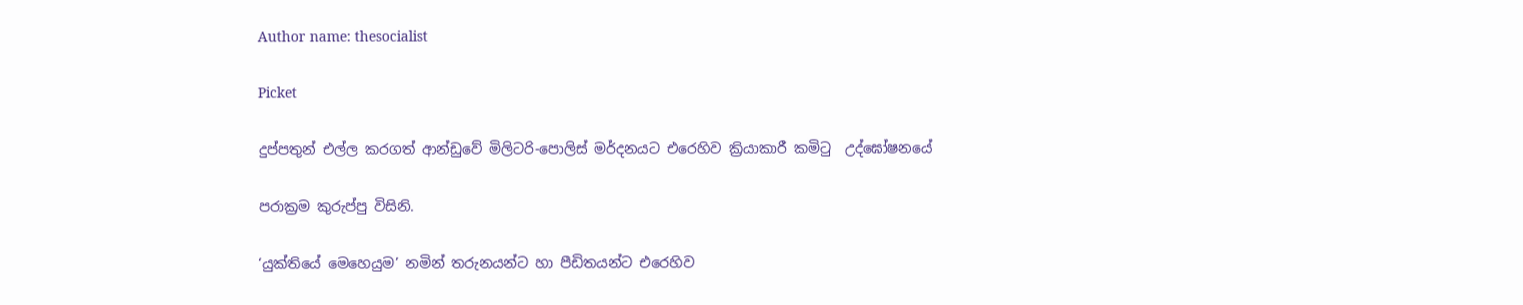Author name: thesocialist

Picket

දුප්පතුන් එල්ල කරගත් ආන්ඩුවේ මිලිටරි-පොලිස් මර්දනයට එරෙහිව ක්‍රියාකාරී කමිටු  උද්ඝෝෂනයේ

පරාක්‍රම කුරුප්පු විසිනි.

‘යුක්තියේ මෙහෙයුම’ නමින් තරුනයන්ට හා පීඩිතයන්ට එරෙහිව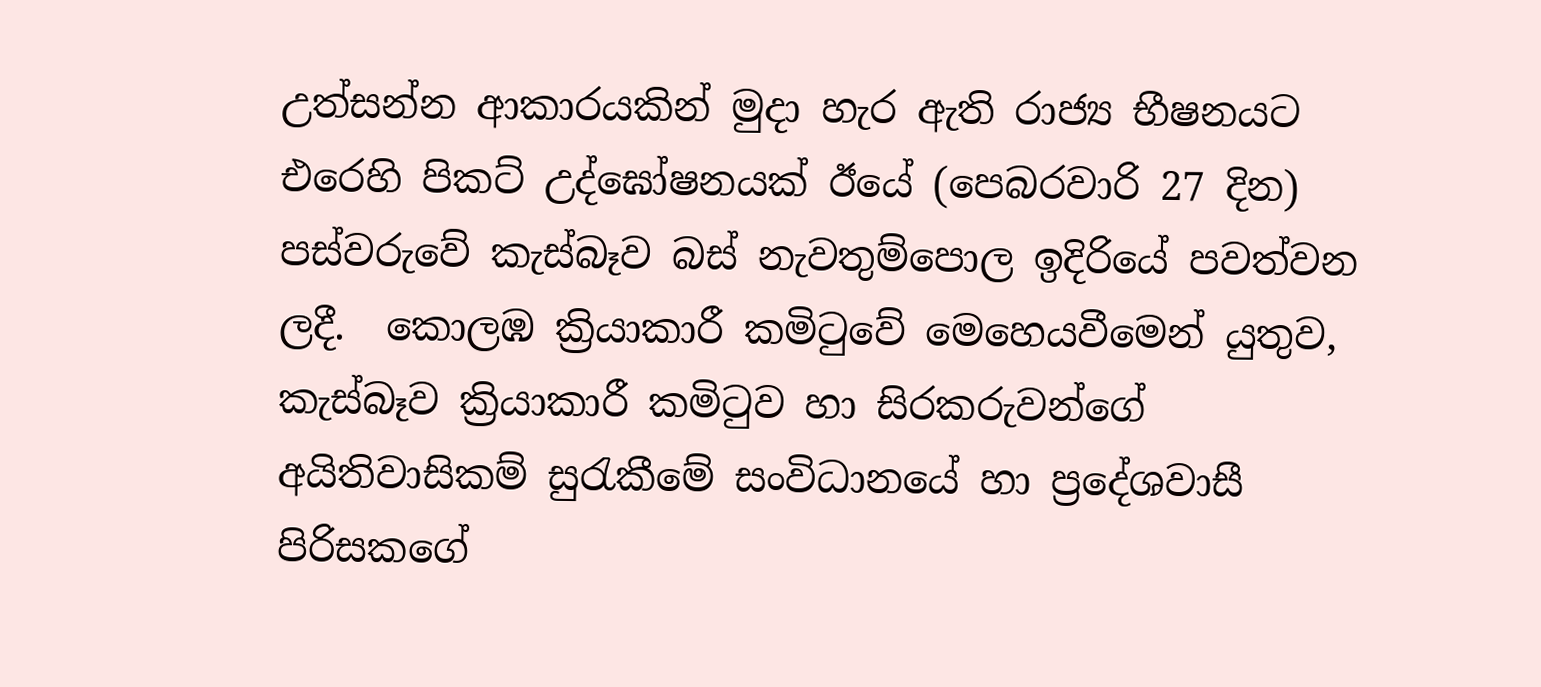උත්සන්න ආකාරයකින් මුදා හැර ඇති රාජ්‍ය භීෂනයට එරෙහි පිකට් උද්ඝෝෂනයක් ඊයේ (පෙබරවාරි 27 දින) පස්වරුවේ කැස්බෑව බස් නැවතුම්පොල ඉදිරියේ පවත්වන ලදී.  කොලඹ ක්‍රියාකාරී කමිටුවේ මෙහෙයවීමෙන් යුතුව, කැස්බෑව ක්‍රියාකාරී කමිටුව හා සිරකරුවන්ගේ අයිතිවාසිකම් සුරැකීමේ සංවිධානයේ හා ප්‍රදේශවාසී පිරිසකගේ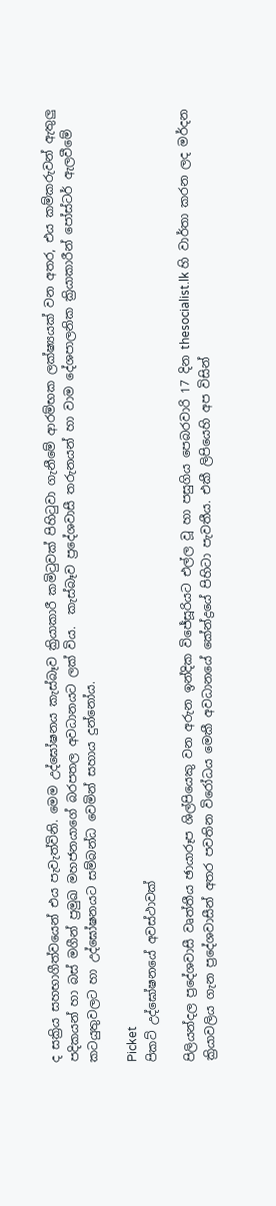ද සක්‍රිය සහභාගීත්වයෙන් එය පැවැත්විනි. මෙම උද්ඝෝෂනය කැස්බෑව ක්‍රියාකාරී කමිටුවක් පිහිටුවා ගැනීමේ ආරම්භක ලක්ෂ්‍යයක් වන අතර, එය කම්කරුවන් ඇතුලු පදිකයන් හා බස් මගීන් ප්‍රමුඛ මහජනයාගේ බරපතල අවධානයට ලක් විය.  කැස්බෑව ප්‍රදේශවාසී තරුනයන් හා වාම දේශපාලනික ක්‍රියාකාරීන් පෝස්ටර් ඇලවීමේ කටයුතුවලට හා උද්ඝෝෂනයට සම්බන්ධ වෙමින් සහාය දුන්නෝය.

Picket
පිකට් උද්ඝෝෂනයේ අවස්ථාවක්

පිලියන්දල ප්‍රදේශවාසී වෘත්තීය ඡායාරූප ශිල්පියෙකු වන අරුන ඉන්දික විජේසූරියට එල්ල වූ හා පසුගිය පෙබරවාරි 17 දින thesocialist.lk හි වාර්තා කරන ලද මර්දන ක්‍රියාවලිය ගැන ප්‍රදේශවාසීන් අතර පවතින විරෝධය මෙකී අවධානයේ කේන්ද්‍රයේ පිහිටා පැවතීය. එකී ලිපියෙහි අප විසින්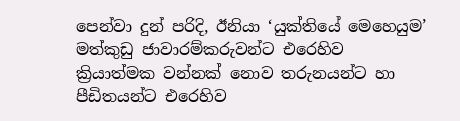පෙන්වා දුන් පරිදි, ඊනියා ‘යුක්තියේ මෙහෙයුම’ මත්කුඩු ජාවාරම්කරුවන්ට එරෙහිව ක්‍රියාත්මක වන්නක් නොව තරුනයන්ට හා පීඩිතයන්ට එරෙහිව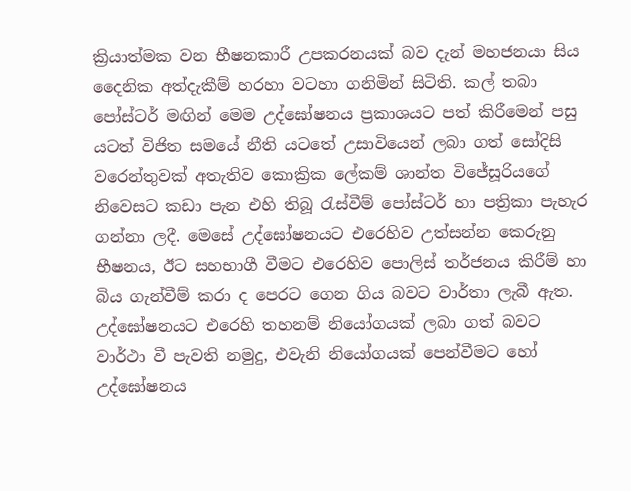ක්‍රියාත්මක වන භීෂනකාරී උපකරනයක් බව දැන් මහජනයා සිය දෛනික අත්දැකීම් හරහා වටහා ගනිමින් සිටිති. කල් තබා පෝස්ටර් මඟින් මෙම උද්ඝෝෂනය ප්‍රකාශයට පත් කිරීමෙන් පසු යටත් විජිත සමයේ නීති යටතේ උසාවියෙන් ලබා ගත් සෝදිසි වරෙන්තුවක් අතැතිව කොක්‍රික ලේකම් ශාන්ත විජේසූරියගේ නිවෙසට කඩා පැන එහි තිබූ රැස්වීම් පෝස්ටර් හා පත්‍රිකා පැහැර ගන්නා ලදී. මෙසේ උද්ඝෝෂනයට එරෙහිව උත්සන්න කෙරුනු භීෂනය, ඊට සහභාගී වීමට එරෙහිව පොලිස් තර්ජනය කිරීම් හා බිය ගැන්වීම් කරා ද පෙරට ගෙන ගිය බවට වාර්තා ලැබී ඇත. උද්ඝෝෂනයට එරෙහි තහනම් නියෝගයක් ලබා ගත් බවට වාර්ථා වී පැවති නමුදු, එවැනි නියෝගයක් පෙන්වීමට හෝ උද්ඝෝෂනය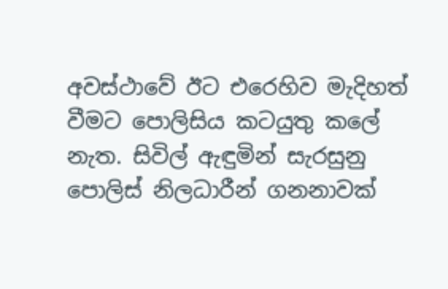අවස්ථාවේ ඊට එරෙහිව මැදිහත් වීමට පොලිසිය කටයුතු කලේ නැත. සිවිල් ඇඳුමින් සැරසුනු පොලිස් නිලධාරීන් ගනනාවක්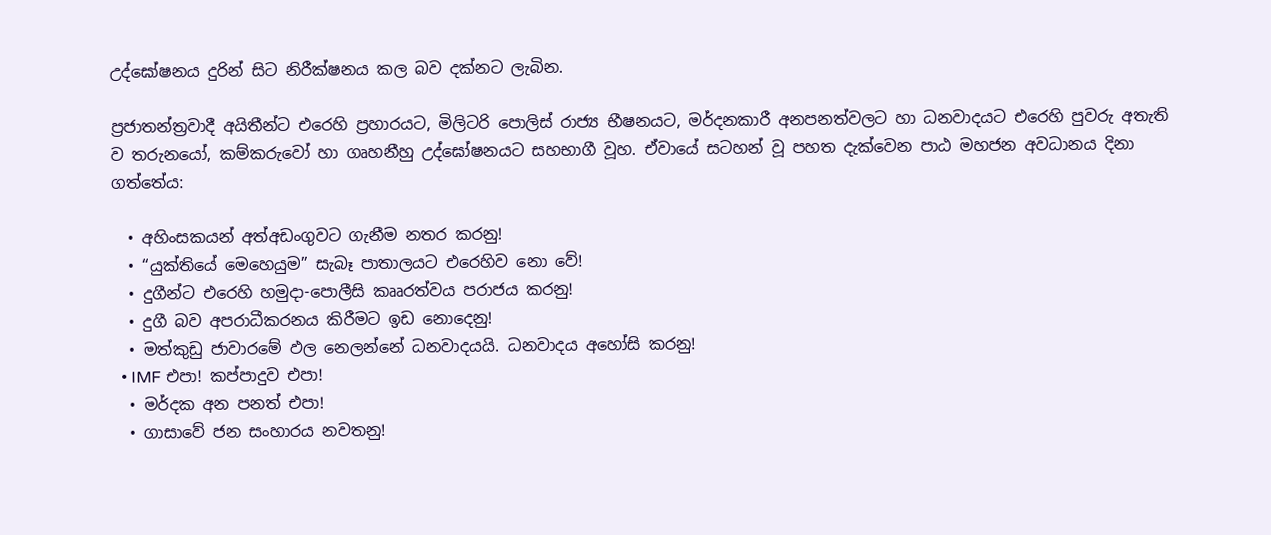උද්ඝෝෂනය දුරින් සිට නිරීක්ෂනය කල බව දක්නට ලැබින.

ප්‍රජාතන්ත්‍රවාදී අයිතීන්ට එරෙහි ප්‍රහාරයට, මිලිටරි පොලිස් රාජ්‍ය භීෂනයට, මර්දනකාරී අනපනත්වලට හා ධනවාදයට එරෙහි පුවරු අතැති ව තරුනයෝ, කම්කරුවෝ හා ගෘහනීහු උද්ඝෝෂනයට සහභාගී වූහ. ඒවායේ සටහන් වූ පහත දැක්වෙන පාඨ මහජන අවධානය දිනා ගත්තේය:

  • අහිංසකයන් අත්අඩංගුවට ගැනීම නතර කරනු!
  • “යුක්තියේ මෙහෙයුම” සැබෑ පාතාලයට එරෙහිව නො වේ!
  • දුගීන්ට එරෙහි හමුදා-පොලීසි කෲරත්වය පරාජය කරනු!
  • දුගී බව අපරාධීකරනය කිරීමට ඉඩ නොදෙනු!
  • මත්කුඩු ජාවාරමේ ඵල නෙලන්නේ ධනවාදයයි. ධනවාදය අහෝසි කරනු!
  • IMF එපා! කප්පාදුව එපා!
  • මර්දක අන පනත් එපා!
  • ගාසාවේ ජන සංහාරය නවතනු!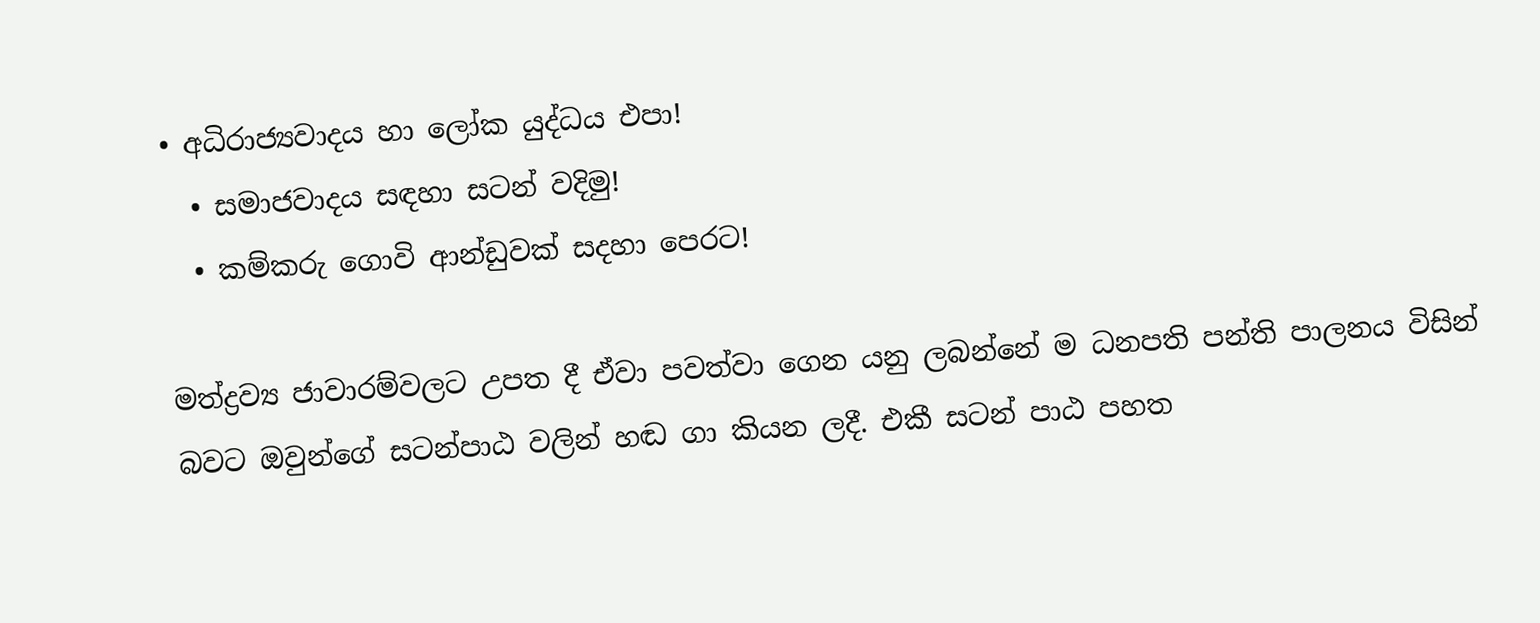• අධිරාජ්‍යවාදය හා ලෝක යුද්ධය එපා!
  • සමාජවාදය සඳහා සටන් වදිමු!
  • කම්කරු ගොවි ආන්ඩුවක් සදහා පෙරට!

මත්ද්‍රව්‍ය ජාවාරම්වලට උපත දී ඒවා පවත්වා ගෙන යනු ලබන්නේ ම ධනපති පන්ති පාලනය විසින් බවට ඔවුන්ගේ සටන්පාඨ වලින් හඬ ගා කියන ලදී. එකී සටන් පාඨ පහත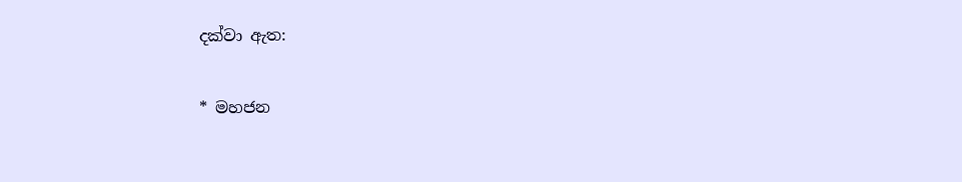දක්වා ඇත:

* මහජන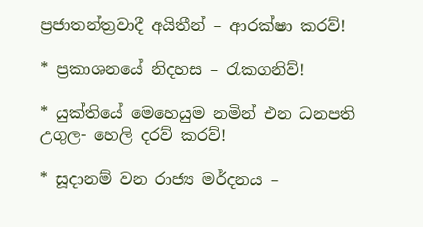ප්‍රජාතන්ත්‍රවාදී අයිතීන් – ආරක්ෂා කරව්!

* ප්‍රකාශනයේ නිදහස – රැකගනිව්!

* යුක්තියේ මෙහෙයුම නමින් එන ධනපති උගුල- හෙලි දරව් කරව්!

* සූදානම් වන රාජ්‍ය මර්දනය –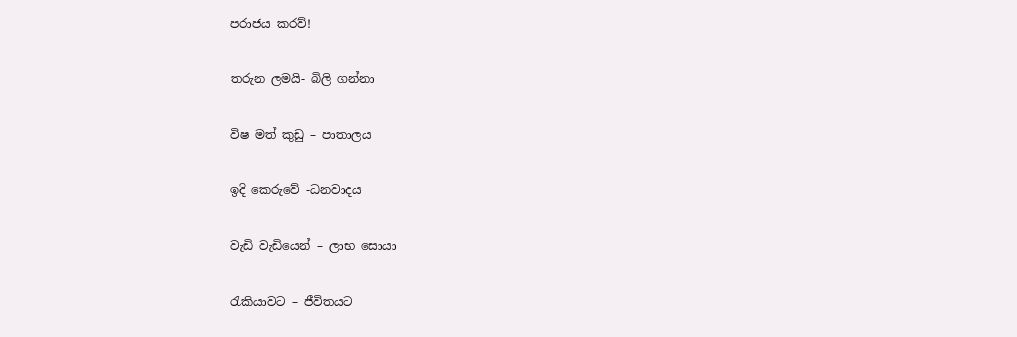පරාජය කරව්!

තරුන ලමයි- බිලි ගන්නා

විෂ මත් කුඩු – පාතාලය

ඉදි කෙරුවේ -ධනවාදය

වැඩි වැඩියෙන් – ලාභ සොයා

රැකියාවට – ජීවිතයට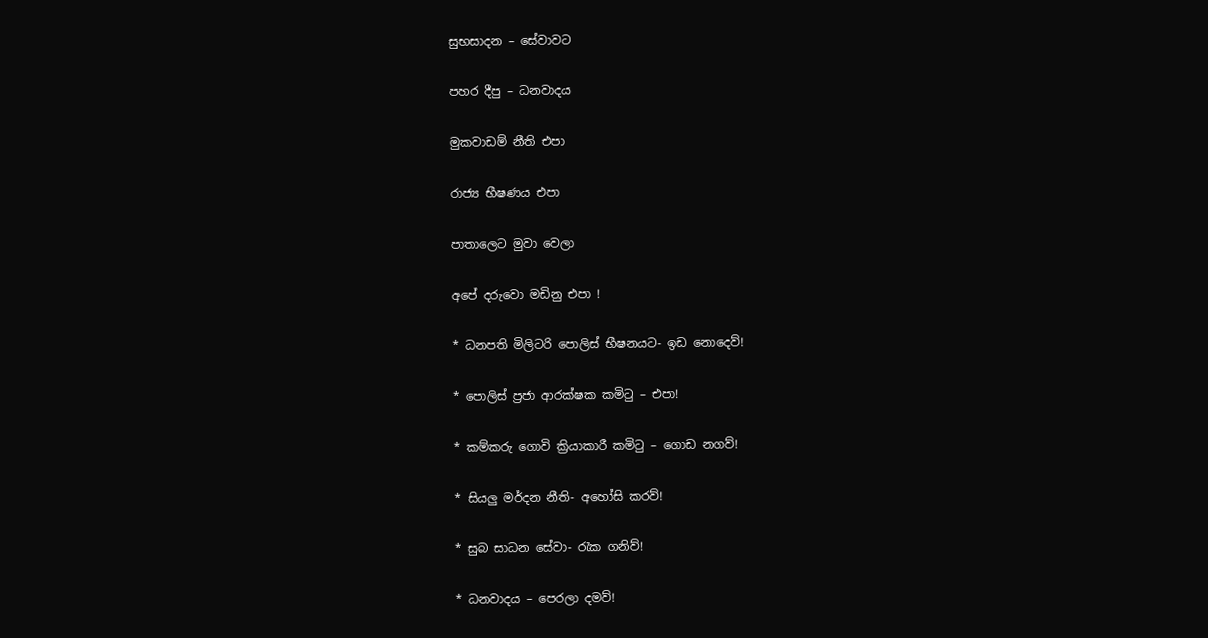සුභසාදන – සේවාවට

පහර දීපු – ධනවාදය

මුකවාඩම් නීති එපා

රාජ්‍ය භීෂණය එපා

පාතාලෙට මුවා වෙලා

අපේ දරුවො මඩිනු එපා !

* ධනපති මිලිටරි පොලිස් භීෂනයට- ඉඩ නොදෙව්!

* පොලිස් ප්‍රජා ආරක්ෂක කමිටු – එපා!

* කම්කරු ගොවි ක්‍රියාකාරී කමිටු – ගොඩ නගව්!

* සියලු මර්දන නීති- අහෝසි කරව්!

* සුබ සාධන සේවා- රැක ගනිව්!

* ධනවාදය – පෙරලා දමව්!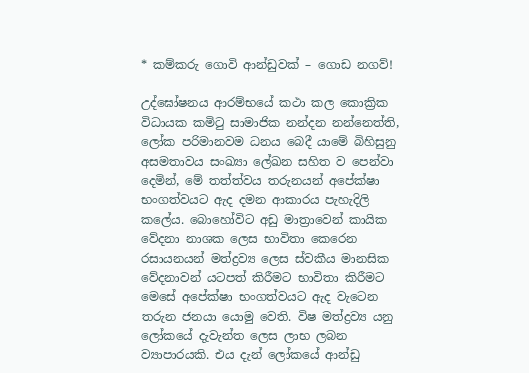* කම්කරු ගොවි ආන්ඩුවක් – ගොඩ නගව්!

උද්ඝෝෂනය ආරම්භයේ කථා කල කොක්‍රික විධායක කමිටු සාමාජික නන්දන නන්නෙත්ති, ලෝක පරිමානවම ධනය බෙදී යාමේ බිහිසුනු අසමතාවය සංඛ්‍යා ලේඛන සහිත ව පෙන්වා දෙමින්, මේ තත්ත්වය තරුනයන් අපේක්ෂා භංගත්වයට ඇද දමන ආකාරය පැහැදිලි කලේය. බොහෝවිට අඩු මාත්‍රාවෙන් කායික වේදනා නාශක ලෙස භාවිතා කෙරෙන රසායනයන් මත්ද්‍රව්‍ය ලෙස ස්වකීය මානසික වේදනාවන් යටපත් කිරීමට භාවිතා කිරීමට මෙසේ අපේක්ෂා භංගත්වයට ඇද වැටෙන තරුන ජනයා යොමු වෙති. විෂ මත්ද්‍රව්‍ය යනු ලෝකයේ දැවැන්ත ලෙස ලාභ ලබන ව්‍යාපාරයකි. එය දැන් ලෝකයේ ආන්ඩු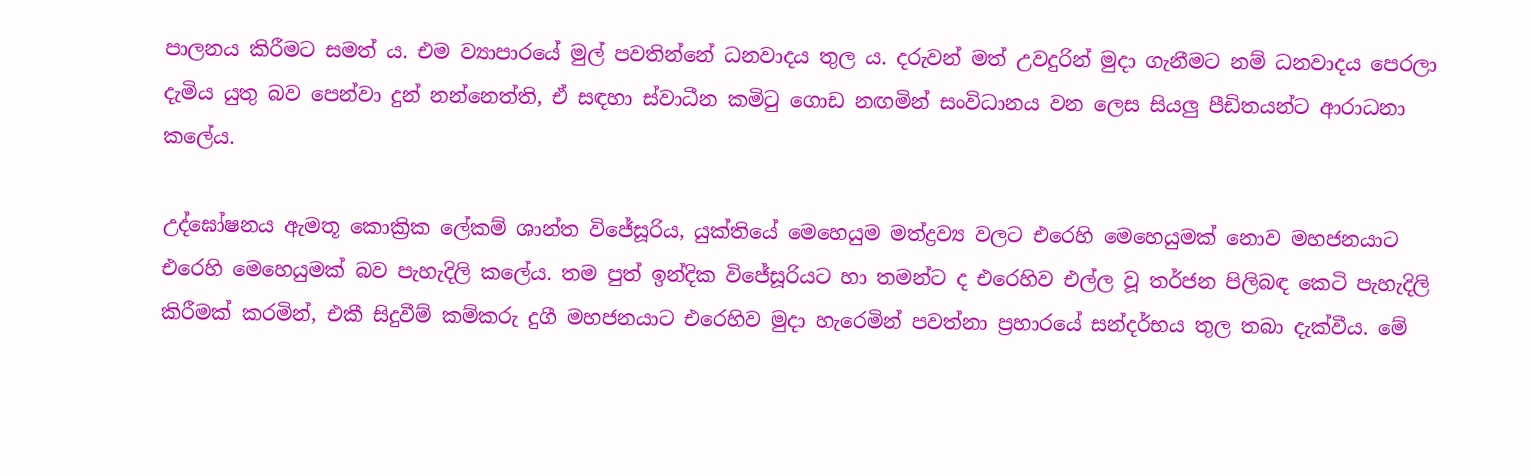පාලනය කිරීමට සමත් ය. එම ව්‍යාපාරයේ මුල් පවතින්නේ ධනවාදය තුල ය. දරුවන් මත් උවදුරින් මුදා ගැනීමට නම් ධනවාදය පෙරලා දැමිය යුතු බව පෙන්වා දුන් නන්නෙත්ති, ඒ සඳහා ස්වාධීන කමිටු ගොඩ නඟමින් සංවිධානය වන ලෙස සියලු පීඩිතයන්ට ආරාධනා කලේය.

උද්ඝෝෂනය ඇමතූ කොක්‍රික ලේකම් ශාන්ත විජේසූරිය, යුක්තියේ මෙහෙයුම මත්ද්‍රව්‍ය වලට එරෙහි මෙහෙයුමක් නොව මහජනයාට එරෙහි මෙහෙයුමක් බව පැහැදිලි කලේය. තම පුත් ඉන්දික විජේසූරියට හා තමන්ට ද එරෙහිව එල්ල වූ තර්ජන පිලිබඳ කෙටි පැහැදිලි කිරීමක් කරමින්, එකී සිදුවීම් කම්කරු දුගී මහජනයාට එරෙහිව මුදා හැරෙමින් පවත්නා ප්‍රහාරයේ සන්දර්භය තුල තබා දැක්වීය. මේ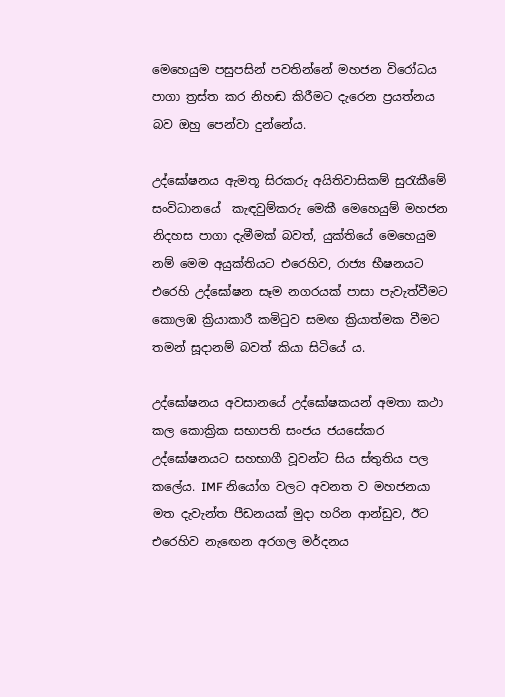මෙහෙයුම පසුපසින් පවතින්නේ මහජන විරෝධය පාගා ත්‍රස්ත කර නිහඬ කිරීමට දැරෙන ප්‍රයත්නය බව ඔහු පෙන්වා දුන්නේය.

උද්ඝෝෂනය ඇමතූ සිරකරු අයිතිවාසිකම් සුරැකීමේ සංවිධානයේ  කැඳවුම්කරු මෙකී මෙහෙයුම් මහජන නිදහස පාගා දැමීමක් බවත්, යුක්තියේ මෙහෙයුම නම් මෙම අයුක්තියට එරෙහිව, රාජ්‍ය භීෂනයට එරෙහි උද්ඝෝෂන සෑම නගරයක් පාසා පැවැත්වීමට කොලඹ ක්‍රියාකාරී කමිටුව සමඟ ක්‍රියාත්මක වීමට තමන් සූදානම් බවත් කියා සිටියේ ය.

උද්ඝෝෂනය අවසානයේ උද්ඝෝෂකයන් අමතා කථා කල කොක්‍රික සභාපති සංජය ජයසේකර උද්ඝෝෂනයට සහභාගී වූවන්ට සිය ස්තුතිය පල කලේය. IMF නියෝග වලට අවනත ව මහජනයා මත දැවැන්ත පීඩනයක් මුදා හරින ආන්ඩුව, ඊට එරෙහිව නැඟෙන අරගල මර්දනය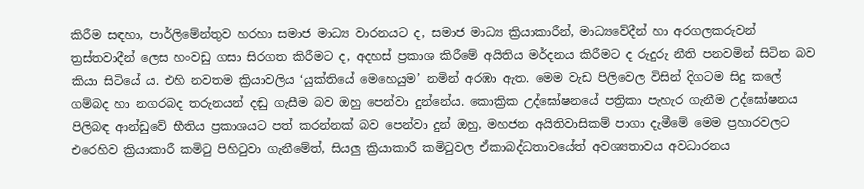කිරීම සඳහා, පාර්ලිමේන්තුව හරහා සමාජ මාධ්‍ය වාරනයට ද, සමාජ මාධ්‍ය ක්‍රියාකාරීන්, මාධ්‍යවේදීන් හා අරගලකරුවන් ත්‍රස්තවාදීන් ලෙස හංවඩු ගසා සිරගත කිරීමට ද, අදහස් ප්‍රකාශ කිරීමේ අයිතිය මර්දනය කිරීමට ද රුදුරු නීති පනවමින් සිටින බව කියා සිටියේ ය. එහි නවතම ක්‍රියාවලිය ‘යුක්තියේ මෙහෙයුම’ නමින් අරඹා ඇත. මෙම වැඩ පිලිවෙල විසින් දිගටම සිදු කලේ ගම්බද හා නගරබද තරුනයන් දඬු ගැසීම බව ඔහු පෙන්වා දුන්නේය. කොක්‍රික උද්ඝෝෂනයේ පත්‍රිකා පැහැර ගැනීම උද්ඝෝෂනය පිලිබඳ ආන්ඩුවේ භීතිය ප්‍රකාශයට පත් කරන්නක් බව පෙන්වා දුන් ඔහු, මහජන අයිතිවාසිකම් පාගා දැමීමේ මෙම ප්‍රහාරවලට එරෙහිව ක්‍රියාකාරී කමිටු පිහිටුවා ගැනීමේත්, සියලු ක්‍රියාකාරී කමිටුවල ඒකාබද්ධතාවයේත් අවශ්‍යතාවය අවධාරනය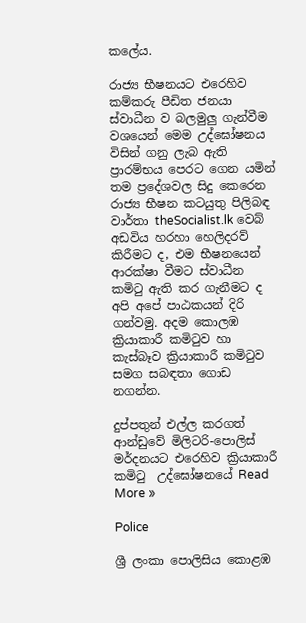කලේය.

රාජ්‍ය භීෂනයට එරෙහිව කම්කරු පීඩිත ජනයා ස්වාධීන ව බලමුලු ගැන්වීම වශයෙන් මෙම උද්ඝෝෂනය විසින් ගනු ලැබ ඇති ප්‍රාරම්භය පෙරට ගෙන යමින් තම ප්‍රදේශවල සිදු කෙරෙන රාජ්‍ය භීෂන කටයුතු පිලිබඳ වාර්තා theSocialist.lk වෙබ් අඩවිය හරහා හෙලිදරව් කිරීමට ද, එම භීෂනයෙන් ආරක්ෂා වීමට ස්වාධීන කමිටු ඇති කර ගැනීමට ද අපි අපේ පාඨකයන් දිරි ගන්වමු. අදම කොලඹ ක්‍රියාකාරී කමිටුව හා කැස්බෑව ක්‍රියාකාරී කමිටුව සමග සබඳතා ගොඩ නගන්න.

දුප්පතුන් එල්ල කරගත් ආන්ඩුවේ මිලිටරි-පොලිස් මර්දනයට එරෙහිව ක්‍රියාකාරී කමිටු  උද්ඝෝෂනයේ Read More »

Police

ශ්‍රී ලංකා පොලිසිය කොළඹ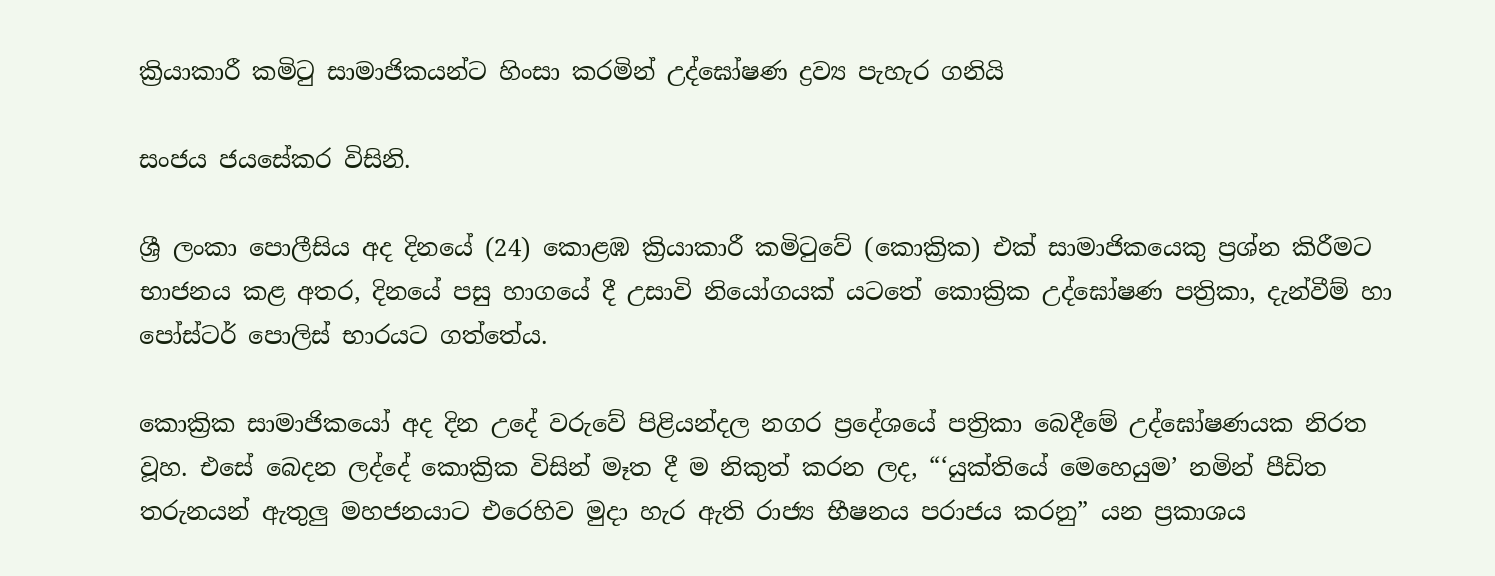ක්‍රියාකාරී කමිටු සාමාජිකයන්ට හිංසා කරමින් උද්ඝෝෂණ ද්‍රව්‍ය පැහැර ගනියි

සංජය ජයසේකර විසිනි.

ශ්‍රී ලංකා පොලීසිය අද දිනයේ (24) කොළඹ ක්‍රියාකාරී කමිටුවේ (කොක්‍රික) එක් සාමාජිකයෙකු ප්‍රශ්න කිරීමට භාජනය කළ අතර, දිනයේ පසු හාගයේ දී උසාවි නියෝගයක් යටතේ කොක්‍රික උද්ඝෝෂණ පත්‍රිකා, දැන්වීම් හා පෝස්ටර් පොලිස් භාරයට ගත්තේය.

කොක්‍රික සාමාජිකයෝ අද දින උදේ වරුවේ පිළියන්දල නගර ප්‍රදේශයේ පත්‍රිකා බෙදීමේ උද්ඝෝෂණයක නිරත වූහ. එසේ බෙදන ලද්දේ කොක්‍රික විසින් මෑත දී ම නිකුත් කරන ලද, “‘යුක්තියේ මෙහෙයුම’ නමින් පීඩිත තරුනයන් ඇතුලු මහජනයාට එරෙහිව මුදා හැර ඇති රාජ්‍ය භීෂනය පරාජය කරනු” යන ප්‍රකාශය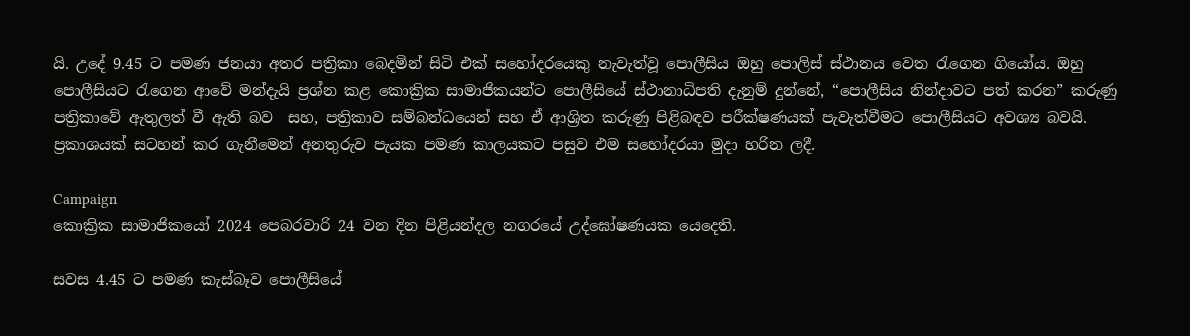යි. උදේ 9.45 ට පමණ ජනයා අතර පත්‍රිකා බෙදමින් සිටි එක් සහෝදරයෙකු නැවැත්වූ පොලීසිය ඔහු පොලිස් ස්ථානය වෙත රැගෙන ගියෝය. ඔහු පොලීසියට රැගෙන ආවේ මන්දැයි ප්‍රශ්න කළ කොක්‍රික සාමාජිකයන්ට පොලීසියේ ස්ථානාධිපති දැනුම් දුන්නේ, “පොලීසිය නින්දාවට පත් කරන” කරුණු පත්‍රිකාවේ ඇතුලත් වී ඇති බව  සහ, පත්‍රිකාව සම්බන්ධයෙන් සහ ඒ ආශ්‍රිත කරුණු පිළිබඳව පරීක්ෂණයක් පැවැත්වීමට පොලීසියට අවශ්‍ය බවයි. ප්‍රකාශයක් සටහන් කර ගැනීමෙන් අනතුරුව පැයක පමණ කාලයකට පසුව එම සහෝදරයා මුදා හරින ලදී.

Campaign
කොක්‍රික සාමාජිකයෝ 2024 පෙබරවාරි 24 වන දින පිළියන්දල නගරයේ උද්ඝෝෂණයක යෙදෙති.

සවස 4.45 ට පමණ කැස්බෑව පොලීසියේ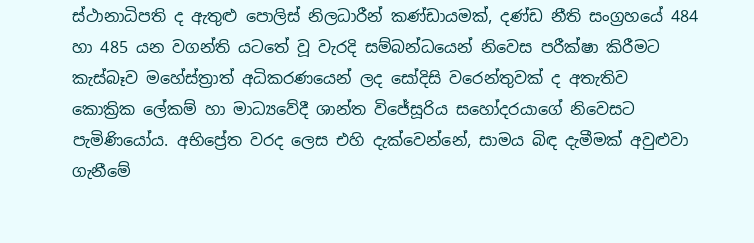ස්ථානාධිපති ද ඇතුළු පොලිස් නිලධාරීන් කණ්ඩායමක්, දණ්ඩ නීති සංග්‍රහයේ 484 හා 485 යන වගන්ති යටතේ වූ වැරදි සම්බන්ධයෙන් නිවෙස පරීක්ෂා කිරීමට කැස්බෑව මහේස්ත්‍රාත් අධිකරණයෙන් ලද සෝදිසි වරෙන්තුවක් ද අතැතිව කොක්‍රික ලේකම් හා මාධ්‍යවේදී ශාන්ත විජේසූරිය සහෝදරයාගේ නිවෙසට පැමිණියෝය. අභිප්‍රේත වරද ලෙස එහි දැක්වෙන්නේ, සාමය බිඳ දැමීමක් අවුළුවා ගැනීමේ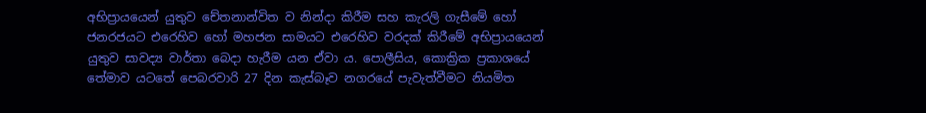අභිප්‍රායයෙන් යුතුව චේතනාන්විත ව නින්දා කිරීම සහ කැරලි ගැසීමේ හෝ ජනරජයට එරෙහිව හෝ මහජන සාමයට එරෙහිව වරදක් කිරීමේ අභිප්‍රායයෙන් යුතුව සාවද්‍ය වාර්තා බෙදා හැරීම යන ඒවා ය. පොලීසිය, කොක්‍රික ප්‍රකාශයේ තේමාව යටතේ පෙබරවාරි 27 දින කැස්බෑව නගරයේ පැවැත්වීමට නියමිත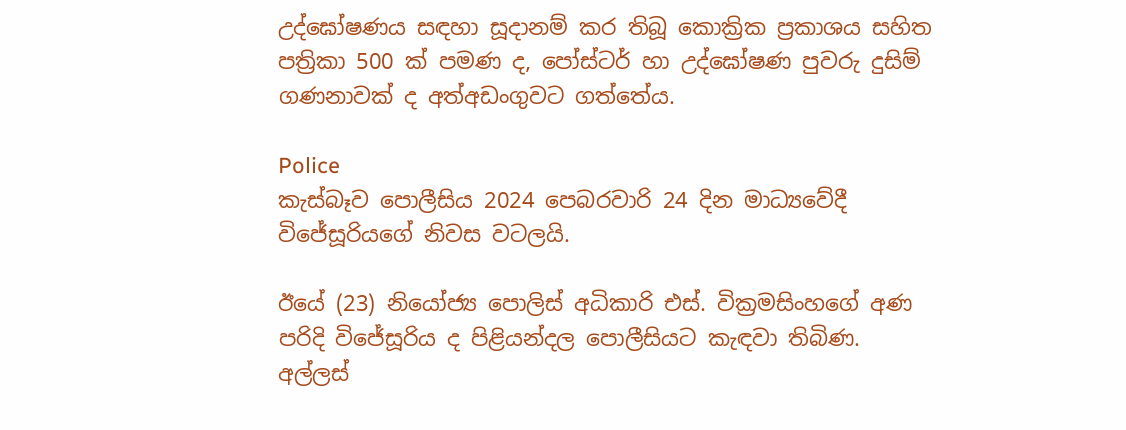උද්ඝෝෂණය සඳහා සූදානම් කර තිබූ කොක්‍රික ප්‍රකාශය සහිත පත්‍රිකා 500 ක් පමණ ද, පෝස්ටර් හා උද්ඝෝෂණ පුවරු දුසිම් ගණනාවක් ද අත්අඩංගුවට ගත්තේය.

Police
කැස්බෑව පොලීසිය 2024 පෙබරවාරි 24 දින මාධ්‍යවේදී විජේසූරියගේ නිවස වටලයි.

ඊයේ (23) නියෝජ්‍ය පොලිස් අධිකාරි එස්. වික්‍රමසිංහගේ අණ පරිදි විජේසූරිය ද පිළියන්දල පොලීසියට කැඳවා තිබිණ. අල්ලස්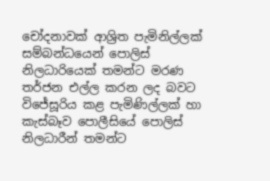චෝදනාවක් ආශ්‍රිත පැමිනිල්ලක් සම්බන්ධයෙන් පොලිස් නිලධාරියෙක් තමන්ට මරණ තර්ජන එල්ල කරන ලද බවට විජේසූරිය කළ පැමිණිල්ලක් හා කැස්බෑව පොලීසියේ පොලිස් නිලධාරීන් තමන්ට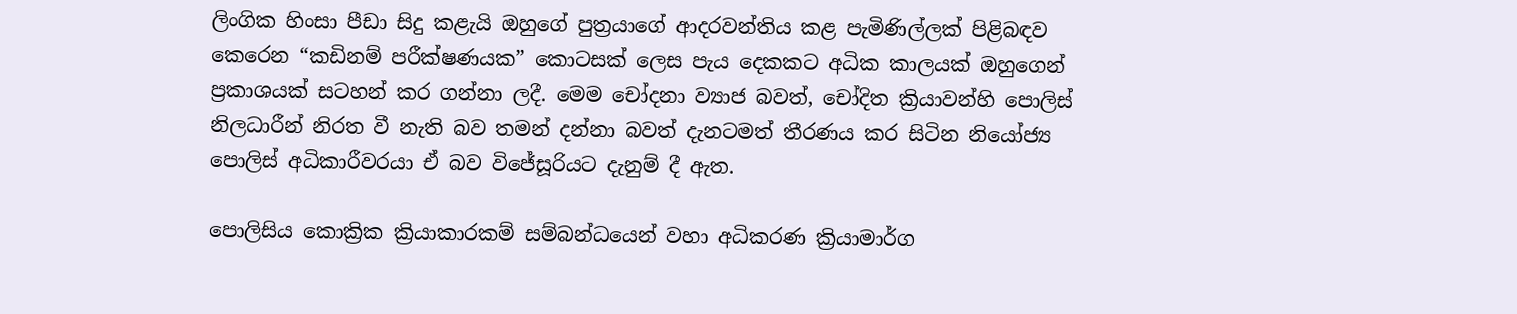ලිංගික හිංසා පීඩා සිදු කළැයි ඔහුගේ පුත්‍රයාගේ ආදරවන්තිය කළ පැමිණිල්ලක් පිළිබඳව කෙරෙන “කඩිනම් පරීක්ෂණයක” කොටසක් ලෙස පැය දෙකකට අධික කාලයක් ඔහුගෙන් ප්‍රකාශයක් සටහන් කර ගන්නා ලදී. මෙම චෝදනා ව්‍යාජ බවත්, චෝදිත ක්‍රියාවන්හි පොලිස් නිලධාරීන් නිරත වී නැති බව තමන් දන්නා බවත් දැනටමත් තීරණය කර සිටින නියෝජ්‍ය පොලිස් අධිකාරීවරයා ඒ බව විජේසූරියට දැනුම් දී ඇත.

පොලිසිය කොක්‍රික ක්‍රියාකාරකම් සම්බන්ධයෙන් වහා අධිකරණ ක්‍රියාමාර්ග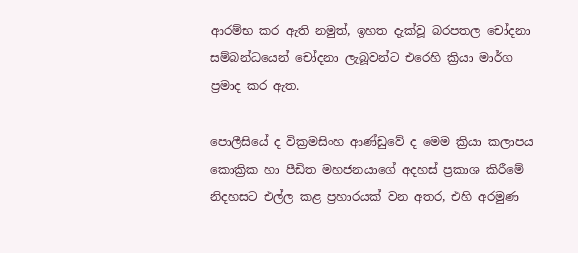ආරම්භ කර ඇති නමුත්, ඉහත දැක්වූ බරපතල චෝදනා සම්බන්ධයෙන් චෝදනා ලැබූවන්ට එරෙහි ක්‍රියා මාර්ග ප්‍රමාද කර ඇත.

පොලීසියේ ද වික්‍රමසිංහ ආණ්ඩුවේ ද මෙම ක්‍රියා කලාපය කොක්‍රික හා පීඩිත මහජනයාගේ අදහස් ප්‍රකාශ කිරීමේ නිදහසට එල්ල කළ ප්‍රහාරයක් වන අතර, එහි අරමුණ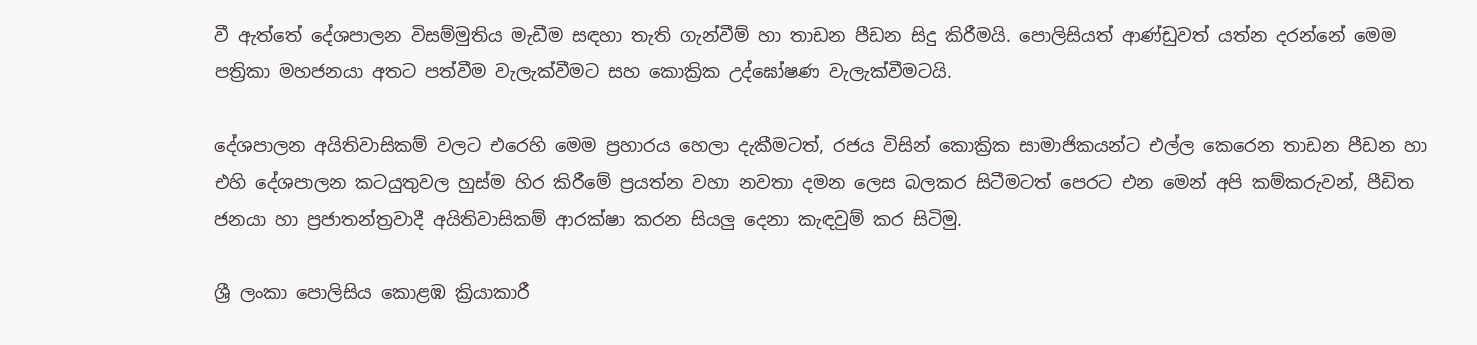වී ඇත්තේ දේශපාලන විසම්මුතිය මැඩීම සඳහා තැති ගැන්වීම් හා තාඩන පීඩන සිදු කිරීමයි. පොලිසියත් ආණ්ඩුවත් යත්න දරන්නේ මෙම පත්‍රිකා මහජනයා අතට පත්වීම වැලැක්වීමට සහ කොක්‍රික උද්ඝෝෂණ වැලැක්වීමටයි.

දේශපාලන අයිතිවාසිකම් වලට එරෙහි මෙම ප්‍රහාරය හෙලා දැකීමටත්, රජය විසින් කොක්‍රික සාමාජිකයන්ට එල්ල කෙරෙන තාඩන පීඩන හා එහි දේශපාලන කටයුතුවල හුස්ම හිර කිරීමේ ප්‍රයත්න වහා නවතා දමන ලෙස බලකර සිටීමටත් පෙරට එන මෙන් අපි කම්කරුවන්, පීඩිත ජනයා හා ප්‍රජාතන්ත්‍රවාදී අයිතිවාසිකම් ආරක්ෂා කරන සියලු දෙනා කැඳවුම් කර සිටිමු.

ශ්‍රී ලංකා පොලිසිය කොළඹ ක්‍රියාකාරී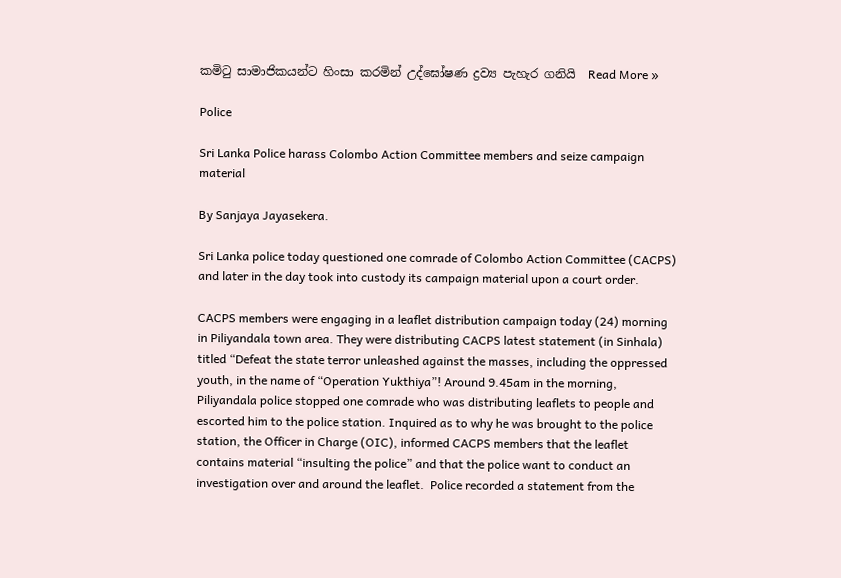කමිටු සාමාජිකයන්ට හිංසා කරමින් උද්ඝෝෂණ ද්‍රව්‍ය පැහැර ගනියි  Read More »

Police

Sri Lanka Police harass Colombo Action Committee members and seize campaign material

By Sanjaya Jayasekera.

Sri Lanka police today questioned one comrade of Colombo Action Committee (CACPS) and later in the day took into custody its campaign material upon a court order.

CACPS members were engaging in a leaflet distribution campaign today (24) morning in Piliyandala town area. They were distributing CACPS latest statement (in Sinhala) titled “Defeat the state terror unleashed against the masses, including the oppressed youth, in the name of “Operation Yukthiya”! Around 9.45am in the morning, Piliyandala police stopped one comrade who was distributing leaflets to people and escorted him to the police station. Inquired as to why he was brought to the police station, the Officer in Charge (OIC), informed CACPS members that the leaflet contains material “insulting the police” and that the police want to conduct an investigation over and around the leaflet.  Police recorded a statement from the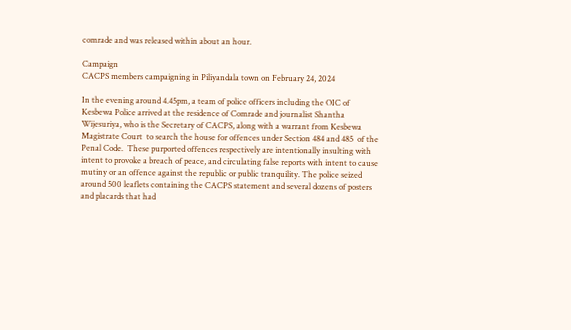comrade and was released within about an hour.

Campaign
CACPS members campaigning in Piliyandala town on February 24, 2024

In the evening around 4.45pm, a team of police officers including the OIC of Kesbewa Police arrived at the residence of Comrade and journalist Shantha Wijesuriya, who is the Secretary of CACPS, along with a warrant from Kesbewa Magistrate Court  to search the house for offences under Section 484 and 485  of the Penal Code.  These purported offences respectively are intentionally insulting with intent to provoke a breach of peace, and circulating false reports with intent to cause mutiny or an offence against the republic or public tranquility. The police seized around 500 leaflets containing the CACPS statement and several dozens of posters and placards that had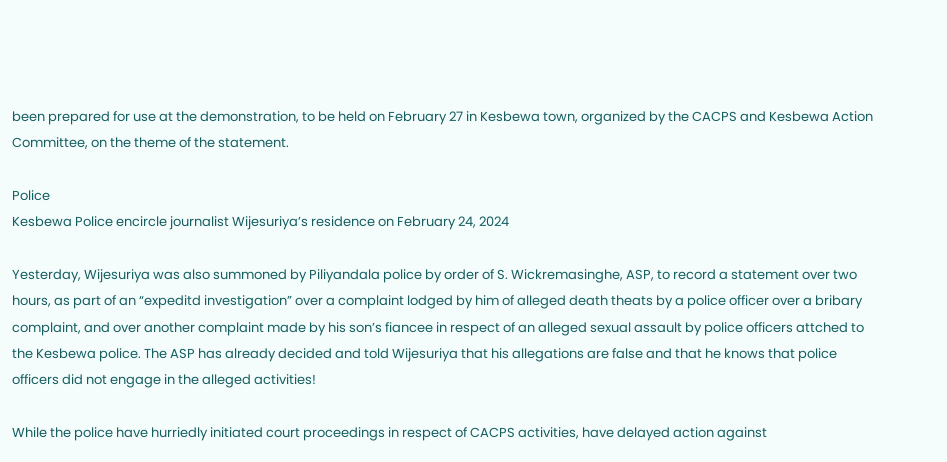been prepared for use at the demonstration, to be held on February 27 in Kesbewa town, organized by the CACPS and Kesbewa Action Committee, on the theme of the statement.

Police
Kesbewa Police encircle journalist Wijesuriya’s residence on February 24, 2024

Yesterday, Wijesuriya was also summoned by Piliyandala police by order of S. Wickremasinghe, ASP, to record a statement over two hours, as part of an “expeditd investigation” over a complaint lodged by him of alleged death theats by a police officer over a bribary complaint, and over another complaint made by his son’s fiancee in respect of an alleged sexual assault by police officers attched to the Kesbewa police. The ASP has already decided and told Wijesuriya that his allegations are false and that he knows that police officers did not engage in the alleged activities!

While the police have hurriedly initiated court proceedings in respect of CACPS activities, have delayed action against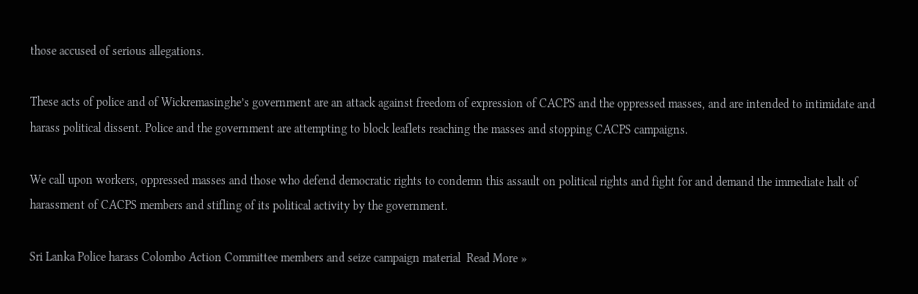those accused of serious allegations.

These acts of police and of Wickremasinghe’s government are an attack against freedom of expression of CACPS and the oppressed masses, and are intended to intimidate and harass political dissent. Police and the government are attempting to block leaflets reaching the masses and stopping CACPS campaigns.

We call upon workers, oppressed masses and those who defend democratic rights to condemn this assault on political rights and fight for and demand the immediate halt of harassment of CACPS members and stifling of its political activity by the government.

Sri Lanka Police harass Colombo Action Committee members and seize campaign material  Read More »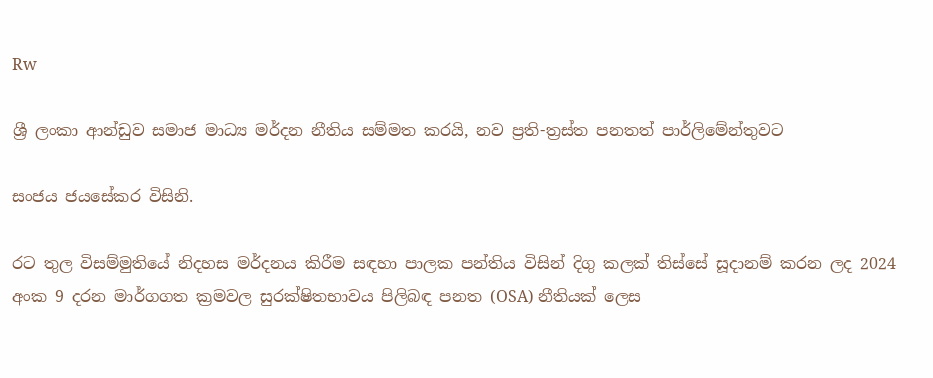Rw

ශ්‍රී ලංකා ආන්ඩුව සමාජ මාධ්‍ය මර්දන නීතිය සම්මත කරයි, නව ප්‍රති-ත්‍රස්ත පනතත් පාර්ලිමේන්තුවට

සංජය ජයසේකර විසිනි.

රට තුල විසම්මුතියේ නිදහස මර්දනය කිරීම සඳහා පාලක පන්තිය විසින් දිගු කලක් තිස්සේ සූදානම් කරන ලද 2024 අංක 9 දරන මාර්ගගත ක්‍රමවල සුරක්ෂිතභාවය පිලිබඳ පනත (OSA) නීතියක් ලෙස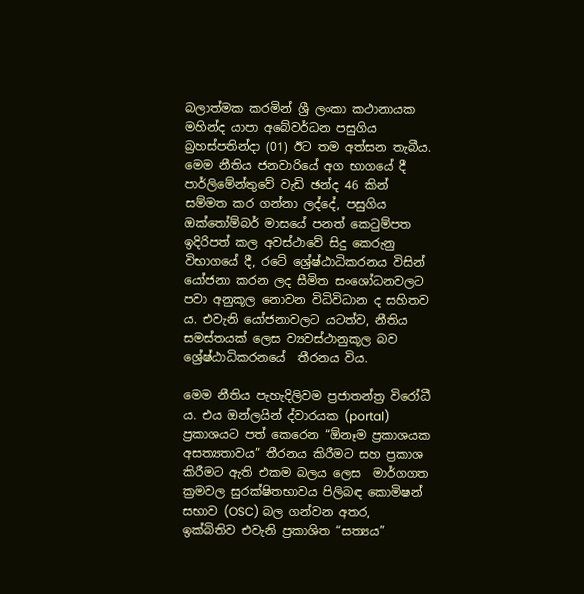බලාත්මක කරමින් ශ්‍රී ලංකා කථානායක මහින්ද යාපා අබේවර්ධන පසුගිය බ්‍රහස්පතින්දා (01) ඊට තම අත්සන තැබීය. මෙම නීතිය ජනවාරියේ අග භාගයේ දී පාර්ලිමේන්තුවේ වැඩි ඡන්ද 46 කින් සම්මත කර ගන්නා ලද්දේ, පසුගිය ඔක්තෝම්බර් මාසයේ පනත් කෙටුම්පත ඉදිරිපත් කල අවස්ථාවේ සිදු කෙරුනු විභාගයේ දී, රටේ ශ්‍රේෂ්ඨාධිකරනය විසින් යෝජනා කරන ලද සීමිත සංශෝධනවලට පවා අනුකූල නොවන විධිවිධාන ද සහිතව ය. එවැනි යෝජනාවලට යටත්ව, නීතිය සමස්තයක් ලෙස ව්‍යවස්ථානුකූල බව ශ්‍රේෂ්ඨාධිකරනයේ  තීරනය විය.

මෙම නීතිය පැහැදිලිවම ප්‍රජාතන්ත්‍ර විරෝධී ය. එය ඔන්ලයින් ද්වාරයක (portal)  ප්‍රකාශයට පත් කෙරෙන “ඕනෑම ප්‍රකාශයක අසත්‍යතාවය” තීරනය කිරීමට සහ ප්‍රකාශ කිරීමට ඇති එකම බලය ලෙස  මාර්ගගත ක්‍රමවල සුරක්ෂිතභාවය පිලිබඳ කොමිෂන් සභාව (OSC) බල ගන්වන අතර, ඉක්බිතිව එවැනි ප්‍රකාශිත “සත්‍යය”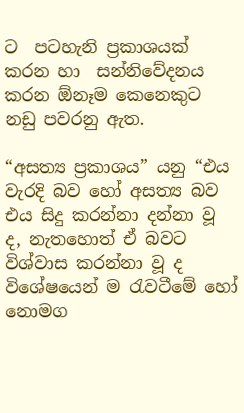ට  පටහැනි ප්‍රකාශයක් කරන හා  සන්නිවේදනය කරන ඕනෑම කෙනෙකුට නඩු පවරනු ඇත.

“අසත්‍ය ප්‍රකාශය” යනු “එය වැරදි බව හෝ අසත්‍ය බව එය සිදු කරන්නා දන්නා වූ ද, නැතහොත් ඒ බවට විශ්වාස කරන්නා වූ ද  විශේෂයෙන් ම රැවටීමේ හෝ නොමග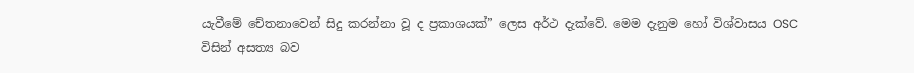යැවීමේ චේතනාවෙන් සිදු කරන්නා වූ ද ප්‍රකාශයක්” ලෙස අර්ථ දැක්වේ. මෙම දැනුම හෝ විශ්වාසය OSC විසින් අසත්‍ය බව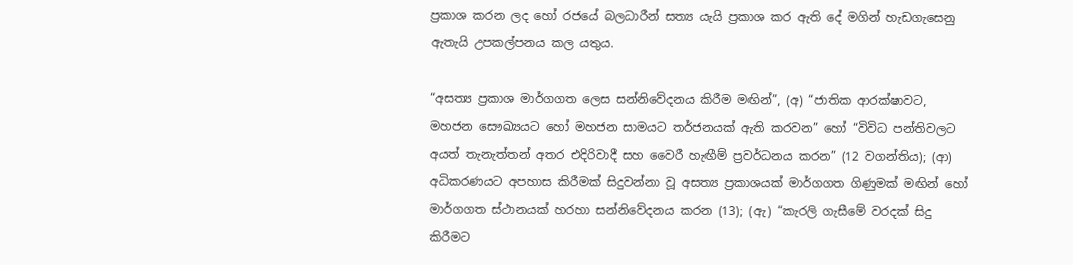ප්‍රකාශ කරන ලද හෝ රජයේ බලධාරීන් සත්‍ය යැයි ප්‍රකාශ කර ඇති දේ මගින් හැඩගැසෙනු ඇතැයි උපකල්පනය කල යතුය.

“අසත්‍ය ප්‍රකාශ මාර්ගගත ලෙස සන්නිවේදනය කිරීම මඟින්”, (අ) “ජාතික ආරක්ෂාවට, මහජන සෞඛ්‍යයට හෝ මහජන සාමයට තර්ජනයක් ඇති කරවන” හෝ “විවිධ පන්තිවලට අයත් තැනැත්තන් අතර එදිරිවාදී සහ වෛරී හැඟීම් ප්‍රවර්ධනය කරන” (12 වගන්තිය); (ආ)  අධිකරණයට අපහාස කිරීමක් සිදුවන්නා වූ අසත්‍ය ප්‍රකාශයක් මාර්ගගත ගිණුමක් මඟින් හෝ මාර්ගගත ස්ථානයක් හරහා සන්නිවේදනය කරන (13); (ඇ) “කැරලි ගැසීමේ වරදක් සිදු කිරීමට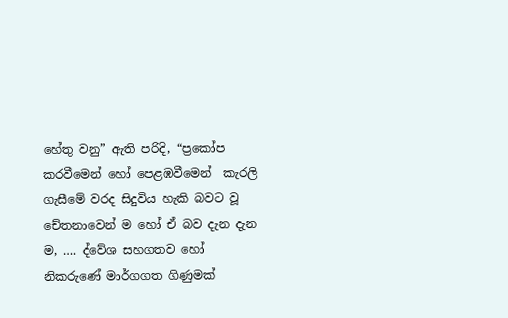හේතු වනු” ඇති පරිදි, “ප්‍රකෝප කරවීමෙන් හෝ පෙළඹවීමෙන්  කැරලි ගැසීමේ වරද සිදුවිය හැකි බවට වූ චේතනාවෙන් ම හෝ ඒ බව දැන දැන ම, …. ද්වේශ සහගතව හෝ නිකරුණේ මාර්ගගත ගිණුමක්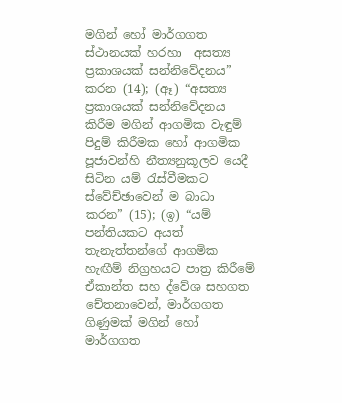මගින් හෝ මාර්ගගත ස්ථානයක් හරහා  අසත්‍ය ප්‍රකාශයක් සන්නිවේදනය” කරන (14); (ඈ) “අසත්‍ය ප්‍රකාශයක් සන්නිවේදනය කිරීම මගින් ආගමික වැඳුම් පිදුම් කිරීමක හෝ ආගමික පූජාවන්හි නීත්‍යනුකූලව යෙදී සිටින යම් රැස්වීමකට ස්වේච්ඡාවෙන් ම බාධා කරන” (15); (ඉ) “යම් පන්තියකට අයත් තැනැත්තන්ගේ ආගමික හැඟීම් නිග්‍රහයට පාත්‍ර කිරීමේ ඒකාන්ත සහ ද්වේශ සහගත චේතනාවෙන්, මාර්ගගත ගිණුමක් මගින් හෝ මාර්ගගත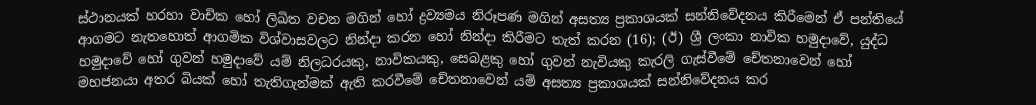ස්ථානයක් හරහා වාචික හෝ ලිඛිත වචන මගින් හෝ ද්‍රව්‍යමය නිරූපණ මගින් අසත්‍ය ප්‍රකාශයක් සන්නිවේදනය කිරීමෙන් ඒ පන්තියේ ආගමට නැතහොත් ආගමික විශ්වාසවලට නින්දා කරන හෝ නින්දා කිරීමට තැත් කරන (16); (ඊ) ශ්‍රී ලංකා නාවික හමුදාවේ, යුද්ධ හමුදාවේ හෝ ගුවන් හමුදාවේ යම් නිලධරයකු, නාවිකයකු, සෙබළකු හෝ ගුවන් නැවියකු කැරලි ගැස්වීමේ චේතනාවෙන් හෝ මහජනයා අතර බියක් හෝ තැතිගැන්මක් ඇති කරවීමේ චේතනාවෙන් යම් අසත්‍ය ප්‍රකාශයක් සන්නිවේදනය කර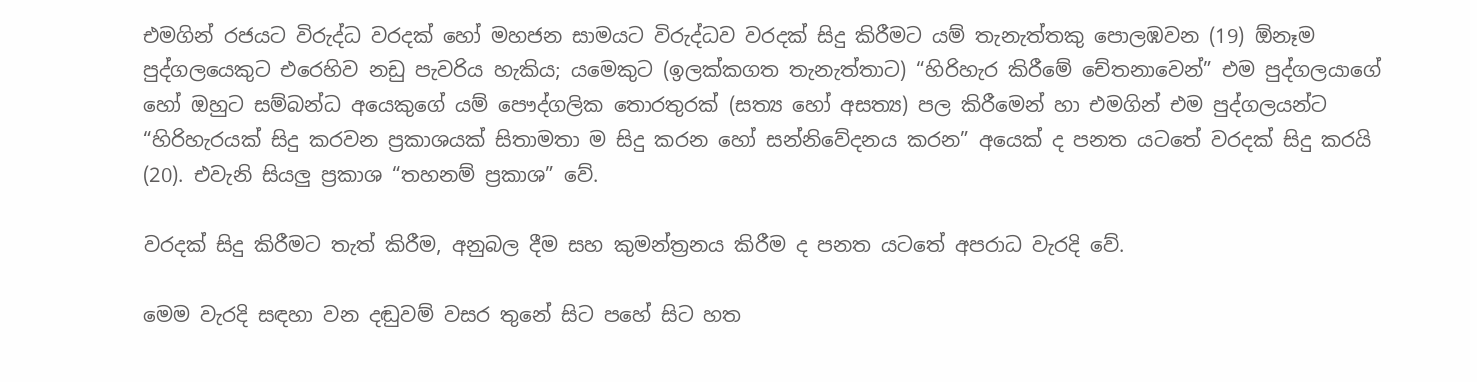එමගින් රජයට විරුද්ධ වරදක් හෝ මහජන සාමයට විරුද්ධව වරදක් සිදු කිරීමට යම් තැනැත්තකු පොලඹවන (19) ඕනෑම පුද්ගලයෙකුට එරෙහිව නඩු පැවරිය හැකිය; යමෙකුට (ඉලක්කගත තැනැත්තාට) “හිරිහැර කිරීමේ චේතනාවෙන්” එම පුද්ගලයාගේ හෝ ඔහුට සම්බන්ධ අයෙකුගේ යම් පෞද්ගලික තොරතුරක් (සත්‍ය හෝ අසත්‍ය) පල කිරීමෙන් හා එමගින් එම පුද්ගලයන්ට “හිරිහැරයක් සිදු කරවන ප්‍රකාශයක් සිතාමතා ම සිදු කරන හෝ සන්නිවේදනය කරන” අයෙක් ද පනත යටතේ වරදක් සිදු කරයි (20). එවැනි සියලු ප්‍රකාශ “තහනම් ප්‍රකාශ” වේ.

වරදක් සිදු කිරීමට තැත් කිරීම, අනුබල දීම සහ කුමන්ත්‍රනය කිරීම ද පනත යටතේ අපරාධ වැරදි වේ.

මෙම වැරදි සඳහා වන දඬුවම් වසර තුනේ සිට පහේ සිට හත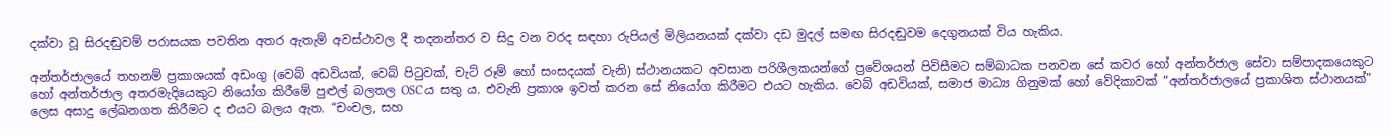දක්වා වූ සිරදඬුවම් පරාසයක පවතින අතර ඇතැම් අවස්ථාවල දී තදනන්තර ව සිදු වන වරද සඳහා රුපියල් මිලියනයක් දක්වා දඩ මුදල් සමඟ සිරදඬුවම දෙගුනයක් විය හැකිය.

අන්තර්ජාලයේ තහනම් ප්‍රකාශයක් අඩංගු (වෙබ් අඩවියක්, වෙබ් පිටුවක්, චැට් රූම් හෝ සංසදයක් වැනි) ස්ථානයකට අවසාන පරිශීලකයන්ගේ ප්‍රවේශයන් පිවිසීමට සම්බාධක පනවන සේ කවර හෝ අන්තර්ජාල සේවා සම්පාදකයෙකුට හෝ අන්තර්ජාල අතරමැදියෙකුට නියෝග කිරීමේ පුළුල් බලතල OSCය සතු ය. එවැනි ප්‍රකාශ ඉවත් කරන සේ නියෝග කිරීමට එයට හැකිය. වෙබ් අඩවියක්, සමාජ මාධ්‍ය ගිනුමක් හෝ වේදිකාවක් “අන්තර්ජාලයේ ප්‍රකාශිත ස්ථානයක්” ලෙස අසාදු ලේඛනගත කිරීමට ද එයට බලය ඇත. “චංචල, සහ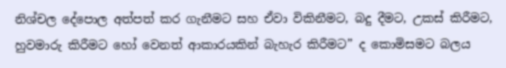නිශ්චල දේපොල අත්පත් කර ගැනීමට සහ ඒවා විකිනීමට, බදු දීමට, උකස් කිරීමට, හුවමාරු කිරීමට හෝ වෙනත් ආකාරයකින් බැහැර කිරීමට” ද කොමිසමට බලය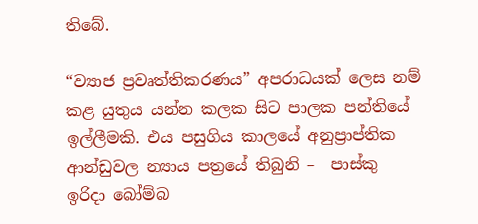තිබේ.

“ව්‍යාජ ප්‍රවෘත්තිකරණය” අපරාධයක් ලෙස නම් කළ යුතුය යන්න කලක සිට පාලක පන්තියේ ඉල්ලීමකි. එය පසුගිය කාලයේ අනුප්‍රාප්තික ආන්ඩුවල න්‍යාය පත්‍රයේ තිබුනි –  පාස්කු ඉරිදා බෝම්බ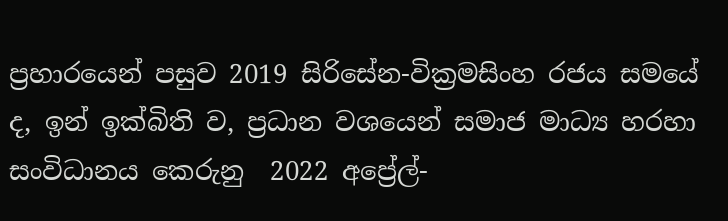ප්‍රහාරයෙන් පසුව 2019 සිරිසේන-වික්‍රමසිංහ රජය සමයේ ද, ඉන් ඉක්බිති ව, ප්‍රධාන වශයෙන් සමාජ මාධ්‍ය හරහා සංවිධානය කෙරුනු  2022 අප්‍රේල්-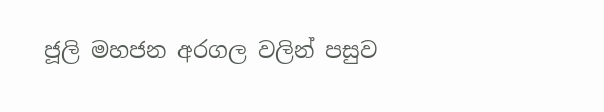ජූලි මහජන අරගල වලින් පසුව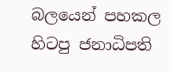බලයෙන් පහකල හිටපු ජනාධිපති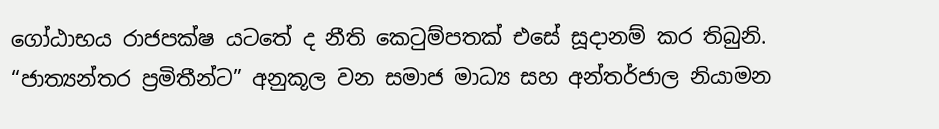ගෝඨාභය රාජපක්ෂ යටතේ ද නීති කෙටුම්පතක් එසේ සූදානම් කර තිබුනි. “ජාත්‍යන්තර ප්‍රමිතීන්ට” අනුකූල වන සමාජ මාධ්‍ය සහ අන්තර්ජාල නියාමන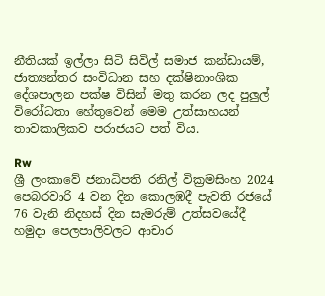නීතියක් ඉල්ලා සිටි සිවිල් සමාජ කන්ඩායම්, ජාත්‍යන්තර සංවිධාන සහ දක්ෂිනාංශික දේශපාලන පක්ෂ විසින් මතු කරන ලද පුලුල් විරෝධතා හේතුවෙන් මෙම උත්සාහයන් තාවකාලිකව පරාජයට පත් විය.

Rw
ශ්‍රී ලංකාවේ ජනාධිපති රනිල් වික්‍රමසිංහ 2024 පෙබරවාරි 4 වන දින කොලඹදී පැවති රජයේ 76 වැනි නිදහස් දින සැමරුම් උත්සවයේදී හමුදා පෙලපාලිවලට ආචාර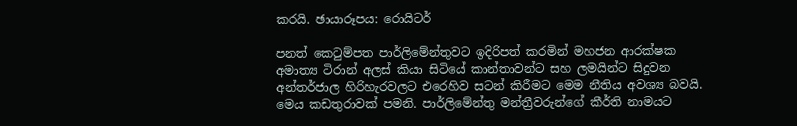කරයි. ඡායාරූපය: රොයිටර්

පනත් කෙටුම්පත පාර්ලිමේන්තුවට ඉදිරිපත් කරමින් මහජන ආරක්ෂක අමාත්‍ය ටිරාන් අලස් කියා සිටියේ කාන්තාවන්ට සහ ලමයින්ට සිදුවන අන්තර්ජාල හිරිහැරවලට එරෙහිව සටන් කිරීමට මෙම නීතිය අවශ්‍ය බවයි. මෙය කඩතුරාවක් පමනි. පාර්ලිමේන්තු මන්ත්‍රීවරුන්ගේ කීර්ති නාමයට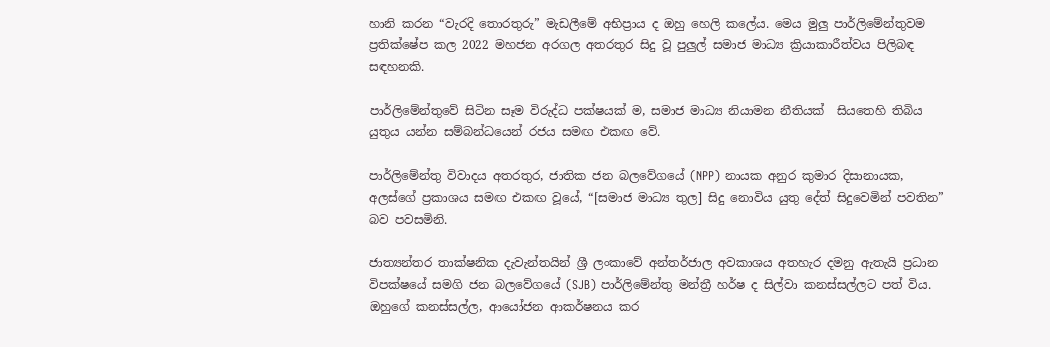හානි කරන “වැරදි තොරතුරු” මැඩලීමේ අභිප්‍රාය ද ඔහු හෙලි කලේය. මෙය මුලු පාර්ලිමේන්තුවම ප්‍රතික්ෂේප කල 2022 මහජන අරගල අතරතුර සිදු වූ පුලුල් සමාජ මාධ්‍ය ක්‍රියාකාරීත්වය පිලිබඳ සඳහනකි.

පාර්ලිමේන්තුවේ සිටින සෑම විරුද්ධ පක්ෂයක් ම, සමාජ මාධ්‍ය නියාමන නීතියක්  සියතෙහි තිබිය යුතුය යන්න සම්බන්ධයෙන් රජය සමඟ එකඟ වේ.

පාර්ලිමේන්තු විවාදය අතරතුර, ජාතික ජන බලවේගයේ (NPP) නායක අනුර කුමාර දිසානායක, අලස්ගේ ප්‍රකාශය සමඟ එකඟ වූයේ, “[සමාජ මාධ්‍ය තුල] සිදු නොවිය යුතු දේත් සිදුවෙමින් පවතින” බව පවසමිනි.

ජාත්‍යන්තර තාක්ෂනික දැවැන්තයින් ශ්‍රී ලංකාවේ අන්තර්ජාල අවකාශය අතහැර දමනු ඇතැයි ප්‍රධාන විපක්ෂයේ සමගි ජන බලවේගයේ (SJB) පාර්ලිමේන්තු මන්ත්‍රී හර්ෂ ද සිල්වා කනස්සල්ලට පත් විය. ඔහුගේ කනස්සල්ල, ආයෝජන ආකර්ෂනය කර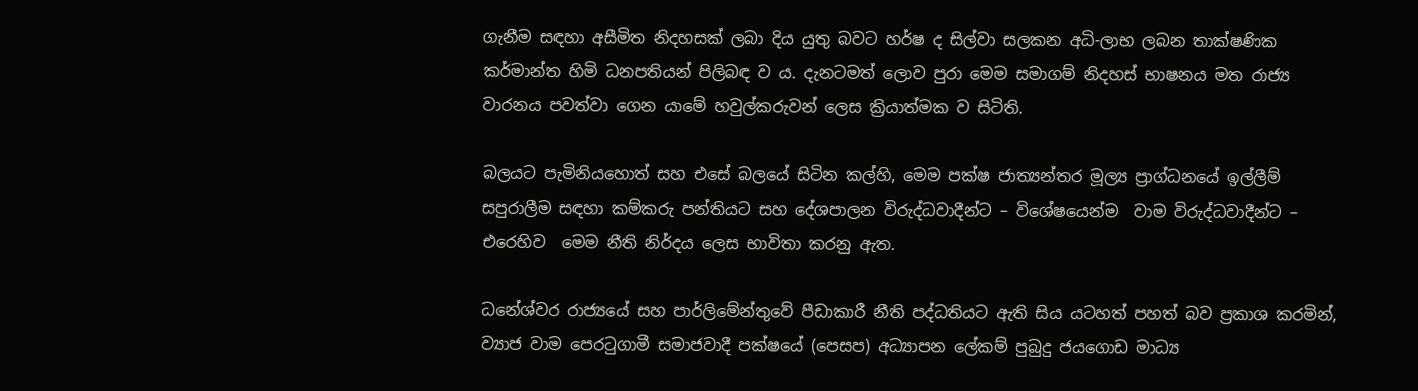ගැනීම සඳහා අසීමිත නිදහසක් ලබා දිය යුතු බවට හර්ෂ ද සිල්වා සලකන අධි-ලාභ ලබන තාක්ෂණික කර්මාන්ත හිමි ධනපතියන් පිලිබඳ ව ය. දැනටමත් ලොව පුරා මෙම සමාගම් නිදහස් භාෂනය මත රාජ්‍ය වාරනය පවත්වා ගෙන යාමේ හවුල්කරුවන් ලෙස ක්‍රියාත්මක ව සිටිති.

බලයට පැමිනියහොත් සහ එසේ බලයේ සිටින කල්හි, මෙම පක්ෂ ජාත්‍යන්තර මූල්‍ය ප්‍රාග්ධනයේ ඉල්ලීම් සපුරාලීම සඳහා කම්කරු පන්තියට සහ දේශපාලන විරුද්ධවාදීන්ට – විශේෂයෙන්ම  වාම විරුද්ධවාදීන්ට – එරෙහිව  මෙම නීති නිර්දය ලෙස භාවිතා කරනු ඇත.

ධනේශ්වර රාජ්‍යයේ සහ පාර්ලිමේන්තුවේ පීඩාකාරී නීති පද්ධතියට ඇති සිය යටහත් පහත් බව ප්‍රකාශ කරමින්, ව්‍යාජ වාම පෙරටුගාමී සමාජවාදී පක්ෂයේ (පෙසප) අධ්‍යාපන ලේකම් පුබුදු ජයගොඩ මාධ්‍ය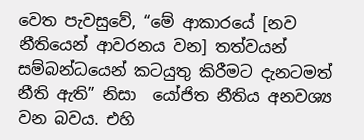වෙත පැවසුවේ, “මේ ආකාරයේ [නව නීතියෙන් ආවරනය වන] තත්වයන් සම්බන්ධයෙන් කටයුතු කිරීමට දැනටමත් නීති ඇති” නිසා  යෝජිත නීතිය අනවශ්‍ය වන බවය. එහි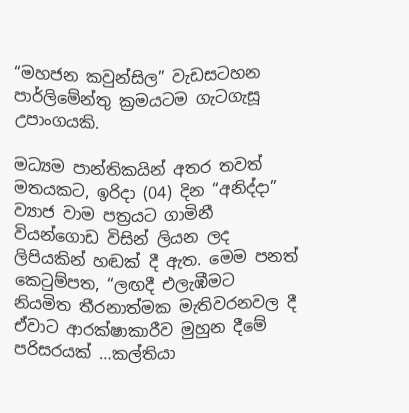“මහජන කවුන්සිල” වැඩසටහන පාර්ලිමේන්තු ක්‍රමයටම ගැටගැසූ උපාංගයකි.

මධ්‍යම පාන්තිකයින් අතර තවත් මතයකට, ඉරිදා (04) දින “අනිද්දා” ව්‍යාජ වාම පත්‍රයට ගාමිනී වියන්ගොඩ විසින් ලියන ලද ලිපියකින් හඬක් දී ඇත. මෙම පනත් කෙටුම්පත, “ලඟදී එලැඹීමට නියමිත තීරනාත්මක මැතිවරනවල දී ඒවාට ආරක්ෂාකාරීව මුහුන දීමේ පරිසරයක් …කල්තියා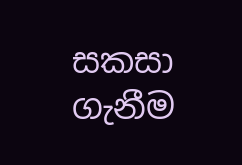සකසා ගැනීම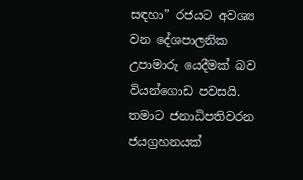සඳහා” රජයට අවශ්‍ය වන දේශපාලනික උපාමාරු යෙදීමක් බව වියන්ගොඩ පවසයි. තමාට ජනාධිපතිවරන ජයග්‍රහනයක්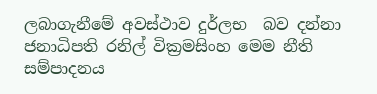ලබාගැනීමේ අවස්ථාව දුර්ලභ  බව දන්නා ජනාධිපති රනිල් වික්‍රමසිංහ මෙම නීති සම්පාදනය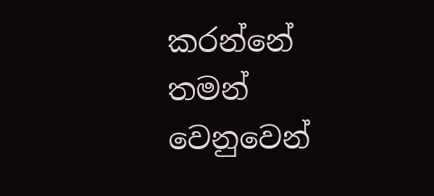කරන්නේ තමන් වෙනුවෙන්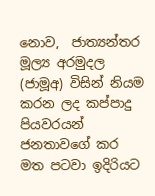නොව,  ජාත්‍යන්තර මූල්‍ය අරමුදල (ජාමූඅ) විසින් නියම කරන ලද කප්පාදු පියවරයන් ජනතාවගේ කර මත පටවා ඉදිරියට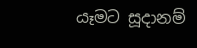යෑමට සූදානම්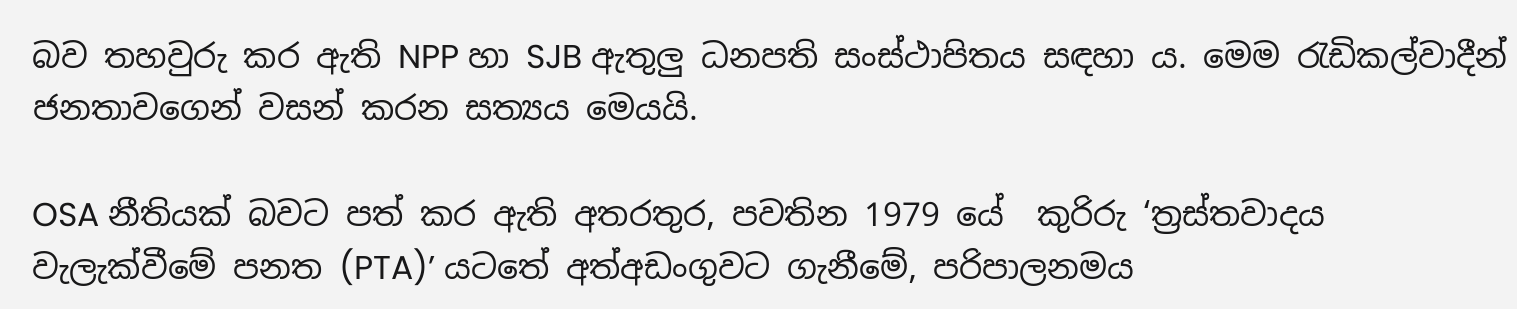බව තහවුරු කර ඇති NPP හා SJB ඇතුලු ධනපති සංස්ථාපිතය සඳහා ය. මෙම රැඩිකල්වාදීන් ජනතාවගෙන් වසන් කරන සත්‍යය මෙයයි.

OSA නීතියක් බවට පත් කර ඇති අතරතුර, පවතින 1979 යේ  කුරිරු ‘ත්‍රස්තවාදය වැලැක්වීමේ පනත (PTA)’ යටතේ අත්අඩංගුවට ගැනීමේ, පරිපාලනමය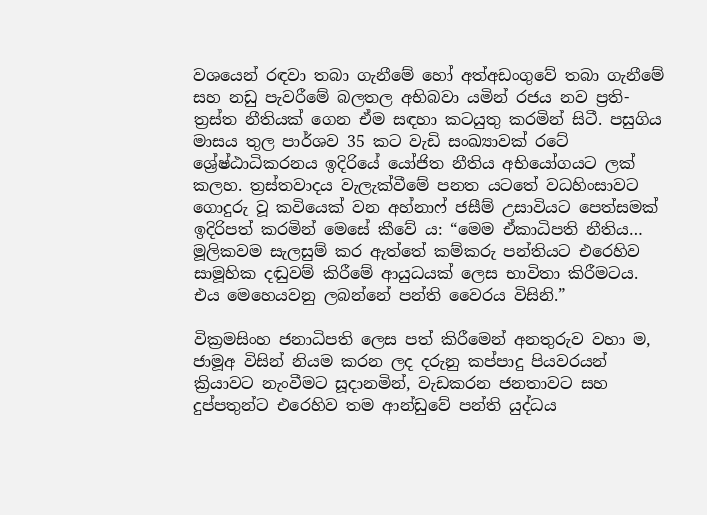වශයෙන් රඳවා තබා ගැනීමේ හෝ අත්අඩංගුවේ තබා ගැනීමේ සහ නඩු පැවරීමේ බලතල අභිබවා යමින් රජය නව ප්‍රති-ත්‍රස්ත නීතියක් ගෙන ඒම සඳහා කටයුතු කරමින් සිටී. පසුගිය මාසය තුල පාර්ශව 35 කට වැඩි සංඛ්‍යාවක් රටේ ශ්‍රේෂ්ඨාධිකරනය ඉදිරියේ යෝජිත නීතිය අභියෝගයට ලක් කලහ. ත්‍රස්තවාදය වැලැක්වීමේ පනත යටතේ වධහිංසාවට ගොදුරු වූ කවියෙක් වන අහ්නාෆ් ජසීම් උසාවියට පෙත්සමක් ඉදිරිපත් කරමින් මෙසේ කීවේ ය: “මෙම ඒකාධිපති නීතිය… මූලිකවම සැලසුම් කර ඇත්තේ කම්කරු පන්තියට එරෙහිව සාමූහික දඬුවම් කිරීමේ ආයුධයක් ලෙස භාවිතා කිරීමටය. එය මෙහෙයවනු ලබන්නේ පන්ති වෛරය විසිනි.”

වික්‍රමසිංහ ජනාධිපති ලෙස පත් කිරීමෙන් අනතුරුව වහා ම, ජාමූඅ විසින් නියම කරන ලද දරුනු කප්පාදු පියවරයන් ක්‍රියාවට නැංවීමට සූදානමින්, වැඩකරන ජනතාවට සහ දුප්පතුන්ට එරෙහිව තම ආන්ඩුවේ පන්ති යුද්ධය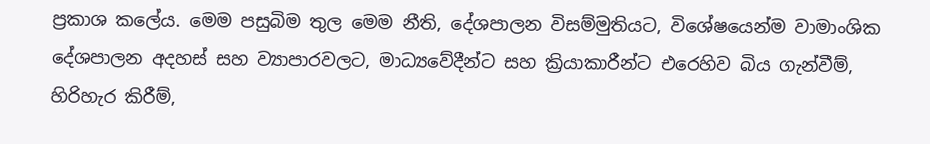ප්‍රකාශ කලේය. මෙම පසුබිම තුල මෙම නීති, දේශපාලන විසම්මුතියට, විශේෂයෙන්ම වාමාංශික දේශපාලන අදහස් සහ ව්‍යාපාරවලට, මාධ්‍යවේදීන්ට සහ ක්‍රියාකාරීන්ට එරෙහිව බිය ගැන්වීම්, හිරිහැර කිරීම්,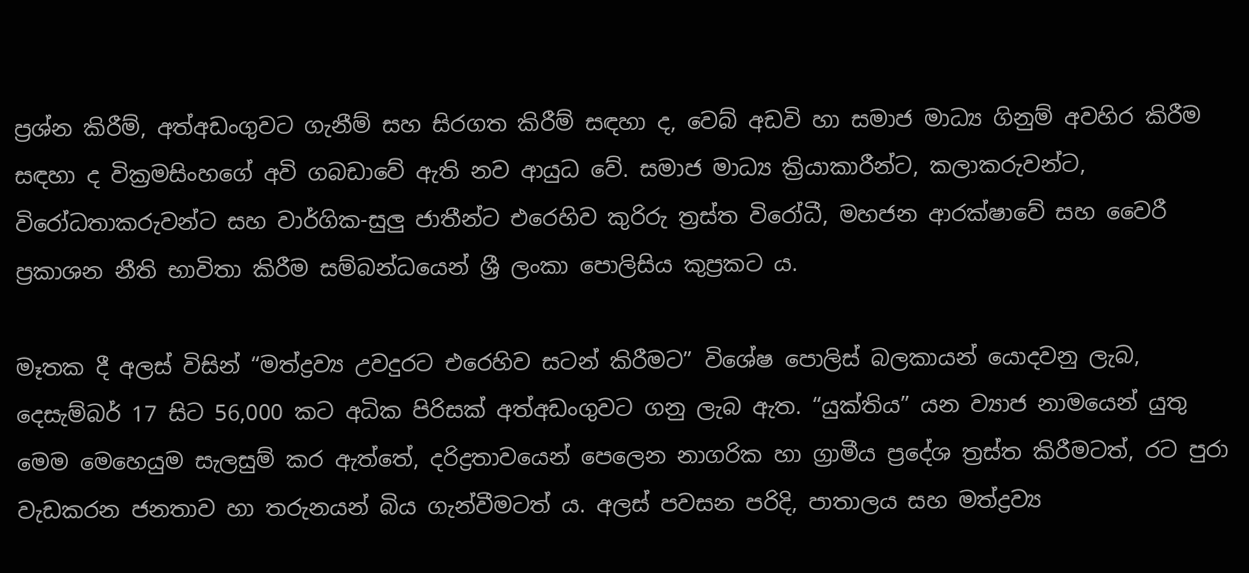ප්‍රශ්න කිරීම්, අත්අඩංගුවට ගැනීම් සහ සිරගත කිරීම් සඳහා ද, වෙබ් අඩවි හා සමාජ මාධ්‍ය ගිනුම් අවහිර කිරීම සඳහා ද වික්‍රමසිංහගේ අවි ගබඩාවේ ඇති නව ආයුධ වේ. සමාජ මාධ්‍ය ක්‍රියාකාරීන්ට, කලාකරුවන්ට, විරෝධතාකරුවන්ට සහ වාර්ගික-සුලු ජාතීන්ට එරෙහිව කුරිරු ත්‍රස්ත විරෝධී, මහජන ආරක්ෂාවේ සහ වෛරී ප්‍රකාශන නීති භාවිතා කිරීම සම්බන්ධයෙන් ශ්‍රී ලංකා පොලිසිය කුප්‍රකට ය.

මෑතක දී අලස් විසින් “මත්ද්‍රව්‍ය උවදුරට එරෙහිව සටන් කිරීමට” විශේෂ පොලිස් බලකායන් යොදවනු ලැබ, දෙසැම්බර් 17 සිට 56,000 කට අධික පිරිසක් අත්අඩංගුවට ගනු ලැබ ඇත. “යුක්තිය” යන ව්‍යාජ නාමයෙන් යුතු මෙම මෙහෙයුම සැලසුම් කර ඇත්තේ, දරිද්‍රතාවයෙන් පෙලෙන නාගරික හා ග්‍රාමීය ප්‍රදේශ ත්‍රස්ත කිරීමටත්, රට පුරා වැඩකරන ජනතාව හා තරුනයන් බිය ගැන්වීමටත් ය. අලස් පවසන පරිදි, පාතාලය සහ මත්ද්‍රව්‍ය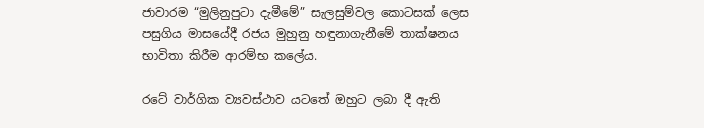ජාවාරම “මුලිනුපුටා දැමීමේ” සැලසුම්වල කොටසක් ලෙස  පසුගිය මාසයේදී රජය මුහුනු හඳුනාගැනීමේ තාක්ෂනය භාවිතා කිරීම ආරම්භ කලේය.

රටේ වාර්ගික ව්‍යවස්ථාව යටතේ ඔහුට ලබා දී ඇති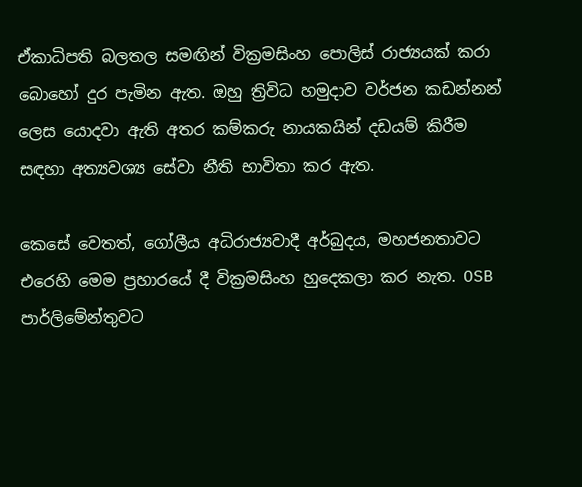ඒකාධිපති බලතල සමඟින් වික්‍රමසිංහ පොලිස් රාජ්‍යයක් කරා බොහෝ දුර පැමින ඇත. ඔහු ත්‍රිවිධ හමුදාව වර්ජන කඩන්නන් ලෙස යොදවා ඇති අතර කම්කරු නායකයින් දඩයම් කිරීම සඳහා අත්‍යවශ්‍ය සේවා නීති භාවිතා කර ඇත.

කෙසේ වෙතත්, ගෝලීය අධිරාජ්‍යවාදී අර්බුදය, මහජනතාවට එරෙහි මෙම ප්‍රහාරයේ දී වික්‍රමසිංහ හුදෙකලා කර නැත. OSB පාර්ලිමේන්තුවට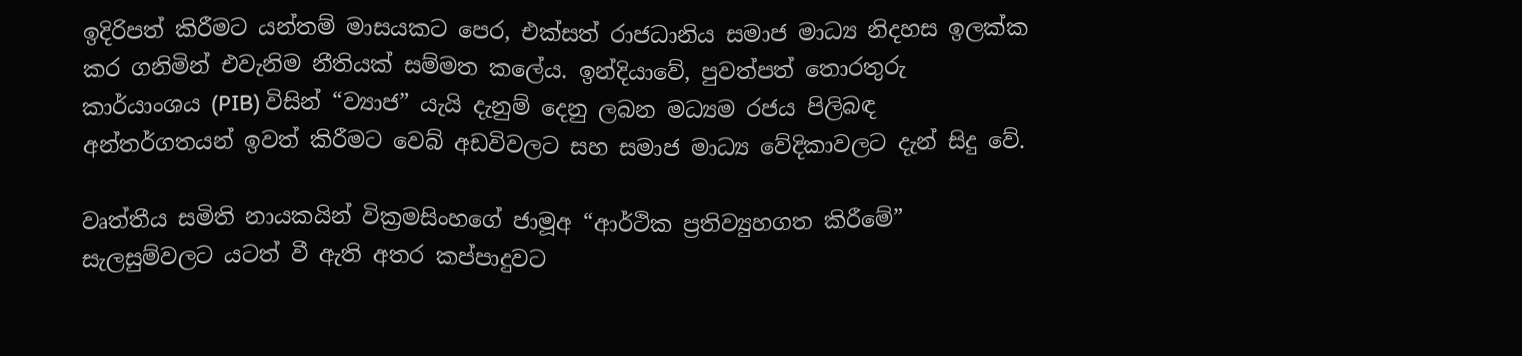ඉදිරිපත් කිරීමට යන්තම් මාසයකට පෙර, එක්සත් රාජධානිය සමාජ මාධ්‍ය නිදහස ඉලක්ක කර ගනිමින් එවැනිම නීතියක් සම්මත කලේය. ඉන්දියාවේ, පුවත්පත් තොරතුරු කාර්යාංශය (PIB) විසින් “ව්‍යාජ” යැයි දැනුම් දෙනු ලබන මධ්‍යම රජය පිලිබඳ අන්තර්ගතයන් ඉවත් කිරීමට වෙබ් අඩවිවලට සහ සමාජ මාධ්‍ය වේදිකාවලට දැන් සිදු වේ.

වෘත්තීය සමිති නායකයින් වික්‍රමසිංහගේ ජාමූඅ “ආර්ථික ප්‍රතිව්‍යුහගත කිරීමේ” සැලසුම්වලට යටත් වී ඇති අතර කප්පාදුවට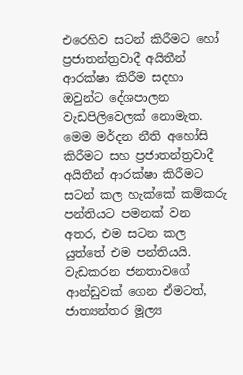එරෙහිව සටන් කිරීමට හෝ ප්‍රජාතන්ත්‍රවාදී අයිතීන් ආරක්ෂා කිරීම සදහා  ඔවුන්ට දේශපාලන වැඩපිලිවෙලක් නොමැත. මෙම මර්දන නීති අහෝසි කිරීමට සහ ප්‍රජාතන්ත්‍රවාදී අයිතීන් ආරක්ෂා කිරීමට සටන් කල හැක්කේ කම්කරු පන්තියට පමනක් වන අතර, එම සටන කල යුත්තේ එම පන්තියයි. වැඩකරන ජනතාවගේ ආන්ඩුවක් ගෙන ඒමටත්, ජාත්‍යන්තර මූල්‍ය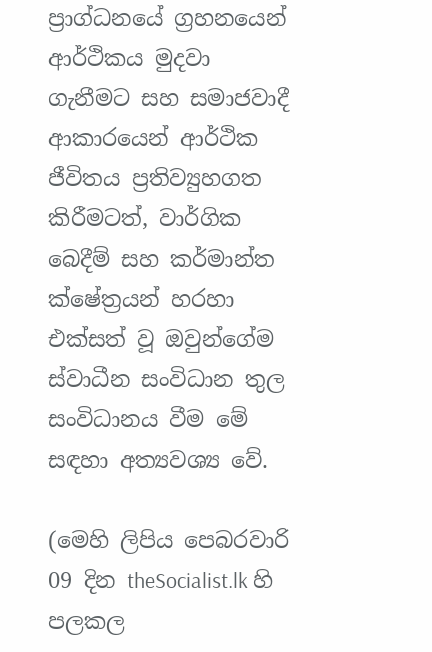ප්‍රාග්ධනයේ ග්‍රහනයෙන් ආර්ථිකය මුදවා ගැනීමට සහ සමාජවාදී ආකාරයෙන් ආර්ථික ජීවිතය ප්‍රතිව්‍යුහගත කිරීමටත්, වාර්ගික බෙදීම් සහ කර්මාන්ත ක්ෂේත්‍රයන් හරහා එක්සත් වූ ඔවුන්ගේම ස්වාධීන සංවිධාන තුල සංවිධානය වීම මේ සඳහා අත්‍යවශ්‍ය වේ.

(මෙහි ලිපිය පෙබරවාරි 09 දින theSocialist.lk හි පලකල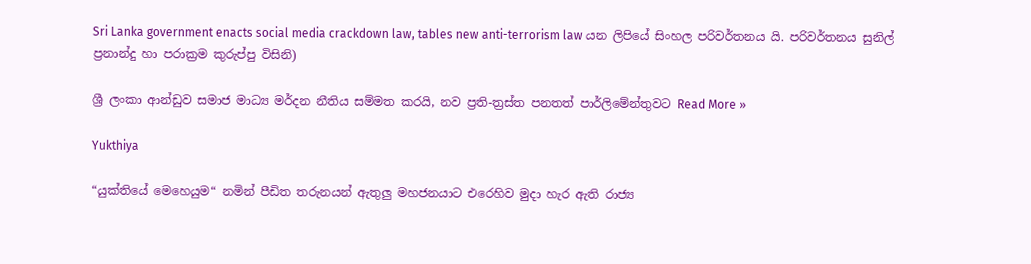Sri Lanka government enacts social media crackdown law, tables new anti-terrorism law යන ලිපියේ සිංහල පරිවර්තනය යි. පරිවර්තනය සුනිල් ප්‍රනාන්දු හා පරාක්‍රම කුරුප්පු විසිනි)

ශ්‍රී ලංකා ආන්ඩුව සමාජ මාධ්‍ය මර්දන නීතිය සම්මත කරයි, නව ප්‍රති-ත්‍රස්ත පනතත් පාර්ලිමේන්තුවට Read More »

Yukthiya

“යුක්තියේ මෙහෙයුම“ නමින් පීඩිත තරුනයන් ඇතුලු මහජනයාට එරෙහිව මුදා හැර ඇති රාජ්‍ය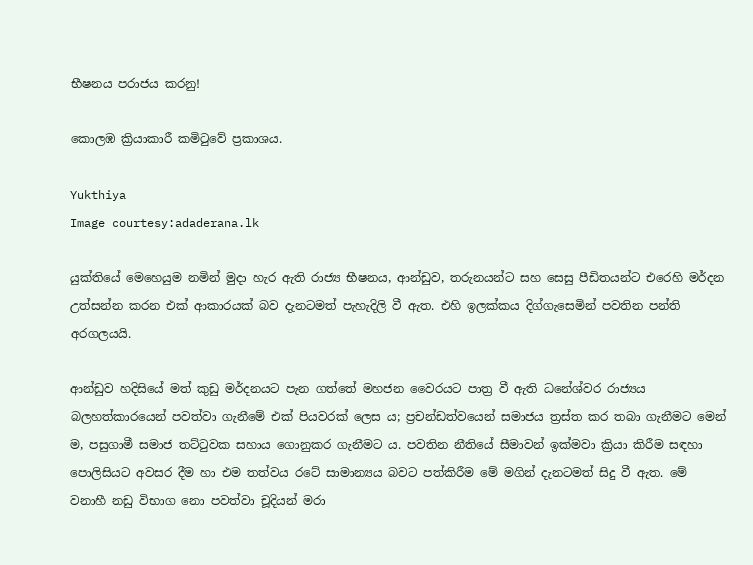භීෂනය පරාජය කරනු!

කොලඹ ක්‍රියාකාරී කමිටුවේ ප්‍රකාශය.

Yukthiya
Image courtesy:adaderana.lk

යුක්තියේ මෙහෙයුම නමින් මුදා හැර ඇති රාජ්‍ය භීෂනය, ආන්ඩුව, තරුනයන්ට සහ සෙසු පීඩිතයන්ට එරෙහි මර්දන උත්සන්න කරන එක් ආකාරයක් බව දැනටමත් පැහැදිලි වී ඇත. එහි ඉලක්කය දිග්ගැසෙමින් පවතින පන්ති අරගලයයි.

ආන්ඩුව හදිසියේ මත් කුඩු මර්දනයට පැන ගත්තේ මහජන වෛරයට පාත්‍ර වී ඇති ධනේශ්වර රාජ්‍යය බලහත්කාරයෙන් පවත්වා ගැනීමේ එක් පියවරක් ලෙස ය; ප්‍රචන්ඩත්වයෙන් සමාජය ත්‍රස්ත කර තබා ගැනීමට මෙන් ම, පසුගාමී සමාජ තට්ටුවක සහාය ගොනුකර ගැනීමට ය. පවතින නීතියේ සීමාවන් ඉක්මවා ක්‍රියා කිරීම සඳහා පොලිසියට අවසර දීම හා එම තත්වය රටේ සාමාන්‍යය බවට පත්කිරීම මේ මගින් දැනටමත් සිදු වී ඇත. මේ වනාහී නඩු විභාග නො පවත්වා චූදියන් මරා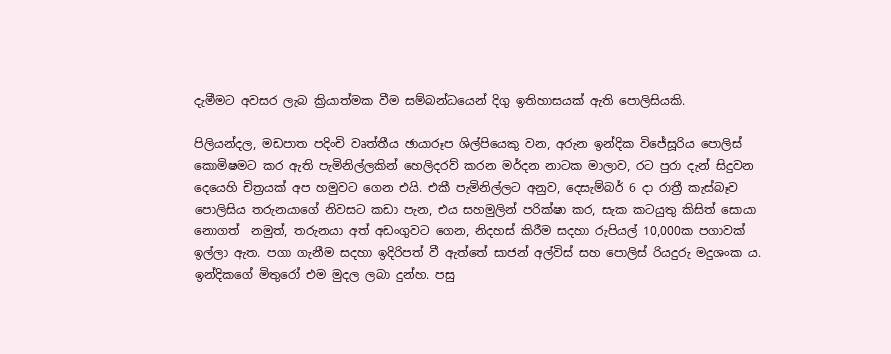දැමීමට අවසර ලැබ ක්‍රියාත්මක වීම සම්බන්ධයෙන් දිගු ඉතිහාසයක් ඇති පොලිසියකි.

පිලියන්දල, මඩපාත පදිංචි වෘත්තීය ඡායාරූප ශිල්පියෙකු වන, අරුන ඉන්දික විජේසූරිය පොලිස් කොමිෂමට කර ඇති පැමිනිල්ලකින් හෙලිදරව් කරන මර්දන නාටක මාලාව, රට පුරා දැන් සිදුවන දෙයෙහි චිත්‍රයක් අප හමුවට ගෙන එයි. එකී පැමිනිල්ලට අනුව, දෙසැම්බර් 6 දා රාත්‍රී කැස්බෑව පොලිසිය තරුනයාගේ නිවසට කඩා පැන, එය සහමුලින් පරික්ෂා කර, සැක කටයුතු කිසිත් සොයා නොගත්  නමුත්, තරුනයා අත් අඩංගුවට ගෙන, නිදහස් කිරීම සදහා රුපියල් 10,000ක පගාවක් ඉල්ලා ඇත. පගා ගැනීම සදහා ඉදිරිපත් වී ඇත්තේ සාජන් අල්විස් සහ පොලිස් රියදුරු මදුශංක ය. ඉන්දිකගේ මිතුරෝ එම මුදල ලබා දුන්හ. පසු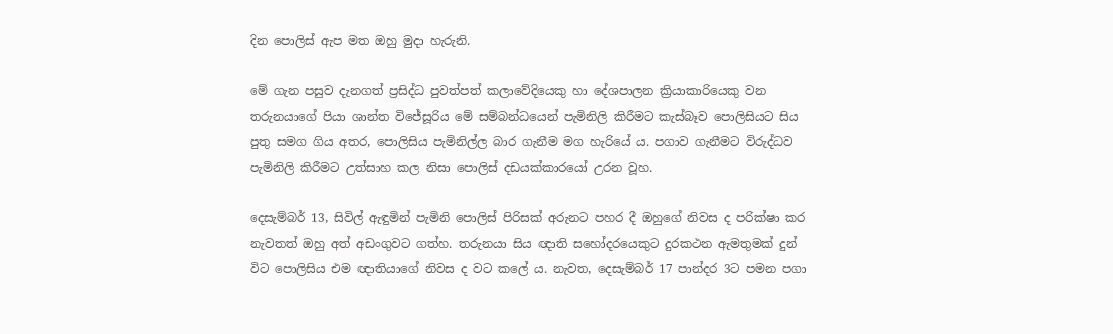දින පොලිස් ඇප මත ඔහු මුදා හැරුනි.

මේ ගැන පසුව දැනගත් ප්‍රසිද්ධ පුවත්පත් කලාවේදියෙකු හා දේශපාලන ක්‍රියාකාරියෙකු වන තරුනයාගේ පියා ශාන්ත විජේසූරිය මේ සම්බන්ධයෙන් පැමිනිලි කිරීමට කැස්බෑව පොලිසියට සිය පුතු සමග ගිය අතර, පොලිසිය පැමිනිල්ල බාර ගැනීම මග හැරියේ ය. පගාව ගැනීමට විරුද්ධව පැමිනිලි කිරීමට උත්සාහ කල නිසා පොලිස් දඩයක්කාරයෝ උරන වූහ.

දෙසැම්බර් 13, සිවිල් ඇඳුමින් පැමිනි පොලිස් පිරිසක් අරුනට පහර දී ඔහුගේ නිවස ද පරික්ෂා කර නැවතත් ඔහු අත් අඩංගුවට ගත්හ. තරුනයා සිය ඥාති සහෝදරයෙකුට දුරකථන ඇමතුමක් දුන් විට පොලිසිය එම ඥාතියාගේ නිවස ද වට කලේ ය. නැවත, දෙසැම්බර් 17 පාන්දර 3ට පමන පගා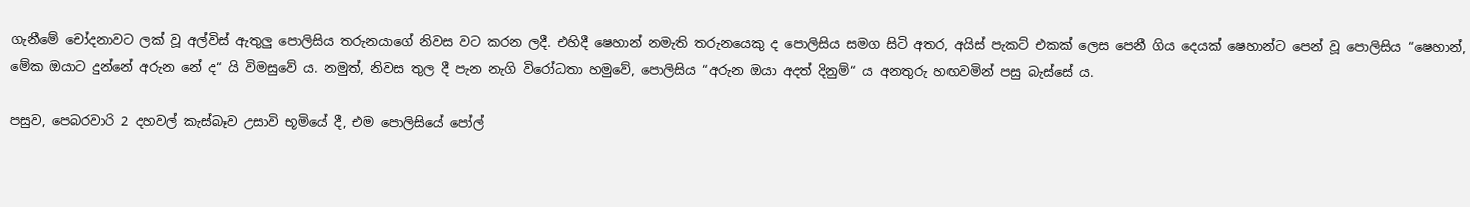ගැනීමේ චෝදනාවට ලක් වූ අල්විස් ඇතුලු පොලිසිය තරුනයාගේ නිවස වට කරන ලදී. එහිදී ෂෙහාන් නමැති තරුනයෙකු ද පොලිසිය සමග සිටි අතර, අයිස් පැකට් එකක් ලෙස පෙනී ගිය දෙයක් ෂෙහාන්ට පෙන් වූ පොලිසිය “ෂෙහාන්, මේක ඔයාට දුන්නේ අරුන නේ ද“ යි විමසුවේ ය. නමුත්, නිවස තුල දී පැන නැගි විරෝධතා හමුවේ, පොලිසිය “අරුන ඔයා අදත් දිනුම්“ ය අනතුරු හඟවමින් පසු බැස්සේ ය.

පසුව, පෙබරවාරි 2 දහවල් කැස්බෑව උසාවි භූමියේ දී, එම පොලිසියේ පෝල්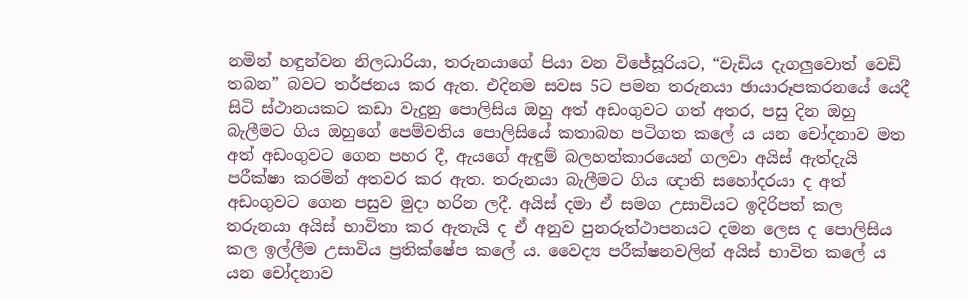නමින් හඳුන්වන නිලධාරියා, තරුනයාගේ පියා වන විජේසූරියට, “වැඩිය දැගලුවොත් වෙඩි තබන” බවට තර්ජනය කර ඇත. එදිනම සවස 5ට පමන තරුනයා ඡායාරූපකරනයේ යෙදී සිටි ස්ථානයකට කඩා වැදුනු පොලිසිය ඔහු අත් අඩංගුවට ගත් අතර, පසු දින ඔහු බැලීමට ගිය ඔහුගේ පෙම්වතිය පොලිසියේ කතාබහ පටිගත කලේ ය යන චෝදනාව මත අත් අඩංගුවට ගෙන පහර දී, ඇයගේ ඇඳුම් බලහත්කාරයෙන් ගලවා අයිස් ඇත්දැයි පරීක්ෂා කරමින් අතවර කර ඇත. තරුනයා බැලීමට ගිය ඥාති සහෝදරයා ද අත් අඩංගුවට ගෙන පසුව මුදා හරින ලදී. අයිස් දමා ඒ සමග උසාවියට ඉදිරිපත් කල තරුනයා අයිස් භාවිතා කර ඇතැයි ද ඒ අනුව පුනරුත්ථාපනයට දමන ලෙස ද පොලිසිය කල ඉල්ලීම උසාවිය ප්‍රතික්ෂේප කලේ ය. වෛද්‍ය පරීක්ෂනවලින් අයිස් භාවිත කලේ ය යන චෝදනාව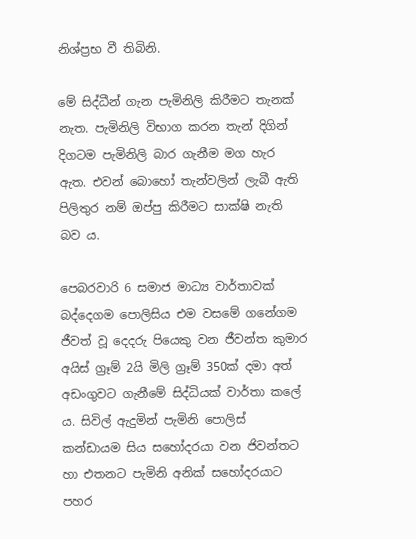නිශ්ප්‍රභ වී තිබිනි.

මේ සිද්ධීන් ගැන පැමිනිලි කිරීමට තැනක් නැත. පැමිනිලි විභාග කරන තැන් දිගින් දිගටම පැමිනිලි බාර ගැනීම මග හැර ඇත. එවන් බොහෝ තැන්වලින් ලැබී ඇති පිලිතුර නම් ඔප්පු කිරීමට සාක්ෂි නැති බව ය.

පෙබරවාරි 6 සමාජ මාධ්‍ය වාර්තාවක් බද්දෙගම පොලිසිය එම වසමේ ගනේගම ජීවත් වූ දෙදරු පියෙකු වන ජීවන්ත කුමාර අයිස් ග්‍රෑම් 2යි මිලි ග්‍රෑම් 350ක් දමා අත් අඩංගුවට ගැනීමේ සිද්ධියක් වාර්තා කලේ ය. සිවිල් ඇදුමින් පැමිනි පොලිස් කන්ඩායම සිය සහෝදරයා වන ජිවන්තට හා එතනට පැමිනි අනික් සහෝදරයාට පහර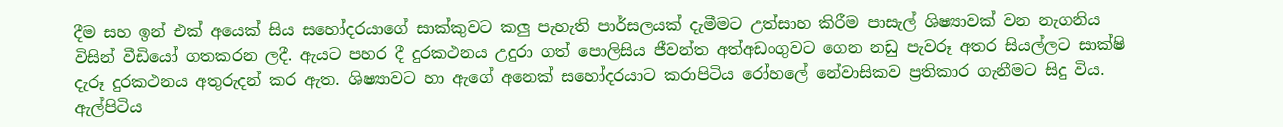දීම සහ ඉන් එක් අයෙක් සිය සහෝදරයාගේ සාක්කුවට කලු පැහැති පාර්සලයක් දැමීමට උත්සාහ කිරීම පාසැල් ශිෂ්‍යාවක් වන නැගනිය විසින් වීඩියෝ ගතකරන ලදී. ඇයට පහර දී දුරකථනය උදුරා ගත් පොලිසිය ජීවන්ත අත්අඩංගුවට ගෙන නඩු පැවරූ අතර සියල්ලට සාක්ෂි දැරූ දුරකථනය අතුරුදන් කර ඇත. ශිෂ්‍යාවට හා ඇගේ අනෙක් සහෝදරයාට කරාපිටිය රෝහලේ නේවාසිකව ප්‍රතිකාර ගැනීමට සිදු විය. ඇල්පිටිය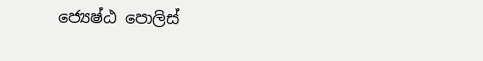ජ්‍යෙෂ්ඨ පොලිස්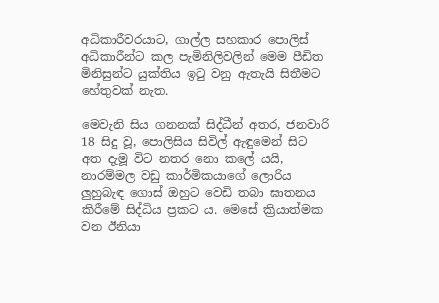අධිකාරීවරයාට, ගාල්ල සහකාර පොලිස් අධිකාරීන්ට කල පැමිනිලිවලින් මෙම පීඩිත මිනිසුන්ට යුක්තිය ඉටු වනු ඇතැයි සිතීමට හේතුවක් නැත.

මෙවැනි සිය ගනනක් සිද්ධීන් අතර, ජනවාරි 18 සිදු වූ, පොලිසිය සිවිල් ඇඳුමෙන් සිට අත දැමූ විට නතර නො කලේ යයි, නාරම්මල වඩු කාර්මිකයාගේ ලොරිය ලුහුබැඳ ගොස් ඔහුට වෙඩි තබා ඝාතනය කිරීමේ සිද්ධිය ප්‍රකට ය. මෙසේ ක්‍රියාත්මක වන ඊනියා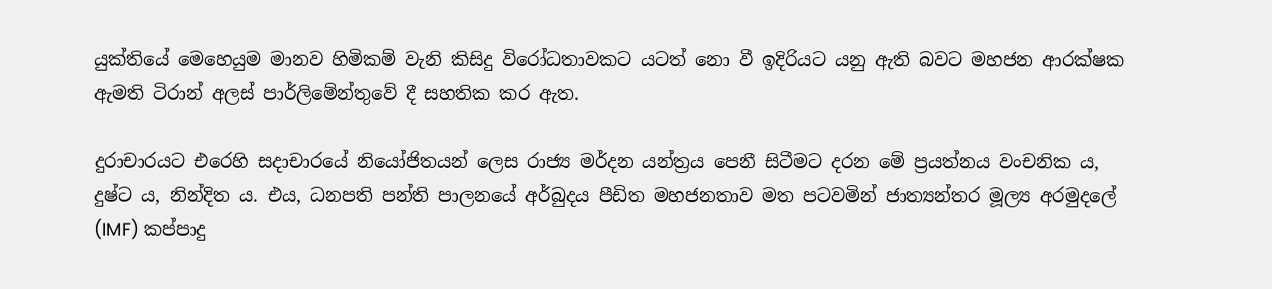යුක්තියේ මෙහෙයුම මානව හිමිකම් වැනි කිසිදු විරෝධතාවකට යටත් නො වී ඉදිරියට යනු ඇති බවට මහජන ආරක්ෂක ඇමති ටිරාන් අලස් පාර්ලිමේන්තුවේ දී සහතික කර ඇත.

දුරාචාරයට එරෙහි සදාචාරයේ නියෝජිතයන් ලෙස රාජ්‍ය මර්දන යන්ත්‍රය පෙනී සිටීමට දරන මේ ප්‍රයත්නය වංචනික ය, දුෂ්ට ය, නින්දිත ය. එය, ධනපති පන්ති පාලනයේ අර්බුදය පීඩිත මහජනතාව මත පටවමින් ජාත්‍යන්තර මූල්‍ය අරමුදලේ (IMF) කප්පාදු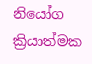නියෝග ක්‍රියාත්මක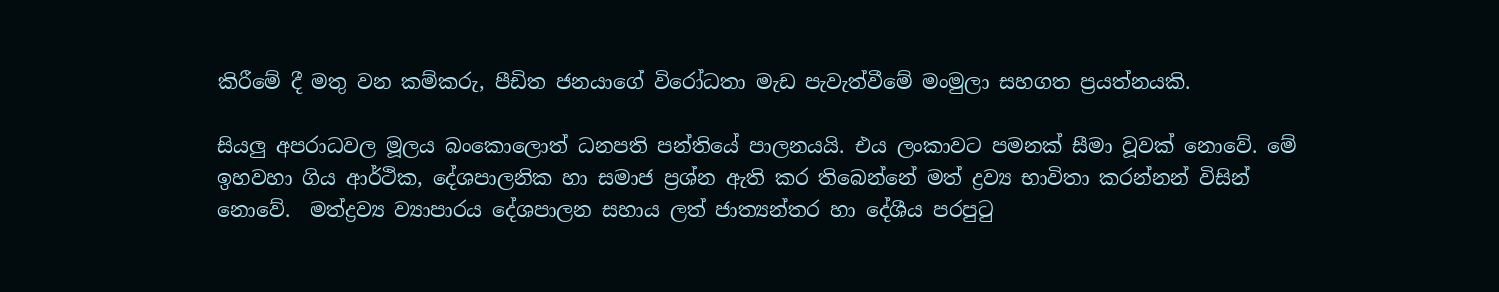කිරීමේ දී මතු වන කම්කරු, පීඩිත ජනයාගේ විරෝධතා මැඩ පැවැත්වීමේ මංමුලා සහගත ප්‍රයත්නයකි.

සියලු අපරාධවල මූලය බංකොලොත් ධනපති පන්තියේ පාලනයයි. එය ලංකාවට පමනක් සීමා වූවක් නොවේ. මේ ඉහවහා ගිය ආර්ථික, දේශපාලනික හා සමාජ ප්‍රශ්න ඇති කර තිබෙන්නේ මත් ද්‍රව්‍ය භාවිතා කරන්නන් විසින් නොවේ.  මත්ද්‍රව්‍ය ව්‍යාපාරය දේශපාලන සහාය ලත් ජාත්‍යන්තර හා දේශීය පරපුටු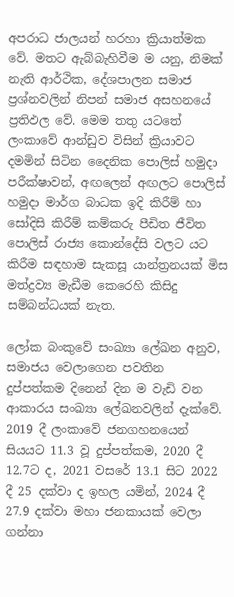අපරාධ ජාලයන් හරහා ක්‍රියාත්මක වේ. මතට ඇබ්බැහිවීම ම යනු, නිමක් නැති ආර්ථික, දේශපාලන සමාජ ප්‍රශ්නවලින් නිපන් සමාජ අසහනයේ ප්‍රතිඵල වේ. මෙම තතු යටතේ ලංකාවේ ආන්ඩුව විසින් ක්‍රියාවට දමමින් සිටින දෛනික පොලිස් හමුදා පරීක්ෂාවන්, අඟලෙන් අඟලට පොලිස් හමුදා මාර්ග බාධක ඉදි කිරීම් හා සෝදිසි කිරීම් කම්කරු පීඩිත ජීවිත පොලිස් රාජ්‍ය කොන්දේසි වලට යට කිරීම සඳහාම සැකසූ යාන්ත්‍රනයක් මිස මත්ද්‍රව්‍ය මැඩීම කෙරෙහි කිසිදු සම්බන්ධයක් නැත.

ලෝක බංකුවේ සංඛ්‍යා ලේඛන අනුව, සමාජය වෙලාගෙන පවතින දුප්පත්කම දිනෙන් දින ම වැඩි වන ආකාරය සංඛ්‍යා ලේඛනවලින් දැක්වේ. 2019 දී ලංකාවේ ජනගහනයෙන් සියයට 11.3 වූ දුප්පත්කම, 2020 දී 12.7ට ද, 2021 වසරේ 13.1 සිට 2022 දී 25 දක්වා ද ඉහල යමින්, 2024 දී 27.9 දක්වා මහා ජනකායක් වෙලා ගන්නා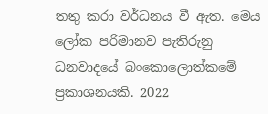තතු කරා වර්ධනය වී ඇත. මෙය ලෝක පරිමානව පැතිරුනු ධනවාදයේ බංකොලොත්කමේ ප්‍රකාශනයකි. 2022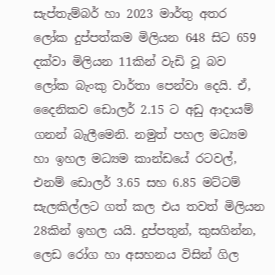සැප්තැම්බර් හා 2023 මාර්තු අතර ලෝක දුප්පත්කම මිලියන 648 සිට 659 දක්වා මිලියන 11කින් වැඩි වූ බව ලෝක බැංකු වාර්තා පෙන්වා දෙයි. ඒ, දෛනිකව ඩොලර් 2.15 ට අඩු ආදායම් ගනන් බැලීමෙනි. නමුත් පහල මධ්‍යම හා ඉහල මධ්‍යම කාන්ඩයේ රටවල්, එනම් ඩොලර් 3.65 සහ 6.85 මට්ටම් සැලකිල්ලට ගත් කල එය තවත් මිලියන 28කින් ඉහල යයි. දුප්පතුන්, කුසගින්න, ලෙඩ රෝග හා අසහනය විසින් ගිල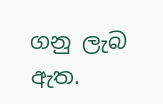ගනු ලැබ ඇත.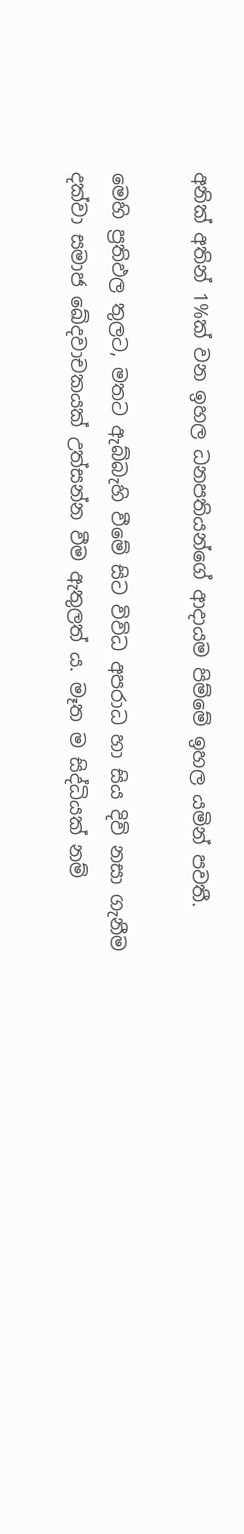අනික් අතින් 1%ක් වන ඉහල ධනපතියන්ගේ ආදායම පිම්මේ ඉහල යමින් පවතී.

මෙහි ප්‍රතිඵල තුලට, මතට ඇබ්බැහි වීමේ සිට විවිධ අපරාධ හා සිය දිවි නසා ගැනීම දක්වා සමාජ ඛේදවාචකයක් උත්සන්න වීම ඇතුලත් ය. මෑත ම සිද්ධියක් නම්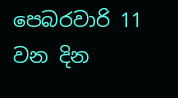පෙබරවාරි 11 වන දින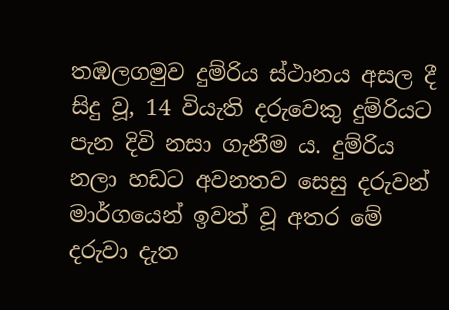තඹලගමුව දුම්රිය ස්ථානය අසල දී සිදු වූ, 14 වියැති දරුවෙකු දුම්රියට පැන දිවි නසා ගැනීම ය. දුම්රිය නලා හඩට අවනතව සෙසු දරුවන් මාර්ගයෙන් ඉවත් වූ අතර මේ දරුවා දැත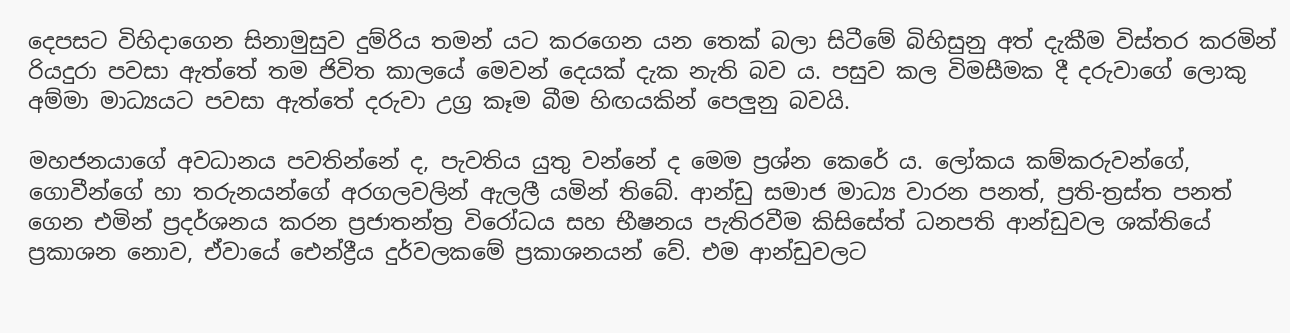දෙපසට විහිදාගෙන සිනාමුසුව දුම්රිය තමන් යට කරගෙන යන තෙක් බලා සිටීමේ බිහිසුනු අත් දැකීම විස්තර කරමින් රියදුරා පවසා ඇත්තේ තම ජිවිත කාලයේ මෙවන් දෙයක් දැක නැති බව ය‍. පසුව කල විමසීමක දී දරුවාගේ ලොකු අම්මා මාධ්‍යයට පවසා ඇත්තේ දරුවා උග්‍ර කෑම බීම හිඟයකින් පෙලුනු බවයි.

මහජනයාගේ අවධානය පවතින්නේ ද, පැවතිය යුතු වන්නේ ද මෙම ප්‍රශ්න කෙරේ ය. ලෝකය කම්කරුවන්ගේ, ගොවීන්ගේ හා තරුනයන්ගේ අරගලවලින් ඇලලී යමින් තිබේ. ආන්ඩු සමාජ මාධ්‍ය වාරන පනත්, ප්‍රති-ත්‍රස්ත පනත් ගෙන එමින් ප්‍රදර්ශනය කරන ප්‍රජාතන්ත්‍ර විරෝධය සහ භීෂනය පැතිරවීම කිසිසේත් ධනපති ආන්ඩුවල ශක්තියේ ප්‍රකාශන නොව, ඒවායේ ඓන්ද්‍රීය දුර්වලකමේ ප්‍රකාශනයන් වේ. එම ආන්ඩුවලට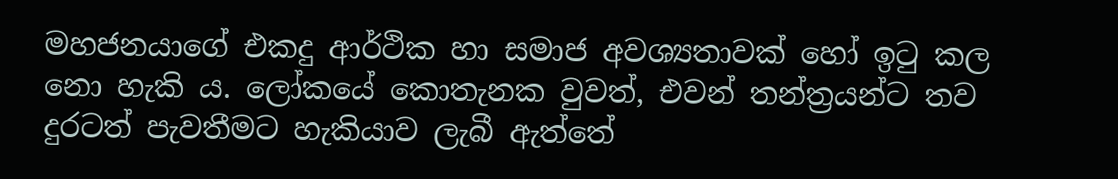මහජනයාගේ එකදු ආර්ථික හා සමාජ අවශ්‍යතාවක් හෝ ඉටු කල නො හැකි ය. ලෝකයේ කොතැනක වුවත්, එවන් තන්ත්‍රයන්ට තව දුරටත් පැවතීමට හැකියාව ලැබී ඇත්තේ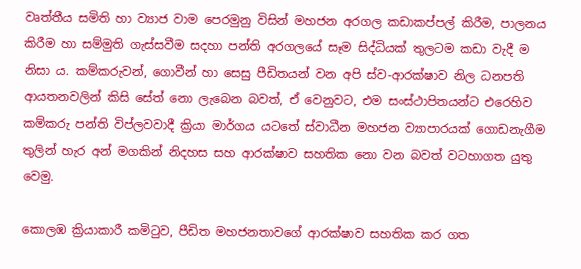වෘත්තීය සමිති හා ව්‍යාජ වාම පෙරමුනු විසින් මහජන අරගල කඩාකප්පල් කිරීම, පාලනය කිරීම හා සම්මුති ගැස්සවීම සදහා පන්ති අරගලයේ සෑම සිද්ධියක් තුලටම කඩා වැදී ම නිසා ය. කම්කරුවන්, ගොවීන් හා සෙසු පීඩිතයන් වන අපි ස්ව-ආරක්ෂාව නිල ධනපති ආයතනවලින් කිසි සේත් නො ලැබෙන බවත්, ඒ වෙනුවට, එම සංස්ථාපිතයන්ට එරෙහිව කම්කරු පන්ති විප්ලවවාදී ක්‍රියා මාර්ගය යටතේ ස්වාධීන මහජන ව්‍යාපාරයක් ගොඩනැගීම තුලින් හැර අන් මගකින් නිදහස සහ ආරක්ෂාව සහතික නො වන බවත් වටහාගත යුතු වෙමු.

කොලඹ ක්‍රියාකාරී කමිටුව, පීඩිත මහජනතාවගේ ආරක්ෂාව සහතික කර ගත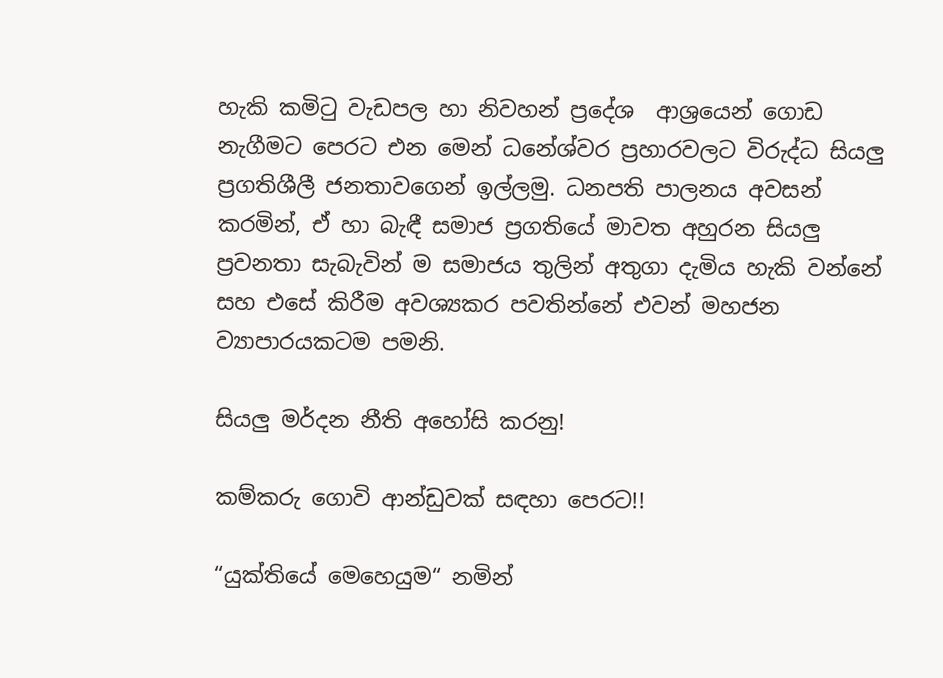හැකි කමිටු වැඩපල හා නිවහන් ප්‍රදේශ  ආශ්‍රයෙන් ගොඩ නැගීමට පෙරට එන මෙන් ධනේශ්වර ප්‍රහාරවලට විරුද්ධ සියලු ප්‍රගතිශීලී ජනතාවගෙන් ඉල්ලමු. ධනපති පාලනය අවසන් කරමින්, ඒ හා බැඳී සමාජ ප්‍රගතියේ මාවත අහුරන සියලු ප්‍රවනතා සැබැවින් ම සමාජය තුලින් අතුගා දැමිය හැකි වන්නේ සහ එසේ කිරීම අවශ්‍යකර පවතින්නේ එවන් මහජන ව්‍යාපාරයකටම පමනි.

සියලු මර්දන නීති අහෝසි කරනු!

කම්කරු ගොවි ආන්ඩුවක් සඳහා පෙරට!!

“යුක්තියේ මෙහෙයුම“ නමින්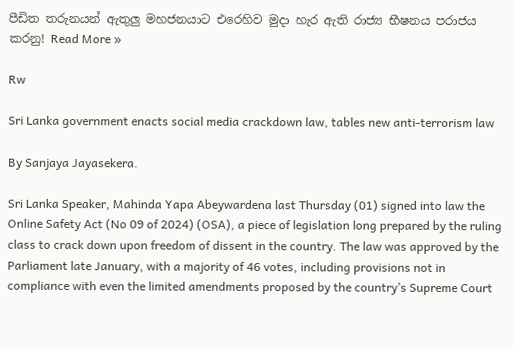පීඩිත තරුනයන් ඇතුලු මහජනයාට එරෙහිව මුදා හැර ඇති රාජ්‍ය භීෂනය පරාජය කරනු! Read More »

Rw

Sri Lanka government enacts social media crackdown law, tables new anti-terrorism law

By Sanjaya Jayasekera.

Sri Lanka Speaker, Mahinda Yapa Abeywardena last Thursday (01) signed into law the Online Safety Act (No 09 of 2024) (OSA), a piece of legislation long prepared by the ruling class to crack down upon freedom of dissent in the country. The law was approved by the Parliament late January, with a majority of 46 votes, including provisions not in compliance with even the limited amendments proposed by the country’s Supreme Court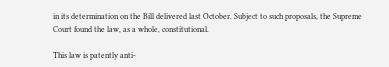in its determination on the Bill delivered last October. Subject to such proposals, the Supreme Court found the law, as a whole, constitutional.

This law is patently anti-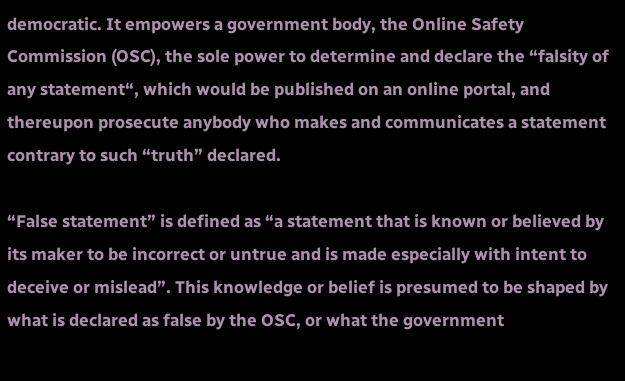democratic. It empowers a government body, the Online Safety Commission (OSC), the sole power to determine and declare the “falsity of any statement“, which would be published on an online portal, and thereupon prosecute anybody who makes and communicates a statement contrary to such “truth” declared.

“False statement” is defined as “a statement that is known or believed by its maker to be incorrect or untrue and is made especially with intent to deceive or mislead”. This knowledge or belief is presumed to be shaped by what is declared as false by the OSC, or what the government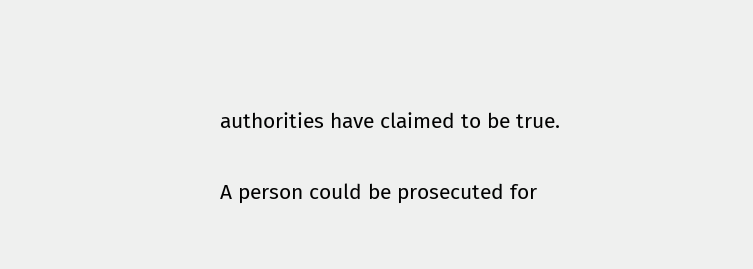authorities have claimed to be true.

A person could be prosecuted for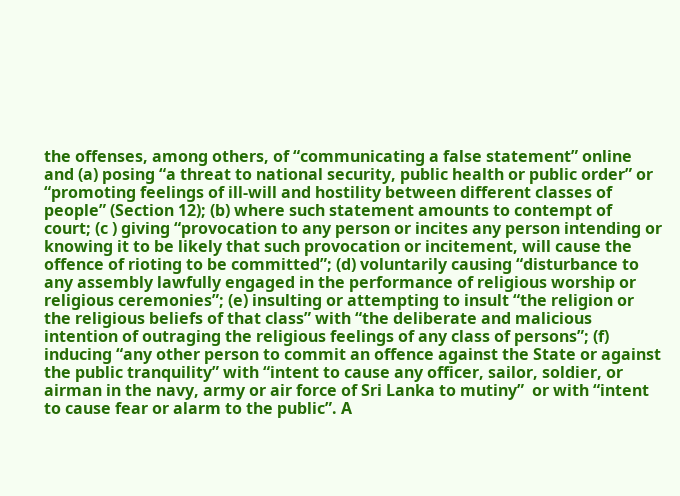the offenses, among others, of “communicating a false statement” online and (a) posing “a threat to national security, public health or public order” or “promoting feelings of ill-will and hostility between different classes of people” (Section 12); (b) where such statement amounts to contempt of court; (c ) giving “provocation to any person or incites any person intending or knowing it to be likely that such provocation or incitement, will cause the offence of rioting to be committed”; (d) voluntarily causing “disturbance to any assembly lawfully engaged in the performance of religious worship or religious ceremonies”; (e) insulting or attempting to insult “the religion or the religious beliefs of that class” with “the deliberate and malicious intention of outraging the religious feelings of any class of persons”; (f) inducing “any other person to commit an offence against the State or against the public tranquility” with “intent to cause any officer, sailor, soldier, or airman in the navy, army or air force of Sri Lanka to mutiny”  or with “intent to cause fear or alarm to the public”. A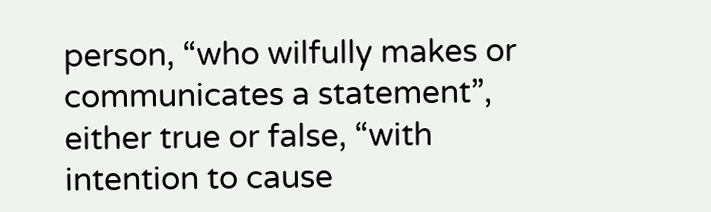person, “who wilfully makes or communicates a statement”, either true or false, “with intention to cause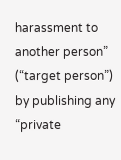harassment to another person” (“target person”) by publishing any “private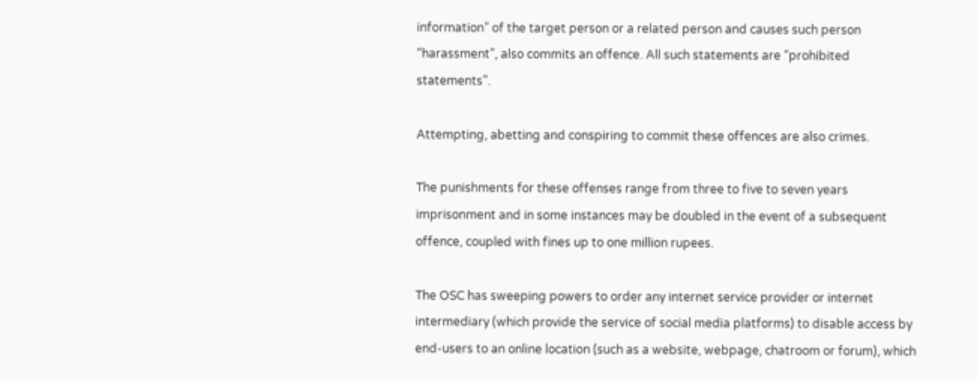information” of the target person or a related person and causes such person “harassment”, also commits an offence. All such statements are “prohibited statements”.

Attempting, abetting and conspiring to commit these offences are also crimes.

The punishments for these offenses range from three to five to seven years imprisonment and in some instances may be doubled in the event of a subsequent offence, coupled with fines up to one million rupees.

The OSC has sweeping powers to order any internet service provider or internet intermediary (which provide the service of social media platforms) to disable access by end-users to an online location (such as a website, webpage, chatroom or forum), which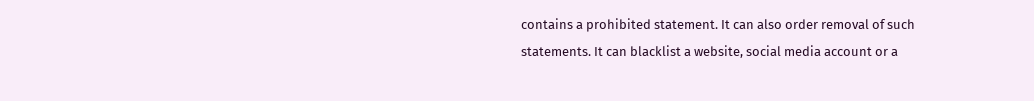contains a prohibited statement. It can also order removal of such statements. It can blacklist a website, social media account or a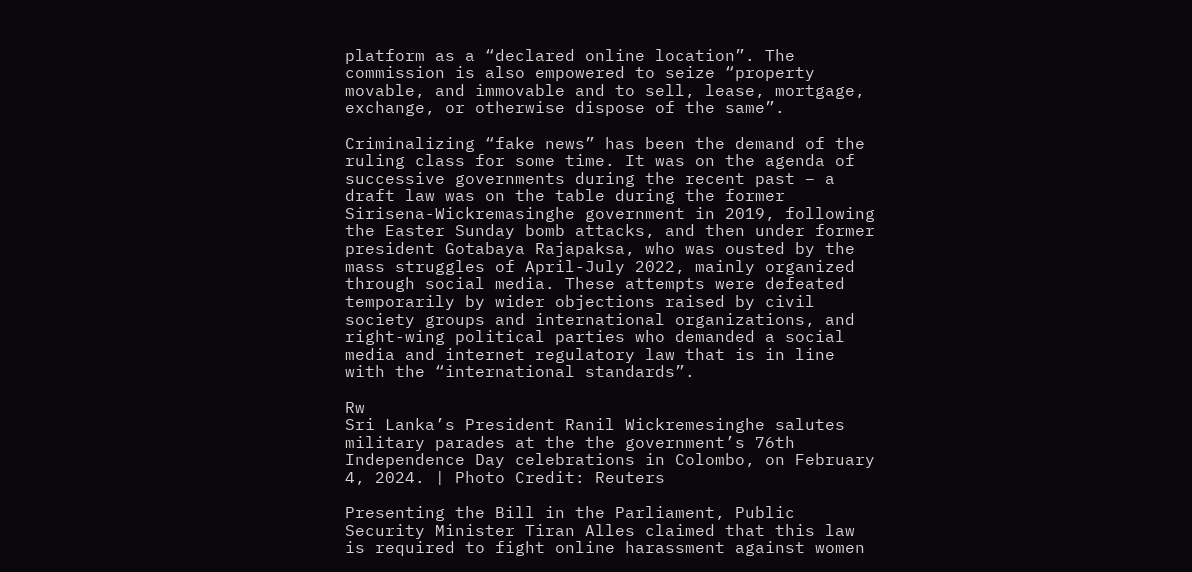platform as a “declared online location”. The commission is also empowered to seize “property movable, and immovable and to sell, lease, mortgage, exchange, or otherwise dispose of the same”.

Criminalizing “fake news” has been the demand of the ruling class for some time. It was on the agenda of successive governments during the recent past – a draft law was on the table during the former Sirisena-Wickremasinghe government in 2019, following the Easter Sunday bomb attacks, and then under former president Gotabaya Rajapaksa, who was ousted by the mass struggles of April-July 2022, mainly organized through social media. These attempts were defeated temporarily by wider objections raised by civil society groups and international organizations, and right-wing political parties who demanded a social media and internet regulatory law that is in line with the “international standards”.

Rw
Sri Lanka’s President Ranil Wickremesinghe salutes military parades at the the government’s 76th Independence Day celebrations in Colombo, on February 4, 2024. | Photo Credit: Reuters

Presenting the Bill in the Parliament, Public Security Minister Tiran Alles claimed that this law is required to fight online harassment against women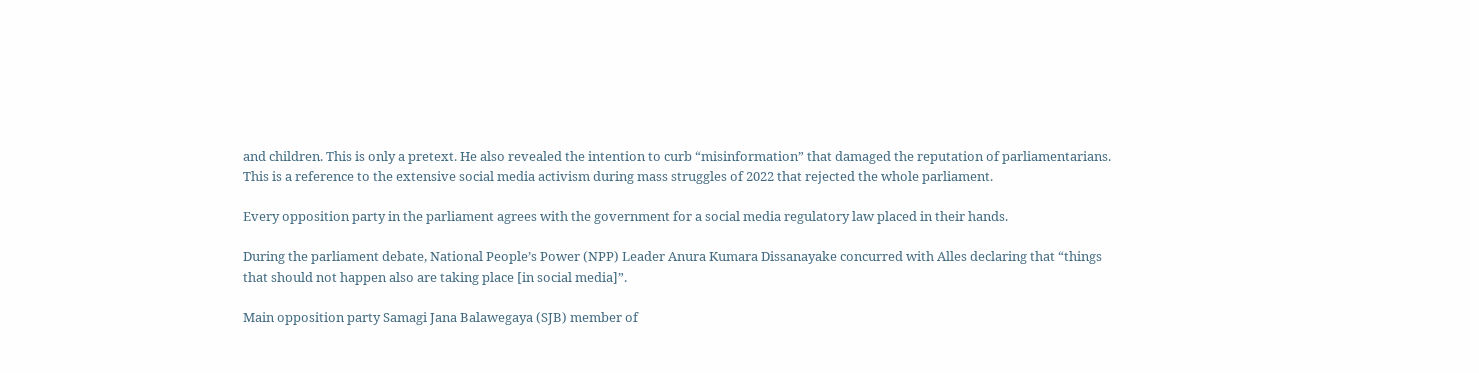and children. This is only a pretext. He also revealed the intention to curb “misinformation” that damaged the reputation of parliamentarians. This is a reference to the extensive social media activism during mass struggles of 2022 that rejected the whole parliament.

Every opposition party in the parliament agrees with the government for a social media regulatory law placed in their hands.

During the parliament debate, National People’s Power (NPP) Leader Anura Kumara Dissanayake concurred with Alles declaring that “things that should not happen also are taking place [in social media]”.

Main opposition party Samagi Jana Balawegaya (SJB) member of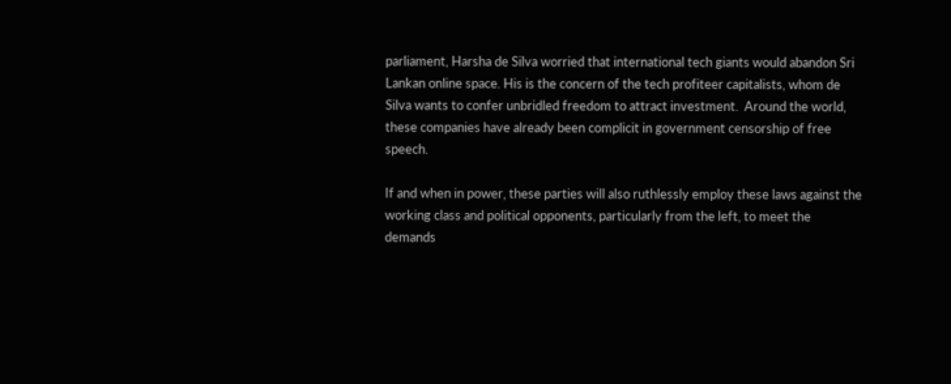parliament, Harsha de Silva worried that international tech giants would abandon Sri Lankan online space. His is the concern of the tech profiteer capitalists, whom de Silva wants to confer unbridled freedom to attract investment.  Around the world, these companies have already been complicit in government censorship of free speech.

If and when in power, these parties will also ruthlessly employ these laws against the working class and political opponents, particularly from the left, to meet the demands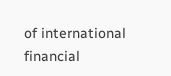of international financial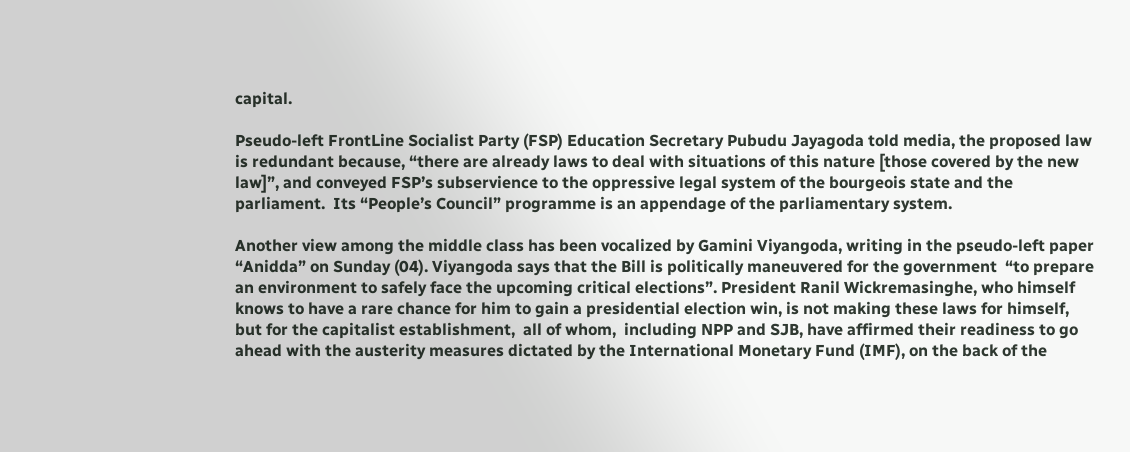capital.

Pseudo-left FrontLine Socialist Party (FSP) Education Secretary Pubudu Jayagoda told media, the proposed law is redundant because, “there are already laws to deal with situations of this nature [those covered by the new law]”, and conveyed FSP’s subservience to the oppressive legal system of the bourgeois state and the parliament.  Its “People’s Council” programme is an appendage of the parliamentary system.

Another view among the middle class has been vocalized by Gamini Viyangoda, writing in the pseudo-left paper “Anidda” on Sunday (04). Viyangoda says that the Bill is politically maneuvered for the government  “to prepare an environment to safely face the upcoming critical elections”. President Ranil Wickremasinghe, who himself knows to have a rare chance for him to gain a presidential election win, is not making these laws for himself, but for the capitalist establishment,  all of whom,  including NPP and SJB, have affirmed their readiness to go ahead with the austerity measures dictated by the International Monetary Fund (IMF), on the back of the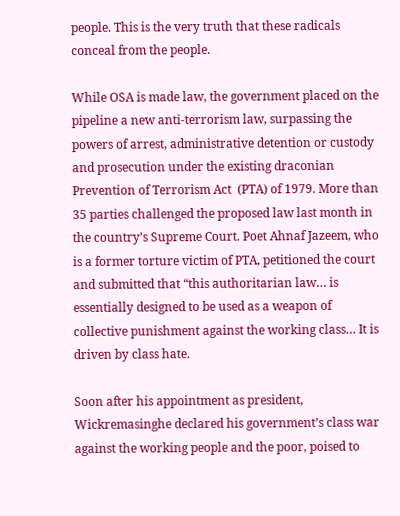people. This is the very truth that these radicals conceal from the people.

While OSA is made law, the government placed on the pipeline a new anti-terrorism law, surpassing the powers of arrest, administrative detention or custody and prosecution under the existing draconian Prevention of Terrorism Act  (PTA) of 1979. More than 35 parties challenged the proposed law last month in the country’s Supreme Court. Poet Ahnaf Jazeem, who is a former torture victim of PTA, petitioned the court and submitted that “this authoritarian law… is essentially designed to be used as a weapon of collective punishment against the working class… It is driven by class hate.

Soon after his appointment as president, Wickremasinghe declared his government’s class war against the working people and the poor, poised to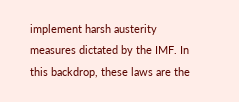implement harsh austerity measures dictated by the IMF. In this backdrop, these laws are the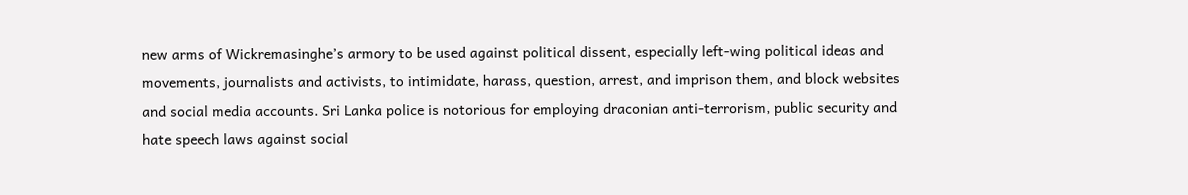new arms of Wickremasinghe’s armory to be used against political dissent, especially left-wing political ideas and movements, journalists and activists, to intimidate, harass, question, arrest, and imprison them, and block websites and social media accounts. Sri Lanka police is notorious for employing draconian anti-terrorism, public security and hate speech laws against social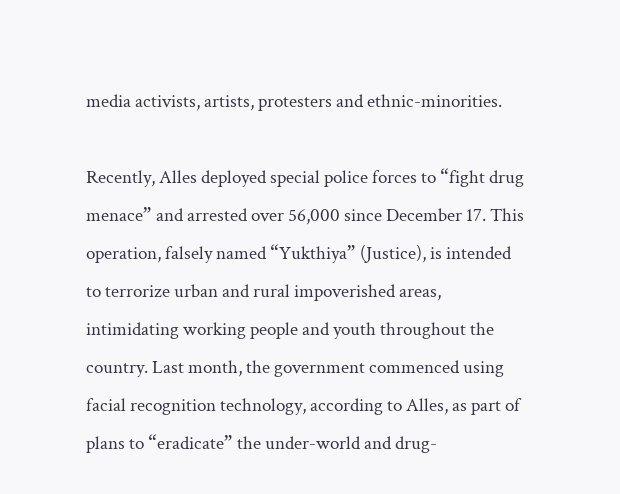media activists, artists, protesters and ethnic-minorities.

Recently, Alles deployed special police forces to “fight drug menace” and arrested over 56,000 since December 17. This operation, falsely named “Yukthiya” (Justice), is intended to terrorize urban and rural impoverished areas, intimidating working people and youth throughout the country. Last month, the government commenced using facial recognition technology, according to Alles, as part of plans to “eradicate” the under-world and drug-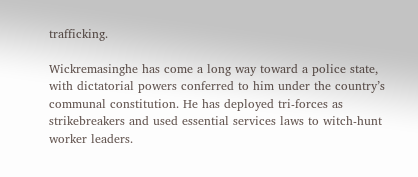trafficking.

Wickremasinghe has come a long way toward a police state, with dictatorial powers conferred to him under the country’s communal constitution. He has deployed tri-forces as strikebreakers and used essential services laws to witch-hunt worker leaders.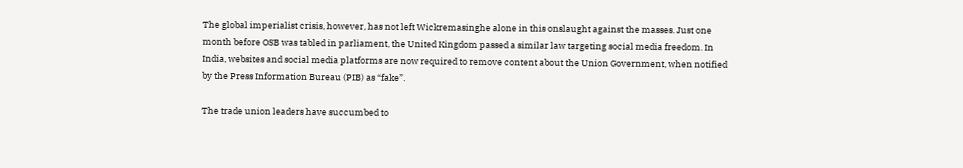The global imperialist crisis, however, has not left Wickremasinghe alone in this onslaught against the masses. Just one month before OSB was tabled in parliament, the United Kingdom passed a similar law targeting social media freedom. In India, websites and social media platforms are now required to remove content about the Union Government, when notified by the Press Information Bureau (PIB) as “fake”.

The trade union leaders have succumbed to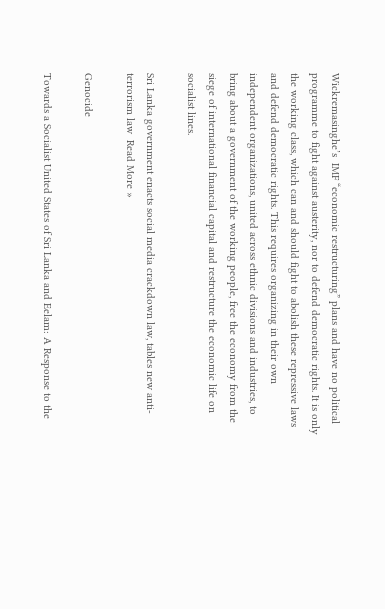Wickremasinghe’s  IMF “economic restructuring” plans and have no political programme to fight against austerity, nor to defend democratic rights. It is only the working class, which can and should fight to abolish these repressive laws and defend democratic rights. This requires organizing in their own independent organizations, united across ethnic divisions and industries, to bring about a government of the working people, free the economy from the siege of international financial capital and restructure the economic life on socialist lines.

Sri Lanka government enacts social media crackdown law, tables new anti-terrorism law  Read More »

Genocide

Towards a Socialist United States of Sri Lanka and Eelam: A Response to the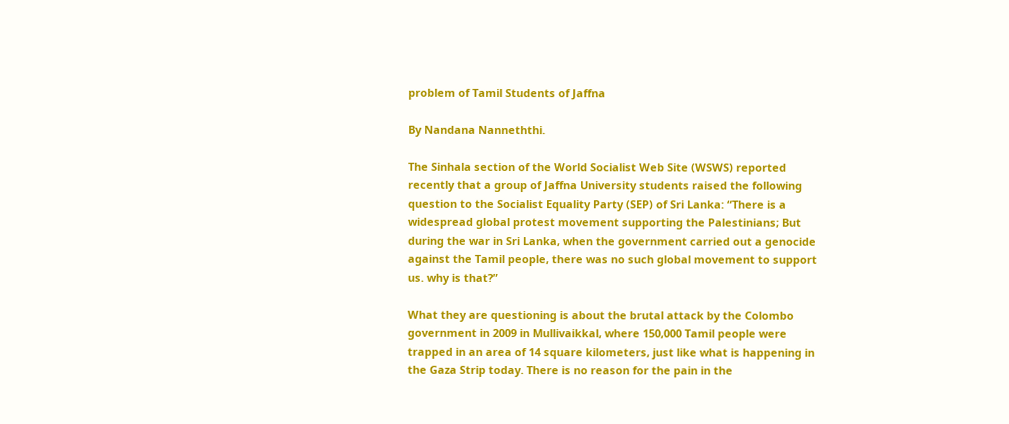problem of Tamil Students of Jaffna

By Nandana Nanneththi.

The Sinhala section of the World Socialist Web Site (WSWS) reported recently that a group of Jaffna University students raised the following question to the Socialist Equality Party (SEP) of Sri Lanka: “There is a widespread global protest movement supporting the Palestinians; But during the war in Sri Lanka, when the government carried out a genocide against the Tamil people, there was no such global movement to support us. why is that?”

What they are questioning is about the brutal attack by the Colombo government in 2009 in Mullivaikkal, where 150,000 Tamil people were trapped in an area of 14 square kilometers, just like what is happening in the Gaza Strip today. There is no reason for the pain in the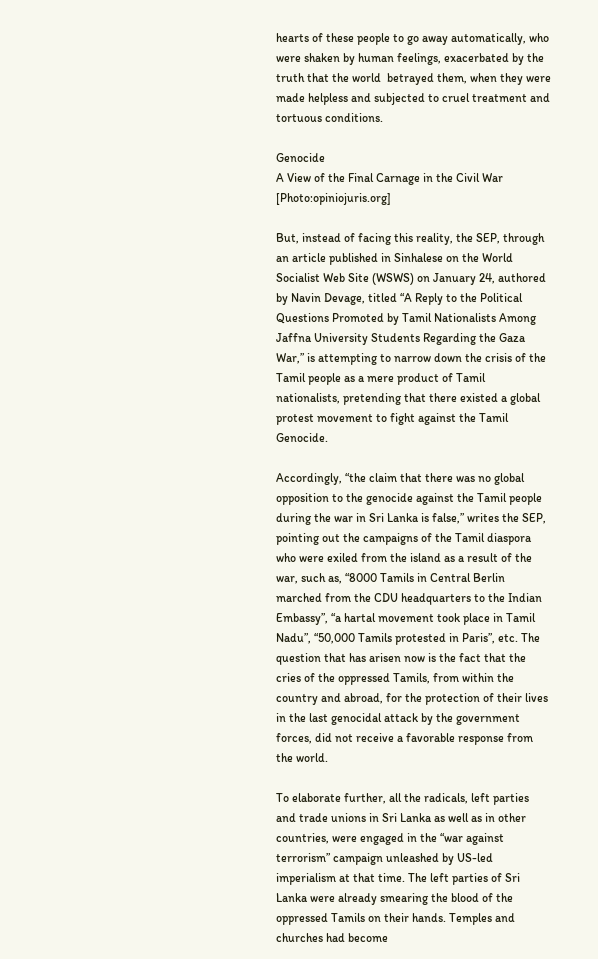hearts of these people to go away automatically, who were shaken by human feelings, exacerbated by the truth that the world  betrayed them, when they were made helpless and subjected to cruel treatment and tortuous conditions.

Genocide
A View of the Final Carnage in the Civil War [Photo:opiniojuris.org]

But, instead of facing this reality, the SEP, through an article published in Sinhalese on the World Socialist Web Site (WSWS) on January 24, authored by Navin Devage, titled “A Reply to the Political Questions Promoted by Tamil Nationalists Among Jaffna University Students Regarding the Gaza War,” is attempting to narrow down the crisis of the Tamil people as a mere product of Tamil nationalists, pretending that there existed a global protest movement to fight against the Tamil Genocide.

Accordingly, “the claim that there was no global opposition to the genocide against the Tamil people during the war in Sri Lanka is false,” writes the SEP, pointing out the campaigns of the Tamil diaspora who were exiled from the island as a result of the war, such as, “8000 Tamils in Central Berlin marched from the CDU headquarters to the Indian Embassy”, “a hartal movement took place in Tamil Nadu”, “50,000 Tamils protested in Paris”, etc. The question that has arisen now is the fact that the cries of the oppressed Tamils, from within the country and abroad, for the protection of their lives in the last genocidal attack by the government forces, did not receive a favorable response from the world.

To elaborate further, all the radicals, left parties and trade unions in Sri Lanka as well as in other countries, were engaged in the “war against terrorism” campaign unleashed by US-led imperialism at that time. The left parties of Sri Lanka were already smearing the blood of the oppressed Tamils on their hands. Temples and churches had become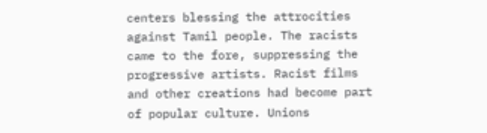centers blessing the attrocities against Tamil people. The racists came to the fore, suppressing the progressive artists. Racist films and other creations had become part of popular culture. Unions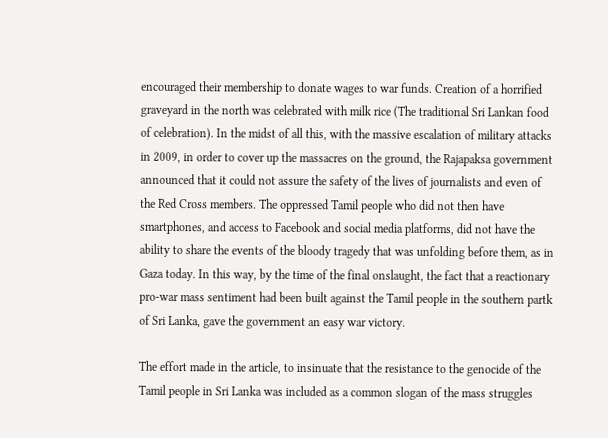encouraged their membership to donate wages to war funds. Creation of a horrified graveyard in the north was celebrated with milk rice (The traditional Sri Lankan food of celebration). In the midst of all this, with the massive escalation of military attacks in 2009, in order to cover up the massacres on the ground, the Rajapaksa government announced that it could not assure the safety of the lives of journalists and even of the Red Cross members. The oppressed Tamil people who did not then have smartphones, and access to Facebook and social media platforms, did not have the ability to share the events of the bloody tragedy that was unfolding before them, as in Gaza today. In this way, by the time of the final onslaught, the fact that a reactionary pro-war mass sentiment had been built against the Tamil people in the southern partk of Sri Lanka, gave the government an easy war victory.

The effort made in the article, to insinuate that the resistance to the genocide of the Tamil people in Sri Lanka was included as a common slogan of the mass struggles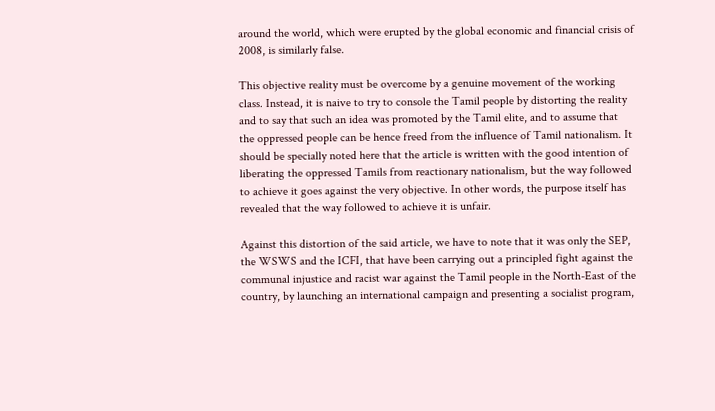around the world, which were erupted by the global economic and financial crisis of 2008, is similarly false.

This objective reality must be overcome by a genuine movement of the working class. Instead, it is naive to try to console the Tamil people by distorting the reality and to say that such an idea was promoted by the Tamil elite, and to assume that the oppressed people can be hence freed from the influence of Tamil nationalism. It should be specially noted here that the article is written with the good intention of liberating the oppressed Tamils from reactionary nationalism, but the way followed to achieve it goes against the very objective. In other words, the purpose itself has revealed that the way followed to achieve it is unfair.

Against this distortion of the said article, we have to note that it was only the SEP, the WSWS and the ICFI, that have been carrying out a principled fight against the communal injustice and racist war against the Tamil people in the North-East of the country, by launching an international campaign and presenting a socialist program,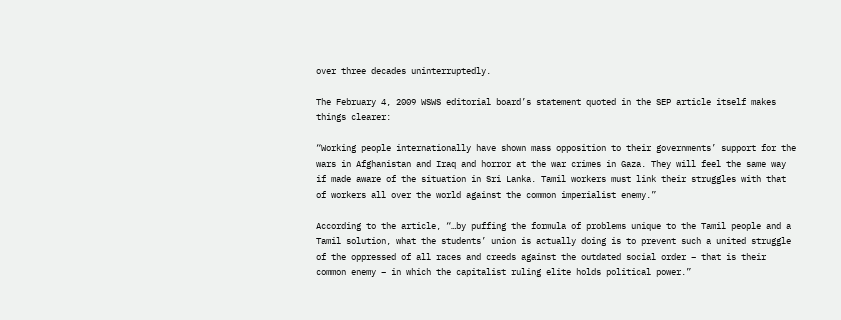over three decades uninterruptedly.

The February 4, 2009 WSWS editorial board’s statement quoted in the SEP article itself makes  things clearer:

“Working people internationally have shown mass opposition to their governments’ support for the wars in Afghanistan and Iraq and horror at the war crimes in Gaza. They will feel the same way if made aware of the situation in Sri Lanka. Tamil workers must link their struggles with that of workers all over the world against the common imperialist enemy.”

According to the article, “…by puffing the formula of problems unique to the Tamil people and a Tamil solution, what the students’ union is actually doing is to prevent such a united struggle of the oppressed of all races and creeds against the outdated social order – that is their common enemy – in which the capitalist ruling elite holds political power.”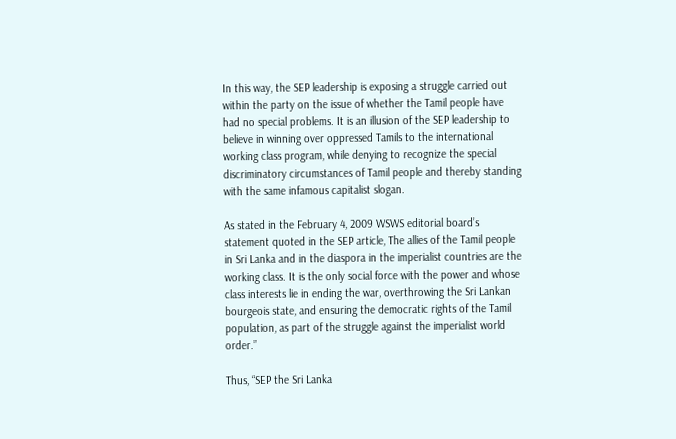In this way, the SEP leadership is exposing a struggle carried out within the party on the issue of whether the Tamil people have had no special problems. It is an illusion of the SEP leadership to believe in winning over oppressed Tamils to the international working class program, while denying to recognize the special discriminatory circumstances of Tamil people and thereby standing with the same infamous capitalist slogan.

As stated in the February 4, 2009 WSWS editorial board’s statement quoted in the SEP article, The allies of the Tamil people in Sri Lanka and in the diaspora in the imperialist countries are the working class. It is the only social force with the power and whose class interests lie in ending the war, overthrowing the Sri Lankan bourgeois state, and ensuring the democratic rights of the Tamil population, as part of the struggle against the imperialist world order.”

Thus, “SEP the Sri Lanka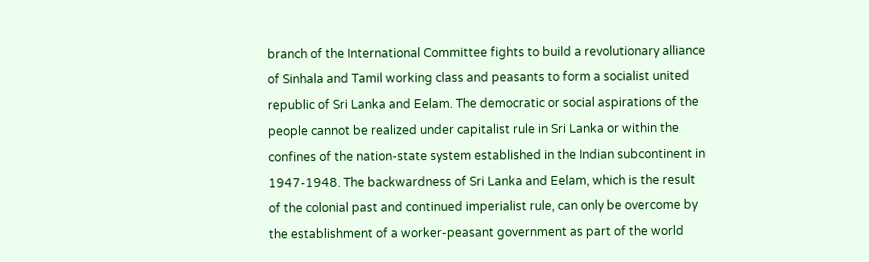branch of the International Committee fights to build a revolutionary alliance of Sinhala and Tamil working class and peasants to form a socialist united republic of Sri Lanka and Eelam. The democratic or social aspirations of the people cannot be realized under capitalist rule in Sri Lanka or within the confines of the nation-state system established in the Indian subcontinent in 1947-1948. The backwardness of Sri Lanka and Eelam, which is the result of the colonial past and continued imperialist rule, can only be overcome by the establishment of a worker-peasant government as part of the world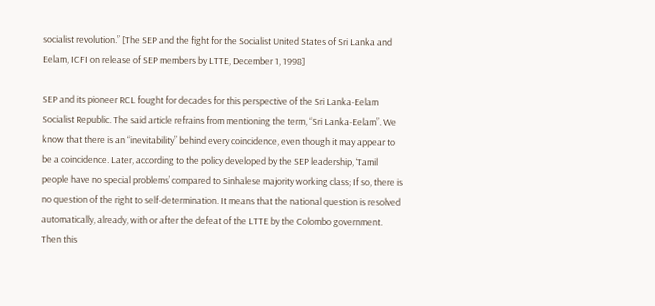socialist revolution.” [The SEP and the fight for the Socialist United States of Sri Lanka and Eelam, ICFI on release of SEP members by LTTE, December 1, 1998]

SEP and its pioneer RCL fought for decades for this perspective of the Sri Lanka-Eelam Socialist Republic. The said article refrains from mentioning the term, “Sri Lanka-Eelam”. We know that there is an “inevitability” behind every coincidence, even though it may appear to be a coincidence. Later, according to the policy developed by the SEP leadership, ‘Tamil people have no special problems’ compared to Sinhalese majority working class; If so, there is no question of the right to self-determination. It means that the national question is resolved automatically, already, with or after the defeat of the LTTE by the Colombo government. Then this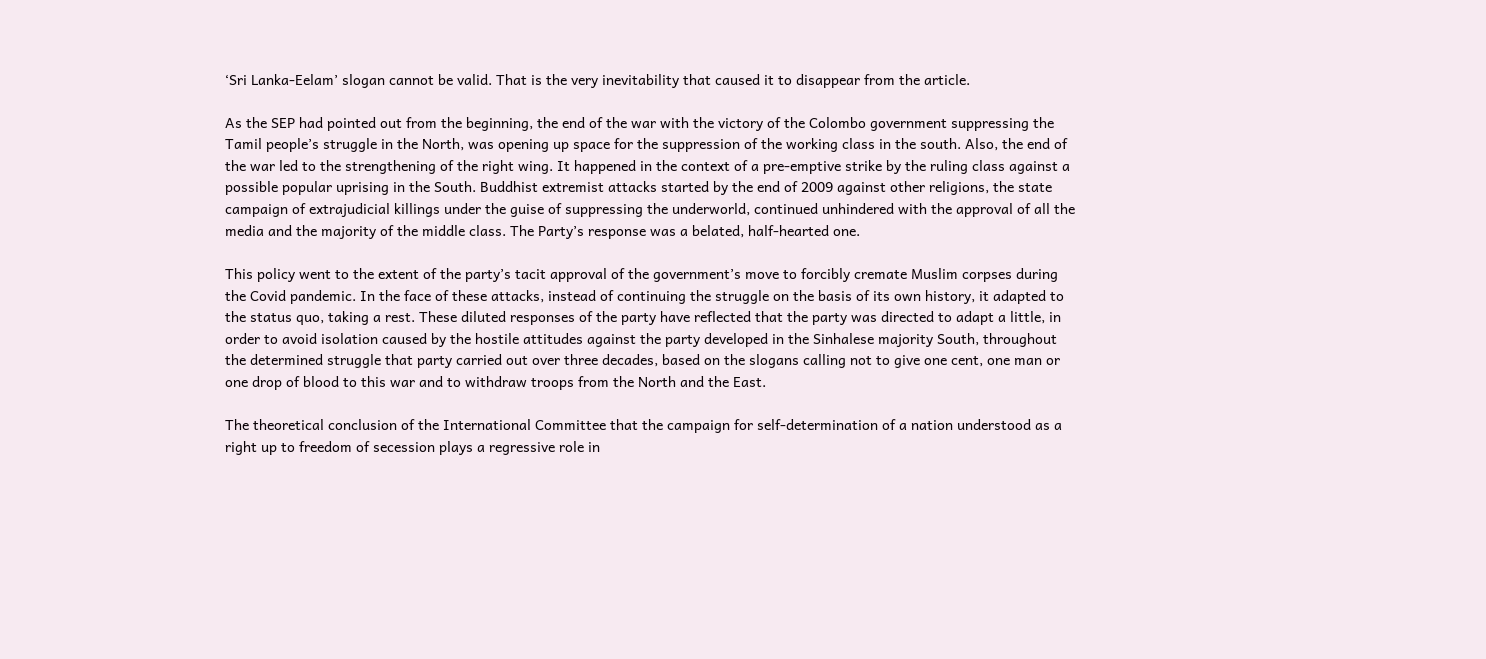‘Sri Lanka-Eelam’ slogan cannot be valid. That is the very inevitability that caused it to disappear from the article.

As the SEP had pointed out from the beginning, the end of the war with the victory of the Colombo government suppressing the Tamil people’s struggle in the North, was opening up space for the suppression of the working class in the south. Also, the end of the war led to the strengthening of the right wing. It happened in the context of a pre-emptive strike by the ruling class against a possible popular uprising in the South. Buddhist extremist attacks started by the end of 2009 against other religions, the state campaign of extrajudicial killings under the guise of suppressing the underworld, continued unhindered with the approval of all the media and the majority of the middle class. The Party’s response was a belated, half-hearted one.

This policy went to the extent of the party’s tacit approval of the government’s move to forcibly cremate Muslim corpses during the Covid pandemic. In the face of these attacks, instead of continuing the struggle on the basis of its own history, it adapted to the status quo, taking a rest. These diluted responses of the party have reflected that the party was directed to adapt a little, in order to avoid isolation caused by the hostile attitudes against the party developed in the Sinhalese majority South, throughout the determined struggle that party carried out over three decades, based on the slogans calling not to give one cent, one man or one drop of blood to this war and to withdraw troops from the North and the East.

The theoretical conclusion of the International Committee that the campaign for self-determination of a nation understood as a right up to freedom of secession plays a regressive role in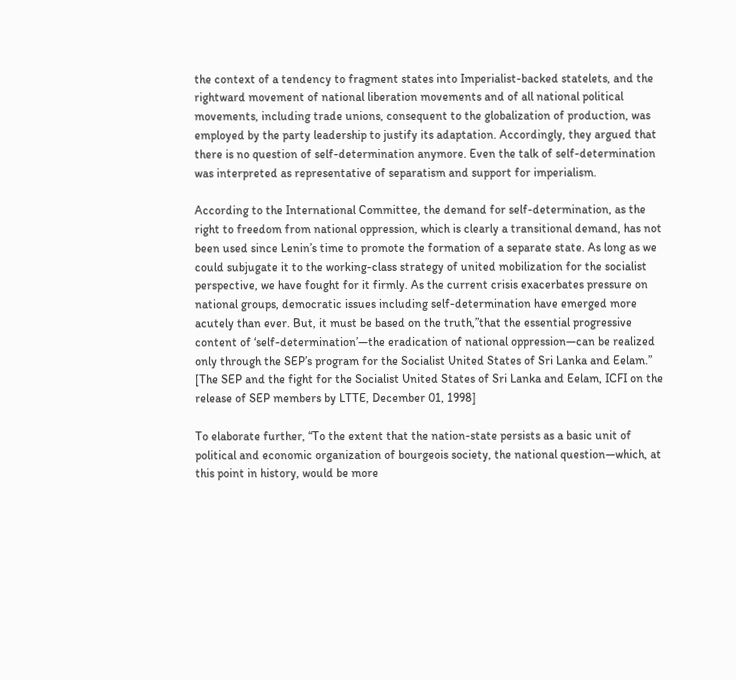the context of a tendency to fragment states into Imperialist-backed statelets, and the rightward movement of national liberation movements and of all national political movements, including trade unions, consequent to the globalization of production, was employed by the party leadership to justify its adaptation. Accordingly, they argued that there is no question of self-determination anymore. Even the talk of self-determination was interpreted as representative of separatism and support for imperialism.

According to the International Committee, the demand for self-determination, as the right to freedom from national oppression, which is clearly a transitional demand, has not been used since Lenin’s time to promote the formation of a separate state. As long as we could subjugate it to the working-class strategy of united mobilization for the socialist perspective, we have fought for it firmly. As the current crisis exacerbates pressure on national groups, democratic issues including self-determination have emerged more acutely than ever. But, it must be based on the truth,”that the essential progressive content of ‘self-determination’—the eradication of national oppression—can be realized only through the SEP’s program for the Socialist United States of Sri Lanka and Eelam.” [The SEP and the fight for the Socialist United States of Sri Lanka and Eelam, ICFI on the release of SEP members by LTTE, December 01, 1998]

To elaborate further, “To the extent that the nation-state persists as a basic unit of political and economic organization of bourgeois society, the national question—which, at this point in history, would be more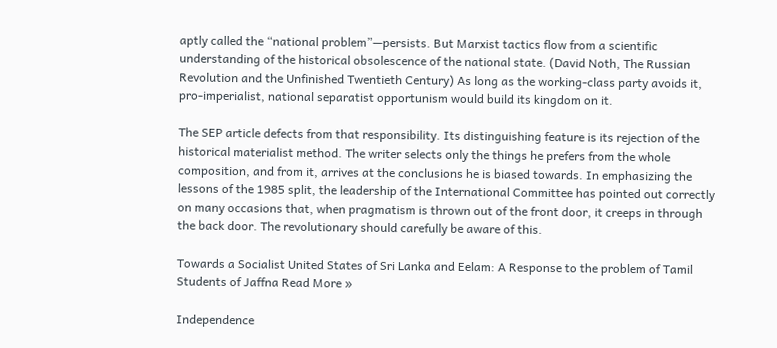aptly called the “national problem”—persists. But Marxist tactics flow from a scientific understanding of the historical obsolescence of the national state. (David Noth, The Russian Revolution and the Unfinished Twentieth Century) As long as the working-class party avoids it, pro-imperialist, national separatist opportunism would build its kingdom on it.

The SEP article defects from that responsibility. Its distinguishing feature is its rejection of the historical materialist method. The writer selects only the things he prefers from the whole composition, and from it, arrives at the conclusions he is biased towards. In emphasizing the lessons of the 1985 split, the leadership of the International Committee has pointed out correctly on many occasions that, when pragmatism is thrown out of the front door, it creeps in through the back door. The revolutionary should carefully be aware of this.

Towards a Socialist United States of Sri Lanka and Eelam: A Response to the problem of Tamil Students of Jaffna Read More »

Independence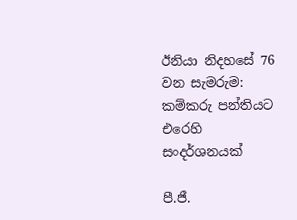ඊනියා නිදහසේ 76 වන සැමරුම: කම්කරු පන්තියට එරෙහි සංදර්ශනයක්

පී.ජී.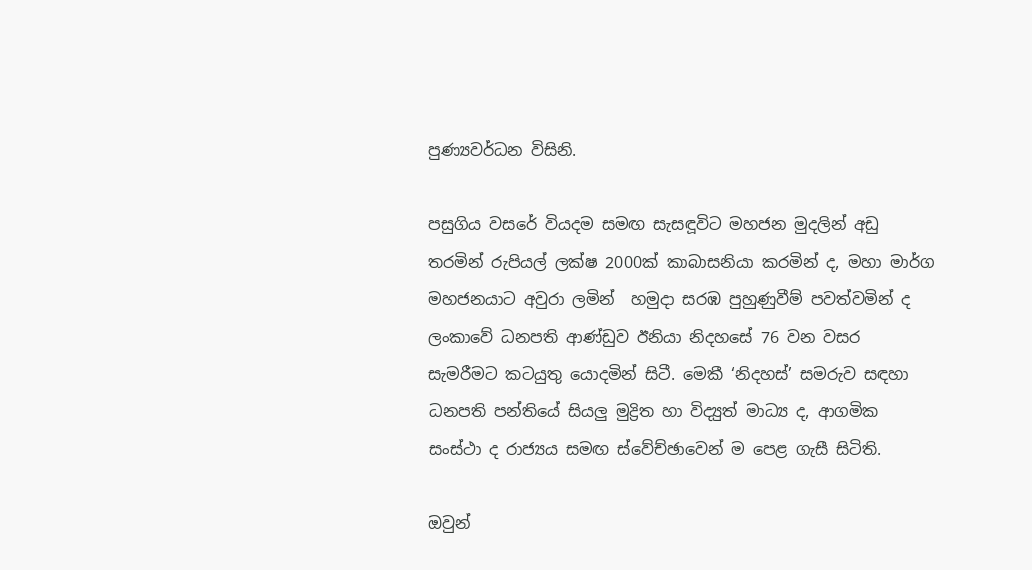පුණ්‍යවර්ධන විසිනි.

පසුගිය වසරේ වියදම සමඟ සැසඳූවිට මහජන මුදලින් අඩු තරමින් රුපියල් ලක්ෂ 2000ක් කාබාසනියා කරමින් ද, මහා මාර්ග මහජනයාට අවුරා ලමින්  හමුදා සරඹ පුහුණුවීම් පවත්වමින් ද ලංකාවේ ධනපති ආණ්ඩුව ඊනියා නිදහසේ 76 වන වසර සැමරීමට කටයුතු යොදමින් සිටී. මෙකී ‘නිදහස්’ සමරුව සඳහා ධනපති පන්තියේ සියලු මුද්‍රිත හා විද්‍යුත් මාධ්‍ය ද, ආගමික සංස්ථා ද රාජ්‍යය සමඟ ස්වේච්ඡාවෙන් ම පෙළ ගැසී සිටිති.

ඔවුන්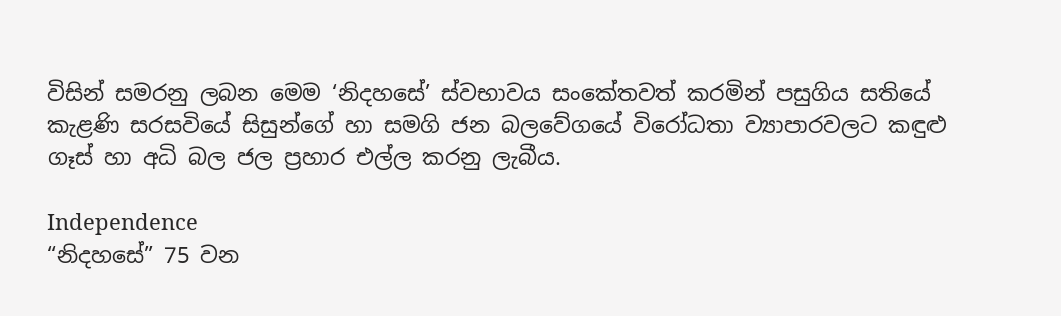විසින් සමරනු ලබන මෙම ‘නිදහසේ’ ස්වභාවය සංකේතවත් කරමින් පසුගිය සතියේ කැළණි සරසවියේ සිසුන්ගේ හා සමගි ජන බලවේගයේ විරෝධතා ව්‍යාපාරවලට කඳුළු ගෑස් හා අධි බල ජල ප්‍රහාර එල්ල කරනු ලැබීය.

Independence
“නිදහසේ” 75 වන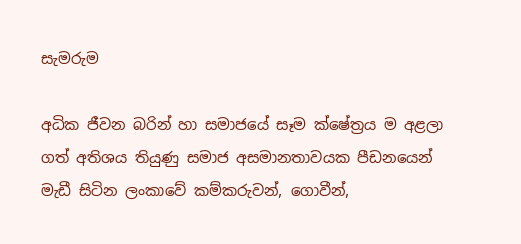සැමරුම

අධික ජීවන බරින් හා සමාජයේ සෑම ක්ෂේත්‍රය ම අළලා ගත් අතිශය තියුණු සමාජ අසමානතාවයක පීඩනයෙන් මැඩී සිටින ලංකාවේ කම්කරුවන්, ගොවීන්,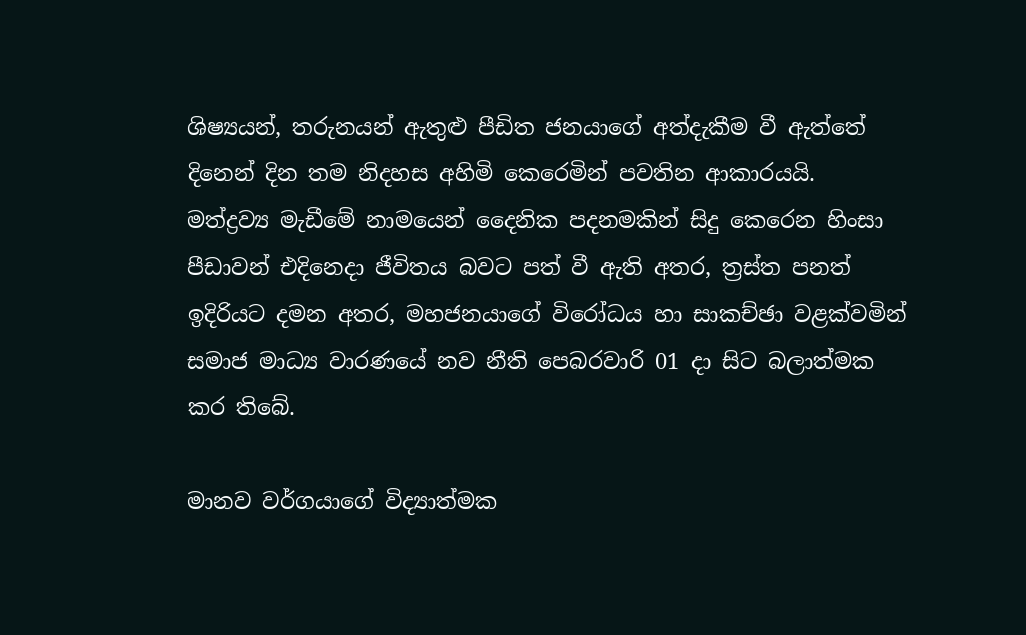ශිෂ්‍යයන්, තරුනයන් ඇතුළු පීඩිත ජනයාගේ අත්දැකීම වී ඇත්තේ දිනෙන් දින තම නිදහස අහිමි කෙරෙමින් පවතින ආකාරයයි. මත්ද්‍රව්‍ය මැඩීමේ නාමයෙන් දෛනික පදනමකින් සිදු කෙරෙන හිංසා පීඩාවන් එදිනෙදා ජීවිතය බවට පත් වී ඇති අතර, ත්‍රස්ත පනත් ඉදිරියට දමන අතර, මහජනයාගේ විරෝධය හා සාකච්ඡා වළක්වමින් සමාජ මාධ්‍ය වාරණයේ නව නීති පෙබරවාරි 01 දා සිට බලාත්මක කර තිබේ.

මානව වර්ගයාගේ විද්‍යාත්මක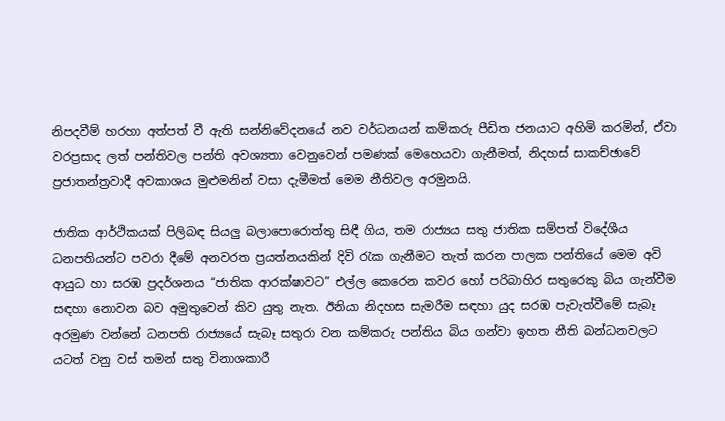නිපදවීම් හරහා අත්පත් වී ඇති සන්නිවේදනයේ නව වර්ධනයන් කම්කරු පීඩිත ජනයාට අහිමි කරමින්, ඒවා වරප්‍රසාද ලත් පන්තිවල පන්ති අවශ්‍යතා වෙනුවෙන් පමණක් මෙහෙයවා ගැනීමත්, නිදහස් සාකච්ඡාවේ ප්‍රජාතන්ත්‍රවාදී අවකාශය මුළුමනින් වසා දැමීමත් මෙම නීතිවල අරමුනයි.

ජාතික ආර්ථිකයක් පිලිබඳ සියලු බලාපොරොත්තු සිඳී ගිය, තම රාජ්‍යය සතු ජාතික සම්පත් විදේශීය ධනපතියන්ට පවරා දීමේ අනවරත ප්‍රයත්නයකින් දිවි රැක ගැනීමට තැත් කරන පාලක පන්තියේ මෙම අවි ආයුධ හා සරඹ ප්‍රදර්ශනය “ජාතික ආරක්ෂාවට” එල්ල කෙරෙන කවර හෝ පරිබාහිර සතුරෙකු බිය ගැන්වීම සඳහා නොවන බව අමුතුවෙන් කිව යුතු නැත. ඊනියා නිදහස සැමරීම සඳහා යුද සරඹ පැවැත්වීමේ සැබෑ අරමුණ වන්නේ ධනපති රාජ්‍යයේ සැබෑ සතුරා වන කම්කරු පන්තිය බිය ගන්වා ඉහත නීති බන්ධනවලට යටත් වනු වස් තමන් සතු විනාශකාරී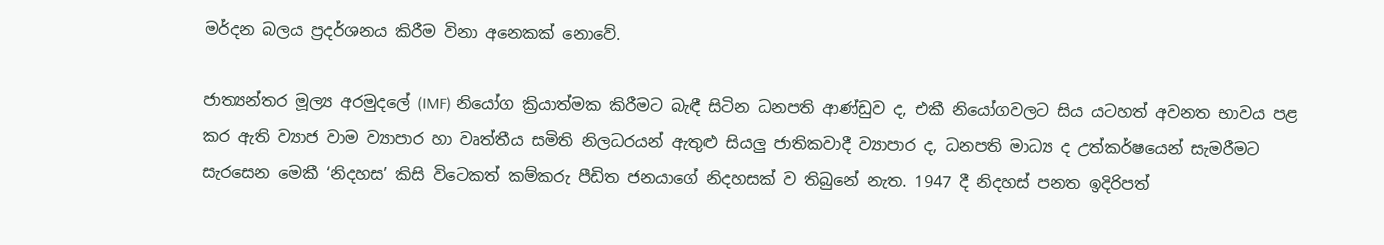මර්දන බලය ප්‍රදර්ශනය කිරීම විනා අනෙකක් නොවේ.

ජාත්‍යන්තර මූල්‍ය අරමුදලේ (IMF) නියෝග ක්‍රියාත්මක කිරීමට බැඳී සිටින ධනපති ආණ්ඩුව ද, එකී නියෝගවලට සිය යටහත් අවනත භාවය පළ කර ඇති ව්‍යාජ වාම ව්‍යාපාර හා වෘත්තීය සමිති නිලධරයන් ඇතුළු සියලු ජාතිකවාදී ව්‍යාපාර ද, ධනපති මාධ්‍ය ද උත්කර්ෂයෙන් සැමරීමට සැරසෙන මෙකී ‘නිදහස’ කිසි විටෙකත් කම්කරු පීඩිත ජනයාගේ නිදහසක් ව තිබුනේ නැත. 1947 දී නිදහස් පනත ඉදිරිපත්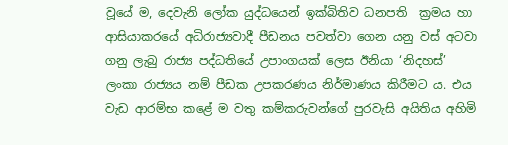වූයේ ම, දෙවැනි ලෝක යුද්ධයෙන් ඉක්බිතිව ධනපති  ක්‍රමය හා ආසියාකරයේ අධිරාජ්‍යවාදී පීඩනය පවත්වා ගෙන යනු වස් අටවා ගනු ලැබු රාජ්‍ය පද්ධතියේ උපාංගයක් ලෙස ඊනියා ‘නිදහස්’ ලංකා රාජ්‍යය නම් පීඩක උපකරණය නිර්මාණය කිරීමට ය. එය වැඩ ආරම්භ කළේ ම වතු කම්කරුවන්ගේ පුරවැසි අයිතිය අහිමි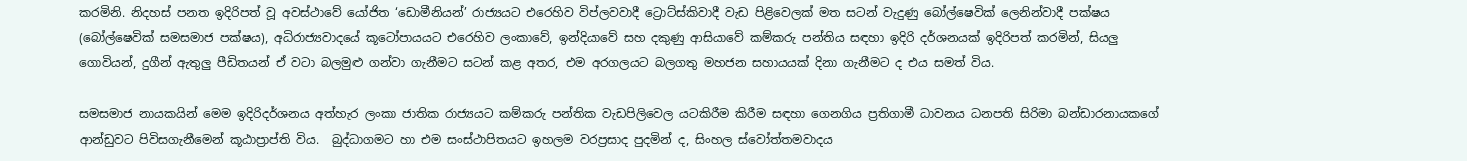කරමිනි. නිදහස් පනත ඉදිරිපත් වූ අවස්ථාවේ යෝජිත ‘ඩොමීනියන්’ රාජ්‍යයට එරෙහිව විප්ලවවාදී ට්‍රොට්ස්කිවාදී වැඩ පිළිවෙලක් මත සටන් වැදුණු බෝල්ෂෙවික් ලෙනින්වාදී පක්ෂය (බෝල්ෂෙවික් සමසමාජ පක්ෂය), අධිරාජ්‍යවාදයේ කූටෝපායයට එරෙහිව ලංකාවේ, ඉන්දියාවේ සහ දකුණු ආසියාවේ කම්කරු පන්තිය සඳහා ඉදිරි දර්ශනයක් ඉදිරිපත් කරමින්, සියලු ගොවියන්, දුගීන් ඇතුලු පීඩිතයන් ඒ වටා බලමුළු ගන්වා ගැනීමට සටන් කළ අතර, එම අරගලයට බලගතු මහජන සහායයක් දිනා ගැනීමට ද එය සමත් විය.

සමසමාජ නායකයින් මෙම ඉදිරිදර්ශනය අත්හැර ලංකා ජාතික රාජ්‍යයට කම්කරු පන්තික වැඩපිලිවෙල යටකිරීම කිරීම සඳහා ගෙනගිය ප්‍රතිගාමී ධාවනය ධනපති සිරිමා බන්ඩාරනායකගේ ආන්ඩුවට පිවිසගැනීමෙන් කූඨාප්‍රාප්ති විය.  බුද්ධාගමට හා එම සංස්ථාපිතයට ඉහලම වරප්‍රසාද පුදමින් ද, සිංහල ස්වෝත්තමවාදය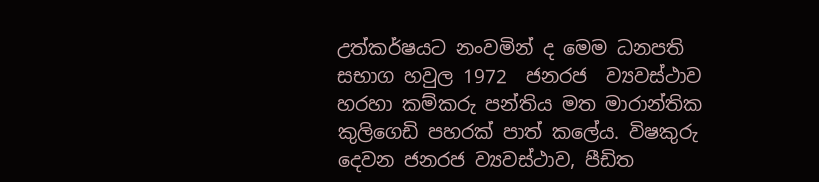උත්කර්ෂයට නංවමින් ද මෙම ධනපති සභාග හවුල 1972  ජනරජ  ව්‍යවස්ථාව හරහා කම්කරු පන්තිය මත මාරාන්තික කුලිගෙඩි පහරක් පාත් කලේය. විෂකුරු දෙවන ජනරජ ව්‍යවස්ථාව, පීඩිත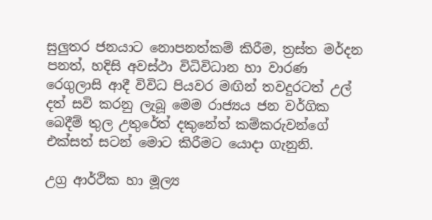සුලුතර ජනයාට නොපනත්කම් කිරීම, ත්‍රස්ත මර්දන පනත්, හදිසි අවස්ථා විධිවිධාන හා වාරණ රෙගුලාසි ආදී විවිධ පියවර මඟින් තවදුරටත් උල් දත් සවි කරනු ලැබූ මෙම රාජ්‍යය ජන වර්ගික බෙදීම් තුල උතුරේත් දකුනේත් කම්කරුවන්ගේ එක්සත් සටන් මොට කිරීමට යොදා ගැනුනි.

උග්‍ර ආර්ථික හා මූල්‍ය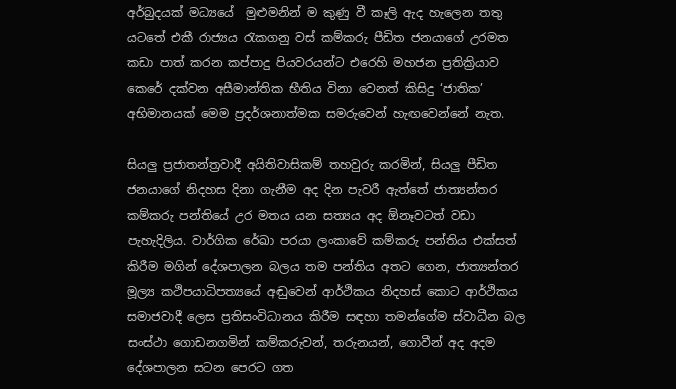අර්බුදයක් මධ්‍යයේ  මුළුමනින් ම කුණු වී කෑලි ඇද හැලෙන තතු යටතේ එකී රාජ්‍යය රැකගනු වස් කම්කරු පීඩිත ජනයාගේ උරමත කඩා පාත් කරන කප්පාදු පියවරයන්ට එරෙහි මහජන ප්‍රතික්‍රියාව කෙරේ දක්වන අසීමාන්තික භීතිය විනා වෙනත් කිසිදු ‘ජාතික’ අභිමානයක් මෙම ප්‍රදර්ශනාත්මක සමරුවෙන් හැඟවෙන්නේ නැත.

සියලු ප්‍රජාතන්ත්‍රවාදී අයිතිවාසිකම් තහවුරු කරමින්, සියලු පීඩිත ජනයාගේ නිදහස දිනා ගැනීම අද දින පැවරී ඇත්තේ ජාත්‍යන්තර කම්කරු පන්තියේ උර මතය යන සත්‍යය අද ඕනෑවටත් වඩා පැහැදිලිය. වාර්ගික රේඛා පරයා ලංකාවේ කම්කරු පන්තිය එක්සත් කිරීම මගින් දේශපාලන බලය තම පන්තිය අතට ගෙන, ජාත්‍යන්තර මූල්‍ය කථිපයාධිපත්‍යයේ අඬුවෙන් ආර්ථිකය නිදහස් කොට ආර්ථිකය සමාජවාදී ලෙස ප්‍රතිසංවිධානය කිරීම සඳහා තමන්ගේම ස්වාධීන බල සංස්ථා ගොඩනගමින් කම්කරුවන්, තරුනයන්, ගොවීන් අද අදම දේශපාලන සටන පෙරට ගත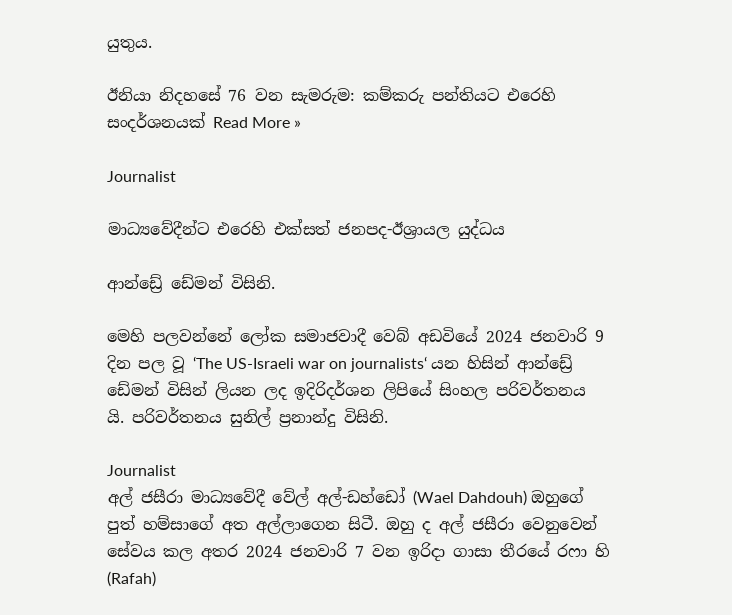යුතුය.

ඊනියා නිදහසේ 76 වන සැමරුම: කම්කරු පන්තියට එරෙහි සංදර්ශනයක් Read More »

Journalist

මාධ්‍යවේදීන්ට එරෙහි එක්සත් ජනපද-ඊශ්‍රායල යුද්ධය

ආන්ඩ්‍රේ ඩේමන් විසිනි.

මෙහි පලවන්නේ ලෝක සමාජවාදී වෙබ් අඩවියේ 2024 ජනවාරි 9 දින පල වූ ‘The US-Israeli war on journalists‘ යන හිසින් ආන්ඩ්‍රේ ඩේමන් විසින් ලියන ලද ඉදිරිදර්ශන ලිපියේ සිංහල පරිවර්තනය යි. පරිවර්තනය සුනිල් ප්‍රනාන්දු විසිනි.

Journalist
අල් ජසීරා මාධ්‍යවේදී වේල් අල්-ඩහ්ඩෝ (Wael Dahdouh) ඔහුගේ පුත් හම්සාගේ අත අල්ලාගෙන සිටී. ඔහු ද අල් ජසීරා වෙනුවෙන් සේවය කල අතර 2024 ජනවාරි 7 වන ඉරිදා ගාසා තීරයේ ර‌ෆා හි (Rafah)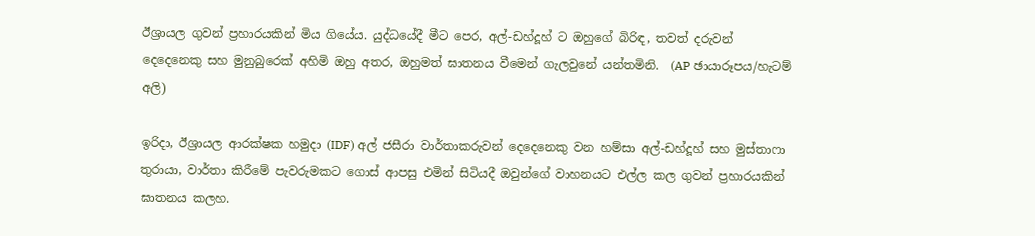ඊශ්‍රායල ගුවන් ප්‍රහාරයකින් මිය ගියේය. යුද්ධයේදී මීට පෙර, අල්-ඩහ්දූහ් ට ඔහුගේ බිරිඳ, තවත් දරුවන් දෙදෙනෙකු සහ මුනුබුරෙක් අහිමි ඔහු අතර, ඔහුමත් ඝාතනය වීමෙන් ගැලවුනේ යන්තමිනි.  (AP ඡායාරූපය/හැටම් අලි)

ඉරිදා, ඊශ්‍රායල ආරක්ෂක හමුදා (IDF) අල් ජසීරා වාර්තාකරුවන් දෙදෙනෙකු වන හම්සා අල්-ඩහ්දූහ් සහ මුස්තාෆා තුරායා, වාර්තා කිරීමේ පැවරුමකට ගොස් ආපසු එමින් සිටියදී ඔවුන්ගේ වාහනයට එල්ල කල ගුවන් ප්‍රහාරයකින් ඝාතනය කලහ.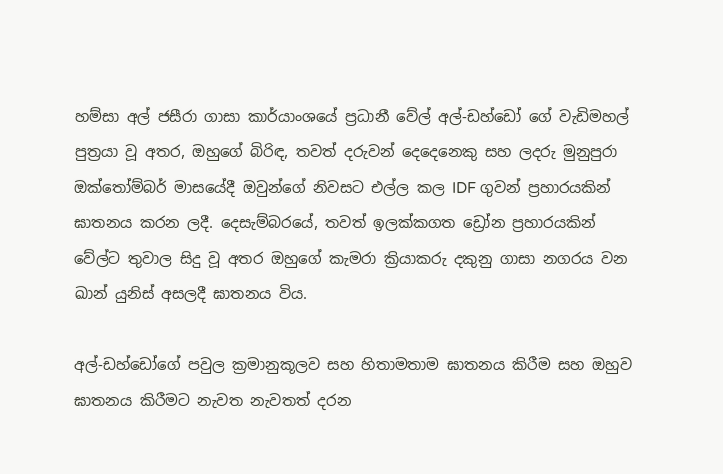හම්සා අල් ජසීරා ගාසා කාර්යාංශයේ ප්‍රධානී වේල් අල්-ඩහ්ඩෝ ගේ වැඩිමහල් පුත්‍රයා වූ අතර, ඔහුගේ බිරිඳ, තවත් දරුවන් දෙදෙනෙකු සහ ලදරු මුනුපුරා ඔක්තෝම්බර් මාසයේදී ඔවුන්ගේ නිවසට එල්ල කල IDF ගුවන් ප්‍රහාරයකින් ඝාතනය කරන ලදී. දෙසැම්බරයේ, තවත් ඉලක්කගත ඩ්‍රෝන ප්‍රහාරයකින් වේල්ට තුවාල සිදු වූ අතර ඔහුගේ කැමරා ක්‍රියාකරු දකුනු ගාසා නගරය වන ඛාන් යුනිස් අසලදී ඝාතනය විය.

අල්-ඩහ්ඩෝගේ පවුල ක්‍රමානුකූලව සහ හිතාමතාම ඝාතනය කිරීම සහ ඔහුව ඝාතනය කිරීමට නැවත නැවතත් දරන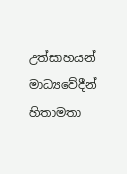උත්සාහයන් මාධ්‍යවේදීන් හිතාමතා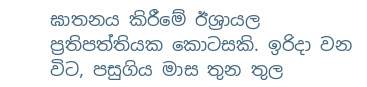ඝාතනය කිරීමේ ඊශ්‍රායල ප්‍රතිපත්තියක කොටසකි. ඉරිදා වන විට, පසුගිය මාස තුන තුල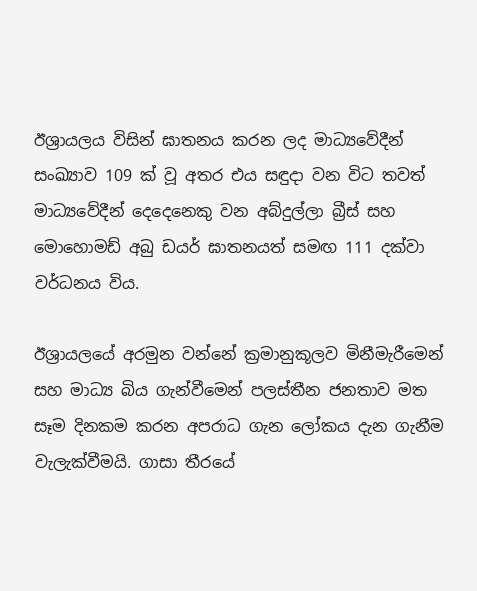ඊශ්‍රායලය විසින් ඝාතනය කරන ලද මාධ්‍යවේදීන් සංඛ්‍යාව 109 ක් වූ අතර එය සඳුදා වන විට තවත් මාධ්‍යවේදීන් දෙදෙනෙකු වන අබ්දුල්ලා බ්‍රීස් සහ මොහොමඩ් අබු ඩයර් ඝාතනයත් සමඟ 111 දක්වා වර්ධනය විය.

ඊශ්‍රායලයේ අරමුන වන්නේ ක්‍රමානුකූලව මිනීමැරීමෙන් සහ මාධ්‍ය බිය ගැන්වීමෙන් පලස්තීන ජනතාව මත සෑම දිනකම කරන අපරාධ ගැන ලෝකය දැන ගැනීම වැලැක්වීමයි. ගාසා තීරයේ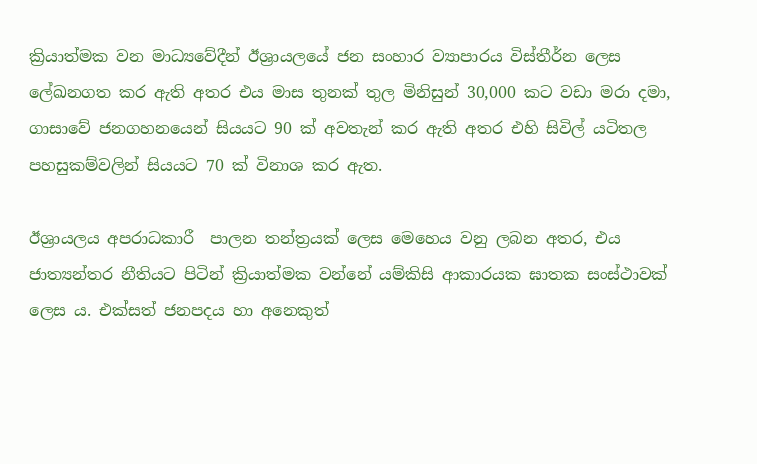ක්‍රියාත්මක වන මාධ්‍යවේදීන් ඊශ්‍රායලයේ ජන සංහාර ව්‍යාපාරය විස්තීර්න ලෙස ලේඛනගත කර ඇති අතර එය මාස තුනක් තුල මිනිසුන් 30,000 කට වඩා මරා දමා, ගාසාවේ ජනගහනයෙන් සියයට 90 ක් අවතැන් කර ඇති අතර එහි සිවිල් යටිතල පහසුකම්වලින් සියයට 70 ක් විනාශ කර ඇත.

ඊශ්‍රායලය අපරාධකාරී  පාලන තන්ත්‍රයක් ලෙස මෙහෙය වනු ලබන අතර, එය ජාත්‍යන්තර නීතියට පිටින් ක්‍රියාත්මක වන්නේ යම්කිසි ආකාරයක ඝාතක සංස්ථාවක් ලෙස ය. එක්සත් ජනපදය හා අනෙකුත්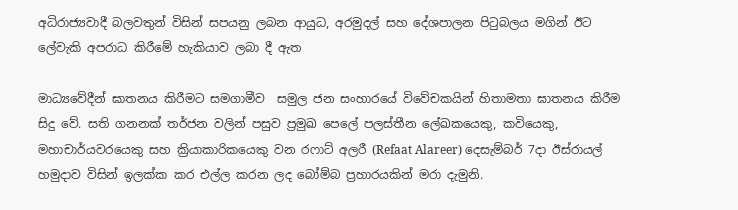අධිරාජ්‍යවාදී බලවතුන් විසින් සපයනු ලබන ආයුධ, අරමුදල් සහ දේශපාලන පිටුබලය මගින් ඊට ලේවැකි අපරාධ කිරීමේ හැකියාව ලබා දී ඇත

මාධ්‍යවේදීන් ඝාතනය කිරීමට සමගාමීව  සමුල ජන සංහාරයේ විවේචකයින් හිතාමතා ඝාතනය කිරීම සිදු වේ. සති ගනනක් තර්ජන වලින් පසුව ප්‍රමුඛ පෙලේ පලස්තීන ලේඛකයෙකු, කවියෙකු, මහාචාර්යවරයෙකු සහ ක්‍රියාකාරිකයෙකු වන රෆාට් අලරී (Refaat Alareer) දෙසැම්බර් 7දා ඊස්රායල් හමුදාව විසින් ඉලක්ක කර එල්ල කරන ලද බෝම්බ ප්‍රහාරයකින් මරා දැමුනි.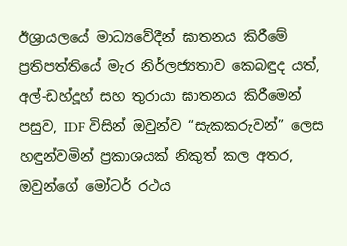ඊශ්‍රායලයේ මාධ්‍යවේදීන් ඝාතනය කිරීමේ ප්‍රතිපත්තියේ මැර නිර්ලජ්‍යතාව කෙබඳුද යත්, අල්-ඩහ්දූහ් සහ තුරායා ඝාතනය කිරීමෙන් පසුව, IDF විසින් ඔවුන්ව “සැකකරුවන්” ලෙස හඳුන්වමින් ප්‍රකාශයක් නිකුත් කල අතර, ඔවුන්ගේ මෝටර් රථය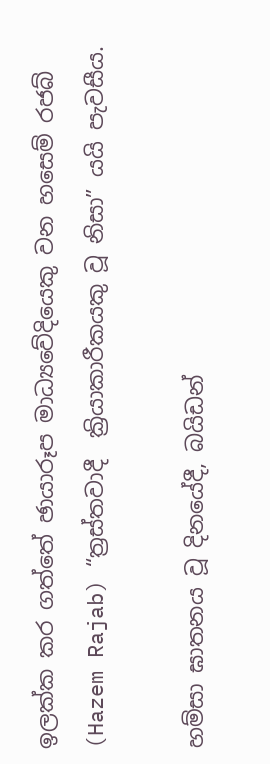ඉලක්ක කර ගත්තේ ඡායාරූප මාධ්‍යවේදියෙකු වන හසෙම් රජබ් (Hazem Rajab) “ත්‍රස්තවාදී  ක්‍රියාකාරීකයකු වූ නිසා” යයි පැවසීය.

හම්සා ඝාතනය වූ දිනයේදී, බයිඩන්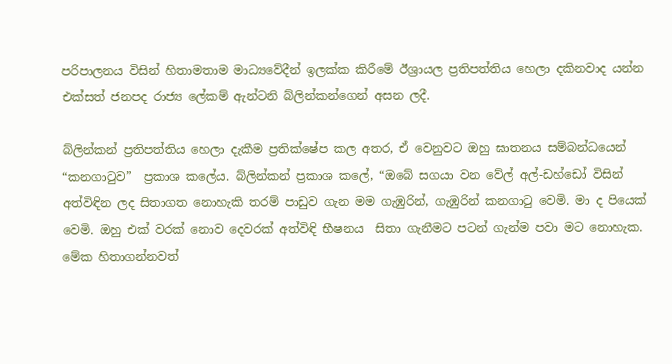පරිපාලනය විසින් හිතාමතාම මාධ්‍යවේදීන් ඉලක්ක කිරීමේ ඊශ්‍රායල ප්‍රතිපත්තිය හෙලා දකිනවාද යන්න එක්සත් ජනපද රාජ්‍ය ලේකම් ඇන්ටනි බ්ලින්කන්ගෙන් අසන ලදී.

බ්ලින්කන් ප්‍රතිපත්තිය හෙලා දැකීම ප්‍රතික්ෂේප කල අතර, ඒ වෙනුවට ඔහු ඝාතනය සම්බන්ධයෙන් “කනගාටුව”  ප්‍රකාශ කලේය. බ්ලින්කන් ප්‍රකාශ කලේ, “ඔබේ සගයා වන වේල් අල්-ඩහ්ඩෝ විසින් අත්විඳින ලද සිතාගත නොහැකි තරම් පාඩුව ගැන මම ගැඹුරින්, ගැඹුරින් කනගාටු වෙමි. මා ද පියෙක් වෙමි. ඔහු එක් වරක් නොව දෙවරක් අත්විඳි භීෂනය  සිතා ගැනීමට පටන් ගැන්ම පවා මට නොහැක. මේක හිතාගන්නවත්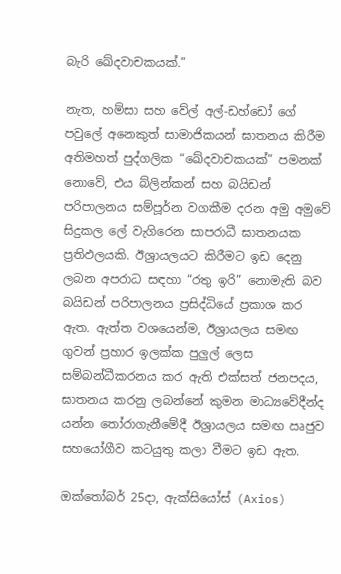බැරි ඛේදවාචකයක්.”

නැත, හම්සා සහ වේල් අල්-ඩහ්ඩෝ ගේ පවුලේ අනෙකුත් සාමාජිකයන් ඝාතනය කිරීම අතිමහත් පුද්ගලික “ඛේදවාචකයක්” පමනක් නොවේ, එය බ්ලින්කන් සහ බයිඩන් පරිපාලනය සම්පූර්න වගකීම දරන අමු අමුවේ සිදුකල ලේ වැගිරෙන සාපරාධී ඝාතනයක ප්‍රතිඵලයකි. ඊශ්‍රායලයට කිරීමට ඉඩ දෙනු ලබන අපරාධ සඳහා “රතු ඉරි” නොමැති බව බයිඩන් පරිපාලනය ප්‍රසිද්ධියේ ප්‍රකාශ කර ඇත. ඇත්ත වශයෙන්ම, ඊශ්‍රායලය සමඟ ගුවන් ප්‍රහාර ඉලක්ක පුලුල් ලෙස සම්බන්ධීකරනය කර ඇති එක්සත් ජනපදය, ඝාතනය කරනු ලබන්නේ කුමන මාධ්‍යවේදීන්ද යන්න තෝරාගැනීමේදී ඊශ්‍රායලය සමඟ ඍජුව සහයෝගීව කටයුතු කලා වීමට ඉඩ ඇත.

ඔක්‌තෝබර් 25දා, ඇක්සියෝස්‌ (Axios)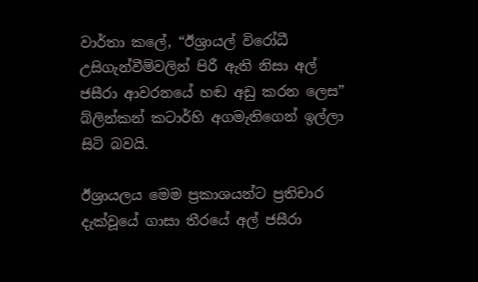වාර්තා කලේ, “ඊශ්‍රායල් විරෝධී උසිගැන්වීම්වලින් පිරී ඇති නිසා අල් ජසීරා ආවරනයේ හඬ අඩු කරන ලෙස” බ්ලින්කන් කටාර්හි අගමැතිගෙන් ඉල්ලා සිටි බවයි.

ඊශ්‍රායලය මෙම ප්‍රකාශයන්ට ප්‍රතිචාර දැක්වූයේ ගාසා තීරයේ අල් ජසීරා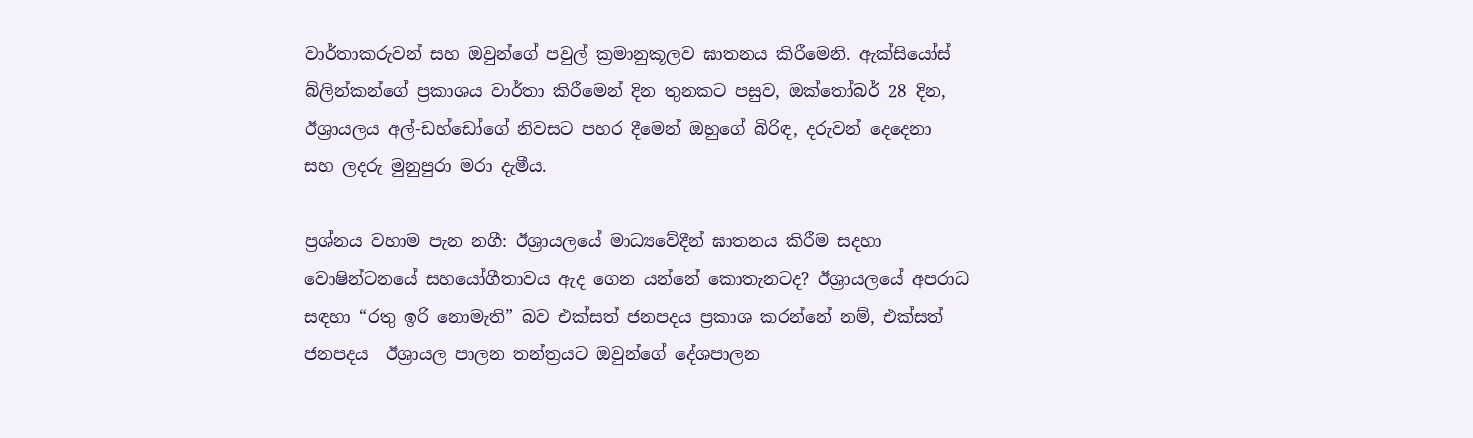වාර්තාකරුවන් සහ ඔවුන්ගේ පවුල් ක්‍රමානුකූලව ඝාතනය කිරීමෙනි. ඇක්සියෝස් බ්ලින්කන්ගේ ප්‍රකාශය වාර්තා කිරීමෙන් දින තුනකට පසුව, ඔක්තෝබර් 28 දින, ඊශ්‍රායලය අල්-ඩහ්ඩෝගේ නිවසට පහර දීමෙන් ඔහුගේ බිරිඳ, දරුවන් දෙදෙනා සහ ලදරු මුනුපුරා මරා දැමීය.

ප්‍රශ්නය වහාම පැන නගී: ඊශ්‍රායලයේ මාධ්‍යවේදීන් ඝාතනය කිරීම සදහා  වොෂින්ටනයේ සහයෝගීතාවය ඇද ගෙන යන්නේ කොතැනටද? ඊශ්‍රායලයේ අපරාධ සඳහා “රතු ඉරි නොමැති” බව එක්සත් ජනපදය ප්‍රකාශ කරන්නේ නම්, එක්සත් ජනපදය  ඊශ්‍රායල පාලන තන්ත්‍රයට ඔවුන්ගේ දේශපාලන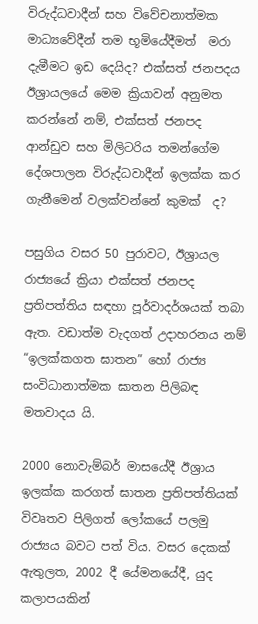විරුද්ධවාදීන් සහ විවේචනාත්මක මාධ්‍යවේදීන් තම භූමියේදීමත්  මරා දැමීමට ඉඩ දෙයිද? එක්සත් ජනපදය ඊශ්‍රායලයේ මෙම ක්‍රියාවන් අනුමත කරන්නේ නම්, එක්සත් ජනපද ආන්ඩුව සහ මිලිටරිය තමන්ගේම දේශපාලන විරුද්ධවාදීන් ඉලක්ක කර ගැනීමෙන් වලක්වන්නේ කුමක්  ද?

පසුගිය වසර 50 පුරාවට, ඊශ්‍රායල රාජ්‍යයේ ක්‍රියා එක්සත් ජනපද ප්‍රතිපත්තිය සඳහා පූර්වාදර්ශයක් තබා ඇත. වඩාත්ම වැදගත් උදාහරනය නම් “ඉලක්කගත ඝාතන” හෝ රාජ්‍ය සංවිධානාත්මක ඝාතන පිලිබඳ මතවාදය යි.

2000 නොවැම්බර් මාසයේදී ඊශ්‍රාය ඉලක්ක කරගත් ඝාතන ප්‍රතිපත්තියක් විවෘතව පිලිගත් ලෝකයේ පලමු රාජ්‍යය බවට පත් විය. වසර දෙකක් ඇතුලත, 2002 දී යේමනයේදී, යුද කලාපයකින්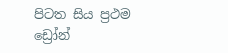පිටත සිය ප්‍රථම ඩ්‍රෝන්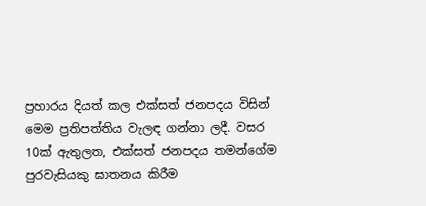ප්‍රහාරය දියත් කල එක්සත් ජනපදය විසින් මෙම ප්‍රතිපත්තිය වැලඳ ගන්නා ලදී. වසර 10ක් ඇතුලත, එක්සත් ජනපදය තමන්ගේම පුරවැසියකු ඝාතනය කිරීම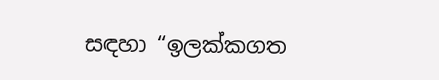සඳහා “ඉලක්කගත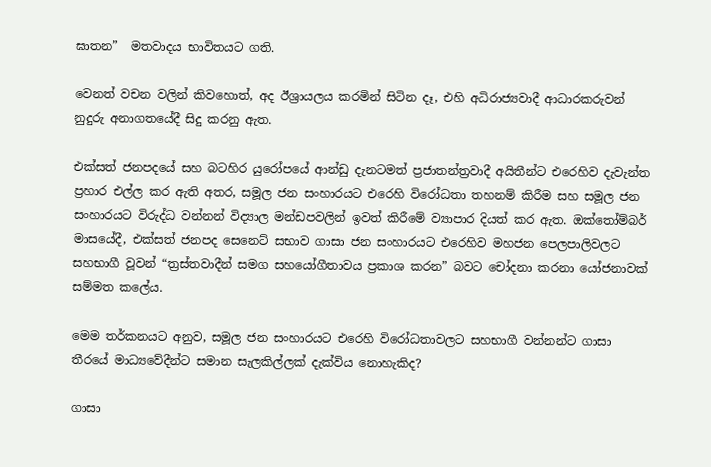ඝාතන”  මතවාදය භාවිතයට ගති.

වෙනත් වචන වලින් කිවහොත්, අද ඊශ්‍රායලය කරමින් සිටින දෑ, එහි අධිරාජ්‍යවාදී ආධාරකරුවන් නුදුරු අනාගතයේදී සිදු කරනු ඇත.

එක්සත් ජනපදයේ සහ බටහිර යුරෝපයේ ආන්ඩු දැනටමත් ප්‍රජාතන්ත්‍රවාදී අයිතීන්ට එරෙහිව දැවැන්ත ප්‍රහාර එල්ල කර ඇති අතර, සමූල ජන සංහාරයට එරෙහි විරෝධතා තහනම් කිරීම සහ සමූල ජන සංහාරයට විරුද්ධ වන්නන් විද්‍යාල මන්ඩපවලින් ඉවත් කිරීමේ ව්‍යාපාර දියත් කර ඇත. ඔක්තෝම්බර් මාසයේදී, එක්සත් ජනපද සෙනෙට් සභාව ගාසා ජන සංහාරයට එරෙහිව මහජන පෙලපාලිවලට සහභාගී වූවන් “ත්‍රස්තවාදීන් සමග සහයෝගීතාවය ප්‍රකාශ කරන” බවට චෝදනා කරනා යෝජනාවක් සම්මත කලේය.

මෙම තර්කනයට අනුව, සමූල ජන සංහාරයට එරෙහි විරෝධතාවලට සහභාගී වන්නන්ට ගාසා තීරයේ මාධ්‍යවේදීන්ට සමාන සැලකිල්ලක් දැක්විය නොහැකිද?

ගාසා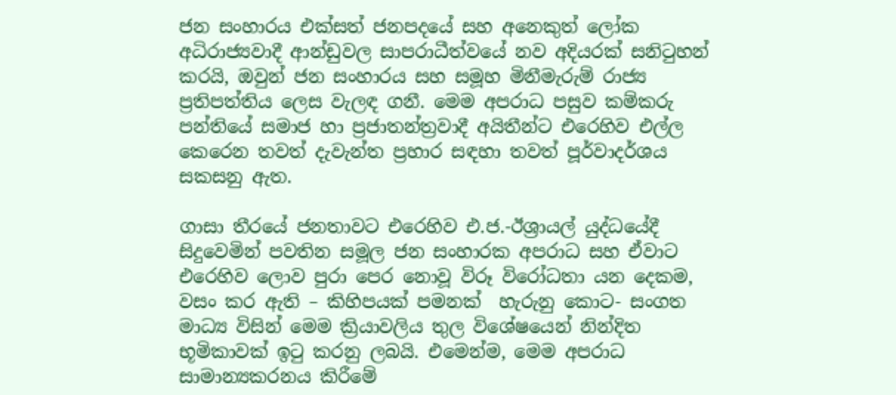ජන සංහාරය එක්සත් ජනපදයේ සහ අනෙකුත් ලෝක අධිරාජ්‍යවාදී ආන්ඩුවල සාපරාධීත්වයේ නව අදියරක් සනිටුහන් කරයි, ඔවුන් ජන සංහාරය සහ සමූහ මිනීමැරුම් රාජ්‍ය ප්‍රතිපත්තිය ලෙස වැලඳ ගනී. මෙම අපරාධ පසුව කම්කරු පන්තියේ සමාජ හා ප්‍රජාතන්ත්‍රවාදී අයිතීන්ට එරෙහිව එල්ල කෙරෙන තවත් දැවැන්ත ප්‍රහාර සඳහා තවත් පූර්වාදර්ශය සකසනු ඇත.

ගාසා තීරයේ ජනතාවට එරෙහිව එ.ජ.-ඊශ්‍රායල් යුද්ධයේදී සිදුවෙමින් පවතින සමූල ජන සංහාරක අපරාධ සහ ඒවාට එරෙහිව ලොව පුරා පෙර නොවූ විරූ විරෝධතා යන දෙකම, වසං කර ඇති – කිහිපයක් පමනක්  හැරුනු කොට- සංගත මාධ්‍ය විසින් මෙම ක්‍රියාවලිය තුල විශේෂයෙන් නින්දිත භූමිකාවක් ඉටු කරනු ලබයි. එමෙන්ම, මෙම අපරාධ සාමාන්‍යකරනය කිරීමේ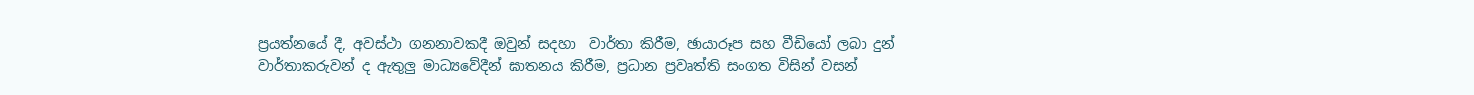ප්‍රයත්නයේ දී, අවස්ථා ගනනාවකදී ඔවුන් සදහා  වාර්තා කිරීම, ඡායාරූප සහ වීඩියෝ ලබා දුන් වාර්තාකරුවන් ද ඇතුලු මාධ්‍යවේදීන් ඝාතනය කිරීම, ප්‍රධාන ප්‍රවෘත්ති සංගත විසින් වසන්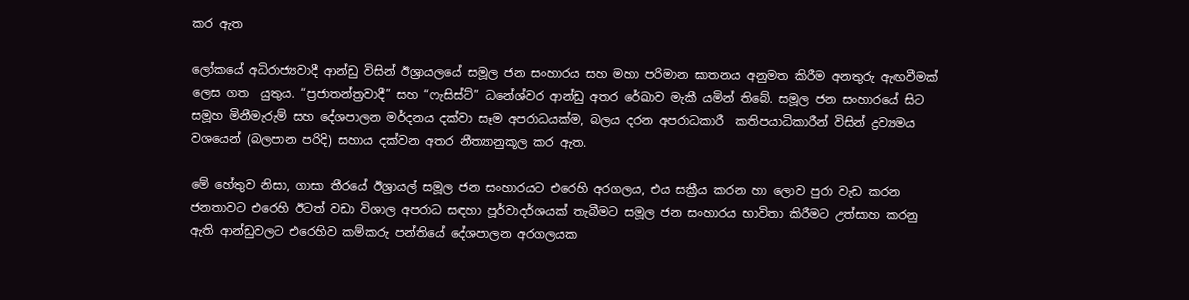කර ඇත

ලෝකයේ අධිරාජ්‍යවාදී ආන්ඩු විසින් ඊශ්‍රායලයේ සමූල ජන සංහාරය සහ මහා පරිමාන ඝාතනය අනුමත කිරීම අනතුරු ඇඟවීමක් ලෙස ගත  යුතුය. “ප්‍රජාතන්ත්‍රවාදී” සහ “ෆැසිස්ට්” ධනේශ්වර ආන්ඩු අතර රේඛාව මැකී යමින් තිබේ. සමූල ජන සංහාරයේ සිට සමූහ මිනීමැරුම් සහ දේශපාලන මර්දනය දක්වා සෑම අපරාධයක්ම, බලය දරන අපරාධකාරී  කතිපයාධිකාරීන් විසින් ද්‍රව්‍යමය වශයෙන් (බලපාන පරිදි) සහාය දක්වන අතර නීත්‍යානුකූල කර ඇත.

මේ හේතුව නිසා, ගාසා තීරයේ ඊශ්‍රායල් සමූල ජන සංහාරයට එරෙහි අරගලය, එය සක්‍රීය කරන හා ලොව පුරා වැඩ කරන ජනතාවට එරෙහි ඊටත් වඩා විශාල අපරාධ සඳහා පූර්වාදර්ශයක් තැබීමට සමූල ජන සංහාරය භාවිතා කිරීමට උත්සාහ කරනු ඇති ආන්ඩුවලට එරෙහිව කම්කරු පන්තියේ දේශපාලන අරගලයක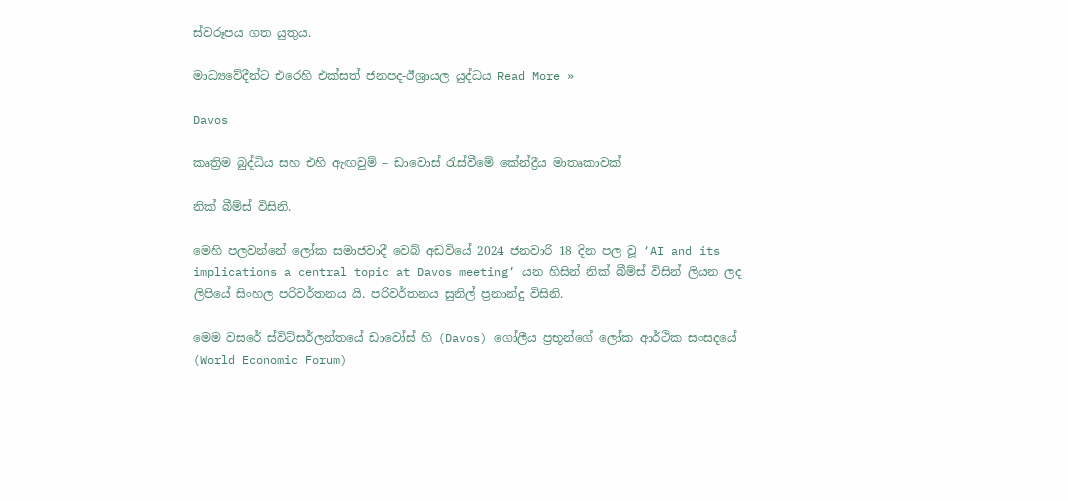ස්වරූපය ගත යුතුය.

මාධ්‍යවේදීන්ට එරෙහි එක්සත් ජනපද-ඊශ්‍රායල යුද්ධය Read More »

Davos

කෘත්‍රිම බුද්ධිය සහ එහි ඇඟවුම් – ඩාවොස් රැස්වීමේ කේන්ද්‍රීය මාතෘකාවක්

නික් බීම්ස් විසිනි.

මෙහි පලවන්නේ ලෝක සමාජවාදී වෙබ් අඩවියේ 2024 ජනවාරි 18 දින පල වූ ‘AI and its implications a central topic at Davos meeting’ යන හිසින් නික් බීම්ස් විසින් ලියන ලද  ලිපියේ සිංහල පරිවර්තනය යි. පරිවර්තනය සුනිල් ප්‍රනාන්දු විසිනි.

මෙම වසරේ ස්විට්සර්ලන්තයේ ඩාවෝස් හි (Davos) ගෝලීය ප්‍රභූන්ගේ ලෝක ආර්ථික සංසදයේ (World Economic Forum)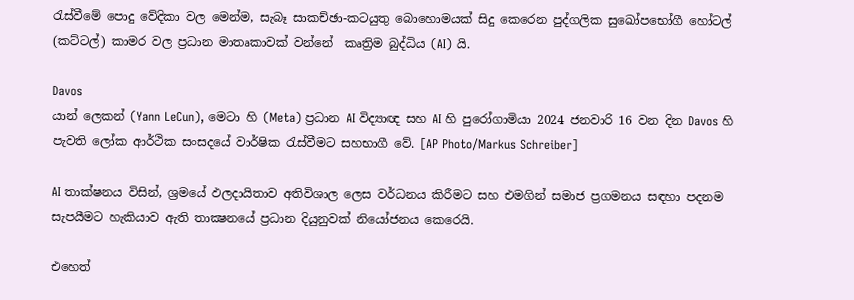රැස්වීමේ පොදු වේදිකා වල මෙන්ම, සැබෑ සාකච්ඡා-කටයුතු බොහොමයක් සිදු කෙරෙන පුද්ගලික සුඛෝපභෝගී හෝටල් (කට්ටල්) කාමර වල ප්‍රධාන මාතෘකාවක් වන්නේ  කෘත්‍රිම බුද්ධිය (AI) යි.

Davos
යාන් ලෙකන් (Yann LeCun), මෙටා හි (Meta) ප්‍රධාන AI විද්‍යාඥ සහ AI හි පුරෝගාමියා 2024 ජනවාරි 16 වන දින Davos හි පැවති ලෝක ආර්ථික සංසදයේ වාර්ෂික රැස්වීමට සහභාගී වේ. [AP Photo/Markus Schreiber]

AI තාක්ෂනය විසින්, ශ්‍රමයේ ඵලදායිතාව අතිවිශාල ලෙස වර්ධනය කිරීමට සහ එමගින් සමාජ ප්‍රගමනය සඳහා පදනම සැපයීමට හැකියාව ඇති තාක්‍ෂනයේ ප්‍රධාන දියුනුවක් නියෝජනය කෙරෙයි.

එහෙත්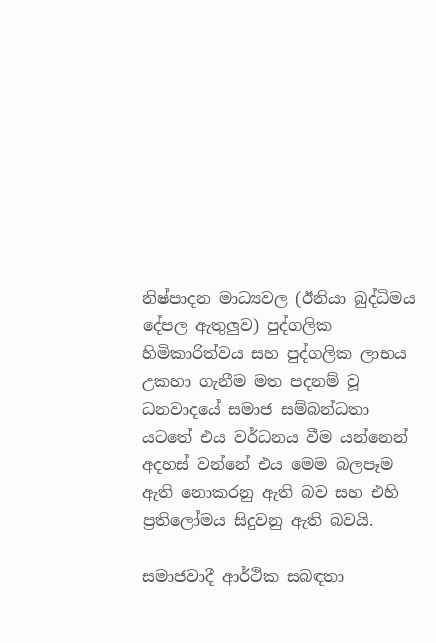නිෂ්පාදන මාධ්‍යවල (ඊනියා බුද්ධිමය දේපල ඇතුලුව) පුද්ගලික හිමිකාරිත්වය සහ පුද්ගලික ලාභය උකහා ගැනීම මත පදනම් වූ ධනවාදයේ සමාජ සම්බන්ධතා යටතේ එය වර්ධනය වීම යන්නෙන් අදහස් වන්නේ එය මෙම බලපෑම ඇති නොකරනු ඇති බව සහ එහි ප්‍රතිලෝමය සිදුවනු ඇති බවයි.

සමාජවාදී ආර්ථික සබඳතා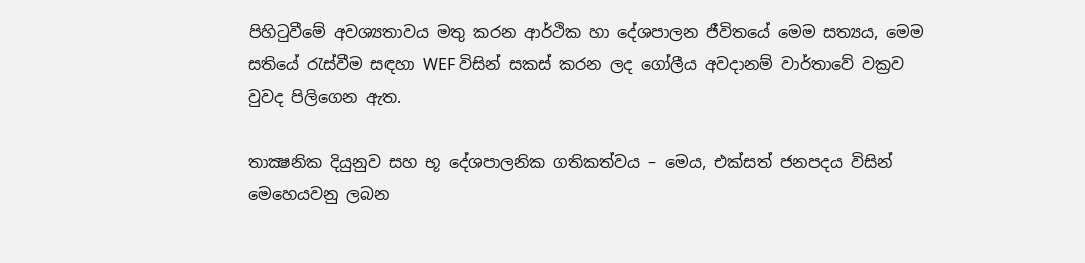පිහිටුවීමේ අවශ්‍යතාවය මතු කරන ආර්ථික හා දේශපාලන ජීවිතයේ මෙම සත්‍යය, මෙම සතියේ රැස්වීම සඳහා WEF විසින් සකස් කරන ලද ගෝලීය අවදානම් වාර්තාවේ වක්‍රව වුවද පිලිගෙන ඇත.

තාක්‍ෂනික දියුනුව සහ භූ දේශපාලනික ගතිකත්වය – මෙය, එක්සත් ජනපදය විසින් මෙහෙයවනු ලබන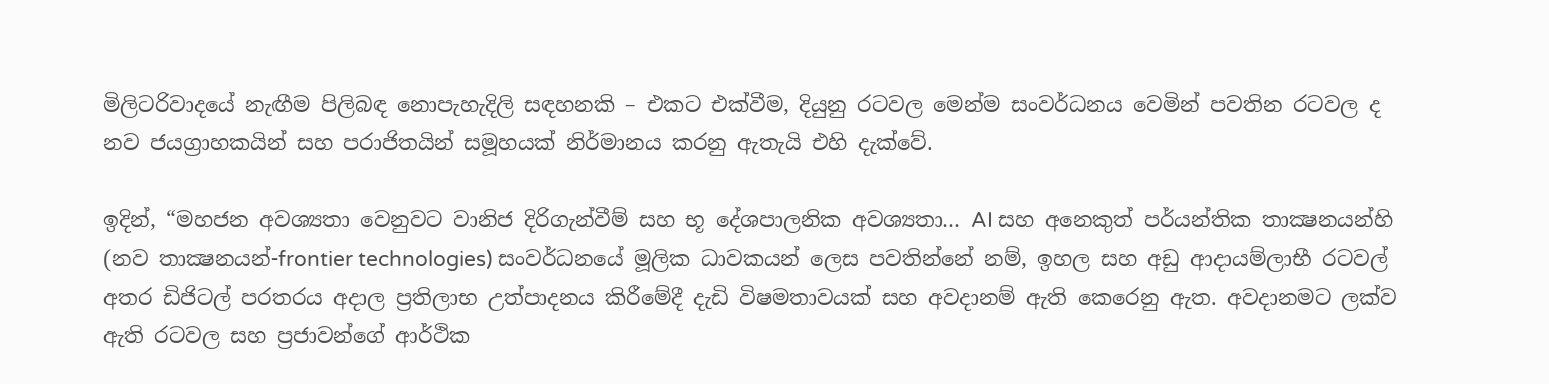මිලිටරිවාදයේ නැඟීම පිලිබඳ නොපැහැදිලි සඳහනකි – එකට එක්වීම, දියුනු රටවල මෙන්ම සංවර්ධනය වෙමින් පවතින රටවල ද නව ජයග්‍රාහකයින් සහ පරාජිතයින් සමූහයක් නිර්මානය කරනු ඇතැයි එහි දැක්වේ.

ඉදින්, “මහජන අවශ්‍යතා වෙනුවට වානිජ දිරිගැන්වීම් සහ භූ දේශපාලනික අවශ්‍යතා… AI සහ අනෙකුත් පර්යන්තික තාක්‍ෂනයන්හි (නව තාක්‍ෂනයන්-frontier technologies) සංවර්ධනයේ මූලික ධාවකයන් ලෙස පවතින්නේ නම්, ඉහල සහ අඩු ආදායම්ලාභී රටවල් අතර ඩිජිටල් පරතරය අදාල ප්‍රතිලාභ උත්පාදනය කිරීමේදී දැඩි විෂමතාවයක් සහ අවදානම් ඇති කෙරෙනු ඇත. අවදානමට ලක්ව ඇති රටවල සහ ප්‍රජාවන්ගේ ආර්ථික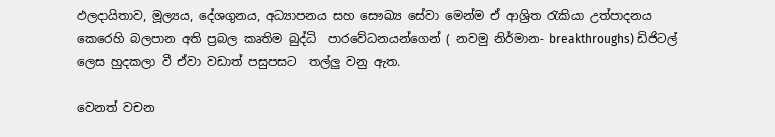ඵලදායිතාව, මූල්‍යය, දේශගුනය, අධ්‍යාපනය සහ සෞඛ්‍ය සේවා මෙන්ම ඒ ආශ්‍රිත රැකියා උත්පාදනය කෙරෙහි බලපාන අති ප්‍රබල කෘතිම බුද්ධි  පාරවේධනයන්ගෙන් ( නවමු නිර්මාන- breakthroughs) ඩිජිටල් ලෙස හුදකලා වී ඒවා වඩාත් පසුපසට  තල්ලු වනු ඇත.

වෙනත් වචන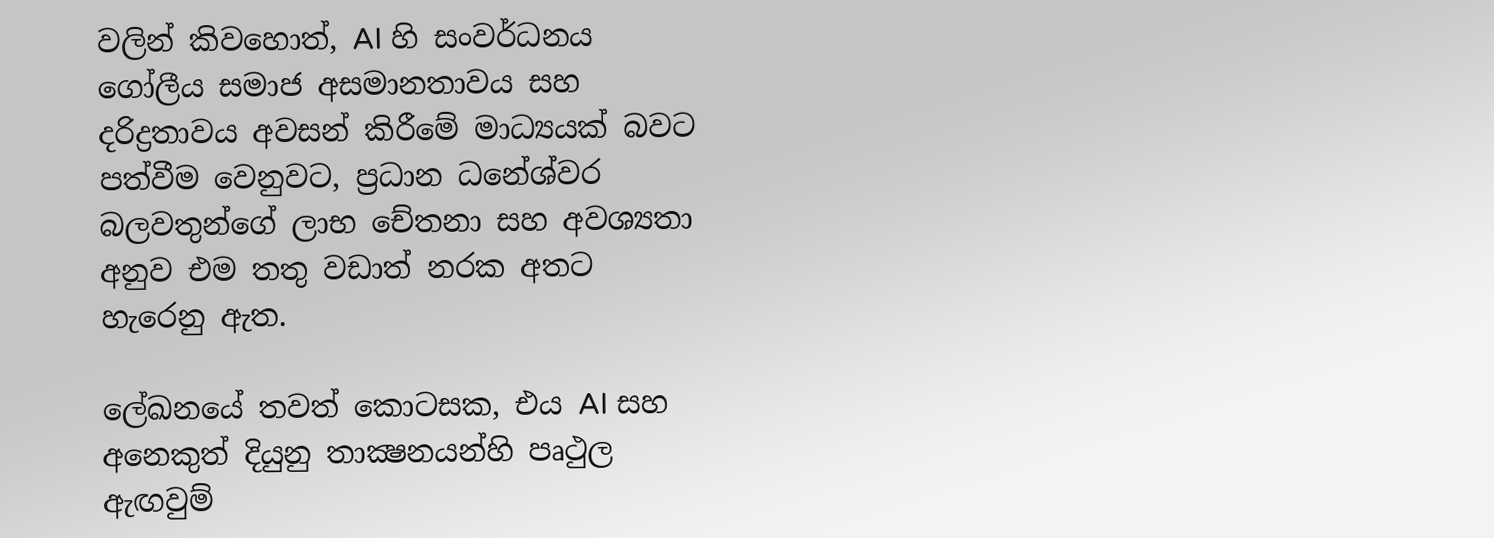වලින් කිවහොත්, AI හි සංවර්ධනය ගෝලීය සමාජ අසමානතාවය සහ දරිද්‍රතාවය අවසන් කිරීමේ මාධ්‍යයක් බවට පත්වීම වෙනුවට, ප්‍රධාන ධනේශ්වර බලවතුන්ගේ ලාභ චේතනා සහ අවශ්‍යතා අනුව එම තතු වඩාත් නරක අතට හැරෙනු ඇත.

ලේඛනයේ තවත් කොටසක, එය AI සහ අනෙකුත් දියුනු තාක්‍ෂනයන්හි පෘථුල ඇඟවුම්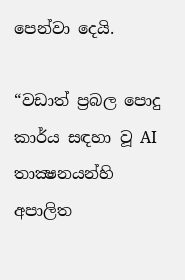පෙන්වා දෙයි.

“වඩාත් ප්‍රබල පොදු කාර්ය සඳහා වූ AI තාක්‍ෂනයන්හි අපාලිත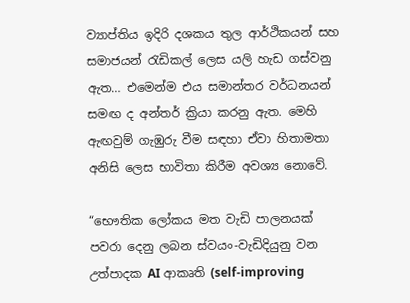ව්‍යාප්තිය ඉදිරි දශකය තුල ආර්ථිකයන් සහ සමාජයන් රැඩිකල් ලෙස යලි හැඩ ගස්වනු ඇත… එමෙන්ම එය සමාන්තර වර්ධනයන් සමඟ ද අන්තර් ක්‍රියා කරනු ඇත. මෙහි ඇඟවුම් ගැඹුරු වීම සඳහා ඒවා හිතාමතා අනිසි ලෙස භාවිතා කිරීම අවශ්‍ය නොවේ.

“භෞතික ලෝකය මත වැඩි පාලනයක් පවරා දෙනු ලබන ස්වයං-වැඩිදියුනු වන උත්පාදක AI ආකෘති (self-improving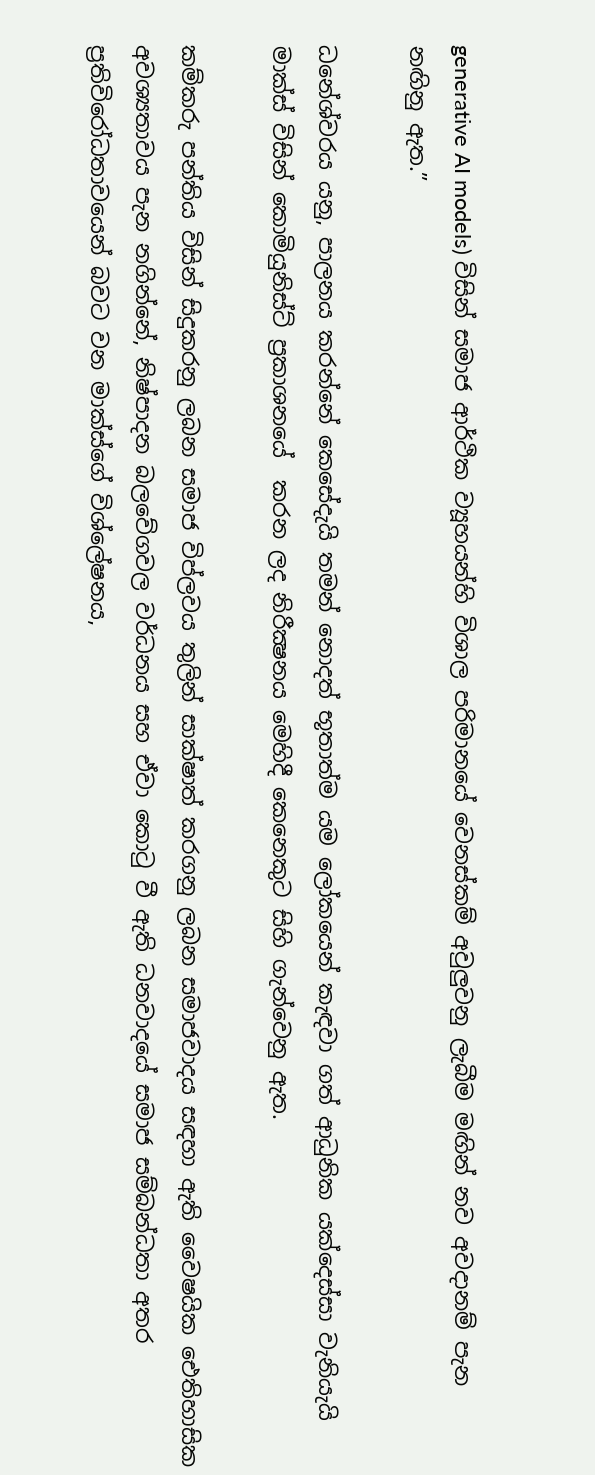generative AI models) විසින් සමාජ ආර්ථික ව්‍යූහයන්හි විශාල පරිමානයේ වෙනස්කම් අවුලුවනු ලැබීම මඟින් නව අවදානම් පැන නඟිනු ඇත.”

ධනේශ්වරය යනු, පාලනය කරන්නේ කෙසේදැයි තමන් නොදත් භූතාත්ම යම ලෝකයෙන් කැඳවා ගත් ආධුනික යක්දෙස්සා වැනියැයි මාක්ස් විසින් කොමියුනිස්ට් ප්‍රකාශනයේ  කරන ලද නිරීක්‍ෂනය මෙහිදී කෙනෙකුට සිහි ගැන්වෙනු ඇත.

කම්කරු පන්තිය විසින් සිදුකරනු ලබන සමාජ විප්ලවය තුලින් සාක්ෂාත් කරගනු ලබන සමාජවාදය සඳහා ඇති වෛෂයික ඓතිහාසික අවශ්‍යතාවය පැන නගින්නේ, නිෂ්පාදන බලවේගවල වර්ධනය සහ ඒවා කොටු වී ඇති ධනවාදයේ සමාජ සම්බන්ධතා අතර ප්‍රතිවිරෝධතාවයෙන් බවට වන මාක්ස්ගේ විශ්ලේෂනය,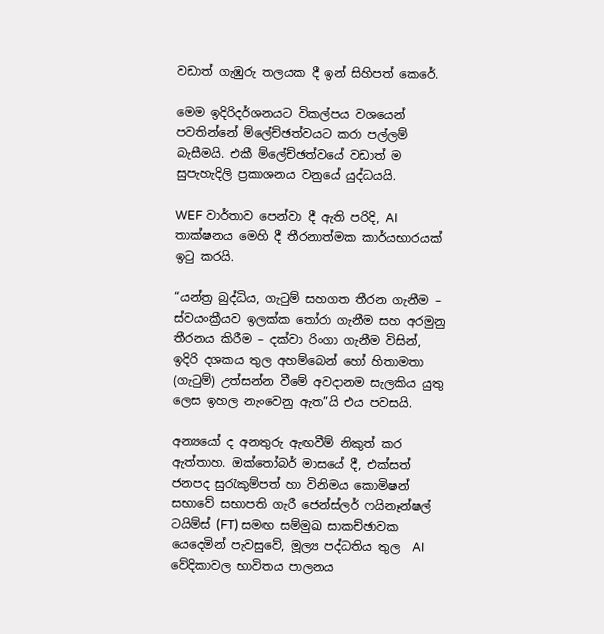වඩාත් ගැඹුරු තලයක දී ඉන් සිහිපත් කෙරේ.

මෙම ඉදිරිදර්ශනයට විකල්පය වශයෙන් පවතින්නේ ම්ලේච්ඡත්වයට කරා පල්ලම් බැසීමයි. එකී ම්ලේච්ඡත්වයේ වඩාත් ම සුපැහැදිලි ප්‍රකාශනය වනුයේ යුද්ධයයි.

WEF වාර්තාව පෙන්වා දී ඇති පරිදි, AI තාක්ෂනය මෙහි දී තීරනාත්මක කාර්යභාරයක් ඉටු කරයි.

“යන්ත්‍ර බුද්ධිය, ගැටුම් සහගත තීරන ගැනීම – ස්වයංක්‍රීයව ඉලක්ක තෝරා ගැනීම සහ අරමුනු තීරනය කිරීම – දක්වා රිංගා ගැනීම විසින්, ඉදිරි දශකය තුල අහම්බෙන් හෝ හිතාමතා (ගැටුම්) උත්සන්න වීමේ අවදානම සැලකිය යුතු ලෙස ඉහල නැංවෙනු ඇත”යි එය පවසයි.

අන්‍යයෝ ද අනතුරු ඇඟවීම් නිකුත් කර ඇත්තාහ. ඔක්තෝබර් මාසයේ දී, එක්සත් ජනපද සුරැකුම්පත් හා විනිමය කොමිෂන් සභාවේ සභාපති ගැරී ජෙන්ස්ලර් ෆයිනෑන්ෂල් ටයිම්ස් (FT) සමඟ සම්මුඛ සාකච්ඡාවක යෙදෙමින් පැවසුවේ, මූල්‍ය පද්ධතිය තුල  AI වේදිකාවල භාවිතය පාලනය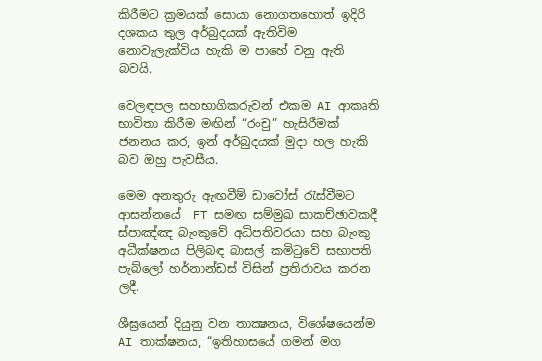කිරීමට ක්‍රමයක් සොයා නොගතහොත් ඉදිරි දශකය තුල අර්බුදයක් ඇතිවිම නොවැලැක්විය හැකි ම පාහේ වනු ඇති බවයි.

වෙලඳපල සහභාගිකරුවන් එකම AI ආකෘති භාවිතා කිරීම මඟින් “රංචු” හැසිරීමක් ජනනය කර, ඉන් අර්බුදයක් මුදා හල හැකි බව ඔහු පැවසීය.

මෙම අනතුරු ඇඟවීම් ඩාවෝස් රැස්වීමට ආසන්නයේ  FT සමඟ සම්මුඛ සාකච්ඡාවකදී ස්පාඤ්ඤ බැංකුවේ අධිපතිවරයා සහ බැංකු අධීක්ෂනය පිලිබඳ බාසල් කමිටුවේ සභාපති පැබ්ලෝ හර්නාන්ඩස් විසින් ප්‍රතිරාවය කරන ලදී.

ශීඝ්‍රයෙන් දියුනු වන තාක්‍ෂනය, විශේෂයෙන්ම AI තාක්ෂනය, “ඉතිහාසයේ ගමන් මග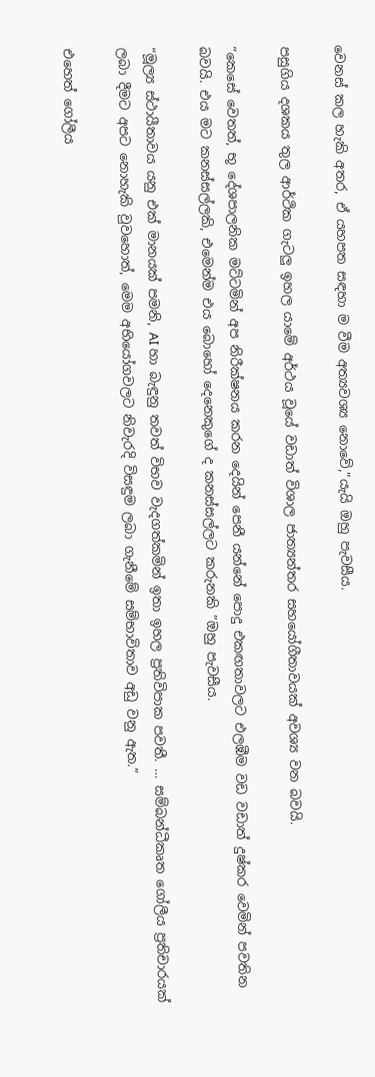වෙනස් කල හැකි අතර, ඒ යහපත සඳහා ම වීම අත්‍යවශ්‍ය නොවේ,”යැයි ඔහු පැවසීය.

පසුගිය දශකය තුල ආර්ථික ගැටලු ඉහල යාමේ අර්ථය වූයේ වඩාත් විශාල ජාත්‍යන්තර සහයෝගීතාවයක් අවශ්‍ය වන බවයි.

“කෙසේ වෙතත්, භූ දේශපාලනික මට්ටමින් අප නිරීක්ෂනය කරන දෙයින් පෙනී යන්නේ පොදු එකඟතාවලට එලඹීම වඩ වඩාත් දුෂ්කර වෙමින් පවතින බවයි. එය මට කනස්සල්ලකි, එමෙන්ම එය බොහෝ දෙනෙකුගේ ද කනස්සල්ලට කරුනකි ”ඔහු පැවසීය.

“මූල්‍ය ස්ථායීතාවය යනු එක් මානයක් පමනි, AI හා බැඳුනු තවත් විභව වැදගත්කමින් ඉතා ඉහල ප්‍රතිවිපාක පවතී. … සම්බන්ධීකෘත ගෝලීය ප්‍රතිචාරයක් ලබා දීමට අපට නොහැකි වුවහොත්, මෙම අභියෝගවලට නිවැරදි විසඳුම ලබා ගැනීමේ සම්භාවිතාව අඩු වනු ඇත.”

එහෙත් ගෝලීය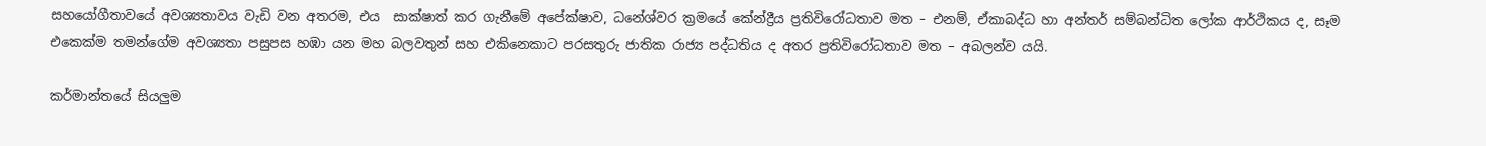සහයෝගීතාවයේ අවශ්‍යතාවය වැඩි වන අතරම, එය  සාක්ෂාත් කර ගැනීමේ අපේක්ෂාව, ධනේශ්වර ක්‍රමයේ කේන්ද්‍රීය ප්‍රතිවිරෝධතාව මත – එනම්, ඒකාබද්ධ හා අන්තර් සම්බන්ධිත ලෝක ආර්ථිකය ද, සෑම එකෙක්ම තමන්ගේම අවශ්‍යතා පසුපස හඹා යන මහ බලවතුන් සහ එකිනෙකාට පරසතුරු ජාතික රාජ්‍ය පද්ධතිය ද අතර ප්‍රතිවිරෝධතාව මත – අබලන්ව යයි.

කර්මාන්තයේ සියලුම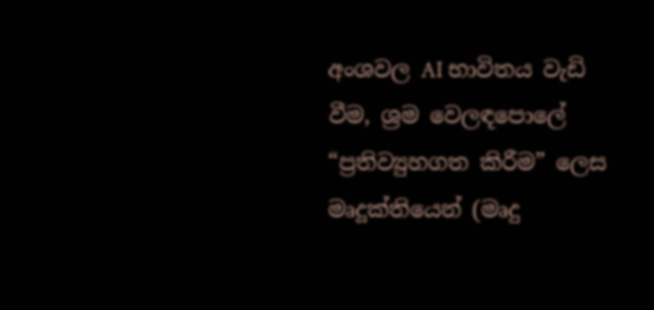අංශවල AI භාවිතය වැඩි වීම, ශ්‍රම වෙලඳපොලේ “ප්‍රතිව්‍යුහගත කිරීම” ලෙස මෘදූක්තියෙන් (මෘදු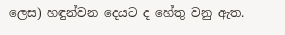ලෙස) හඳුන්වන දෙයට ද හේතු වනු ඇත.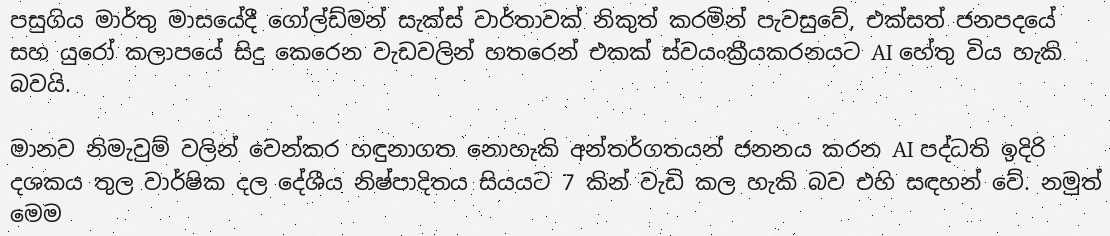පසුගිය මාර්තු මාසයේදී ගෝල්ඩ්මන් සැක්ස් වාර්තාවක් නිකුත් කරමින් පැවසුවේ, එක්සත් ජනපදයේ සහ යුරෝ කලාපයේ සිදු කෙරෙන වැඩවලින් හතරෙන් එකක් ස්වයංක්‍රීයකරනයට AI හේතු විය හැකි බවයි.

මානව නිමැවුම් වලින් වෙන්කර හඳුනාගත නොහැකි අන්තර්ගතයන් ජනනය කරන AI පද්ධති ඉදිරි දශකය තුල වාර්ෂික දල දේශීය නිෂ්පාදිතය සියයට 7 කින් වැඩි කල හැකි බව එහි සඳහන් වේ. නමුත් මෙම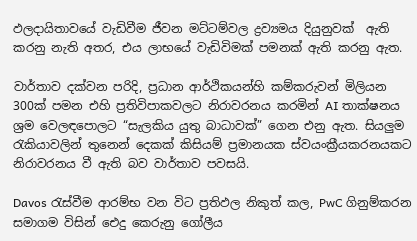ඵලදායිතාවයේ වැඩිවීම ජීවන මට්ටම්වල ද්‍රව්‍යමය දියුනුවක්  ඇති කරනු නැති අතර, එය ලාභයේ වැඩිවිමක් පමනක් ඇති කරනු ඇත.

වාර්තාව දක්වන පරිදි, ප්‍රධාන ආර්ථිකයන්හි කම්කරුවන් මිලියන 300ක් පමන එහි ප්‍රතිවිපාකවලට නිරාවරනය කරමින් AI තාක්ෂනය ශ්‍රම වෙලඳපොලට “සැලකිය යුතු බාධාවක්” ගෙන එනු ඇත. සියලුම රැකියාවලින් තුනෙන් දෙකක් කිසියම් ප්‍රමානයක ස්වයංක්‍රීයකරනයකට නිරාවරනය වී ඇති බව වාර්තාව පවසයි.

Davos රැස්වීම ආරම්භ වන විට ප්‍රතිඵල නිකුත් කල, PwC ගිනුම්කරන සමාගම විසින් ඓදු කෙරුනු ගෝලීය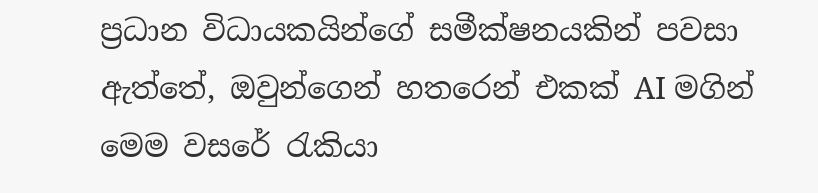ප්‍රධාන විධායකයින්ගේ සමීක්ෂනයකින් පවසා ඇත්තේ, ඔවුන්ගෙන් හතරෙන් එකක් AI මගින් මෙම වසරේ රැකියා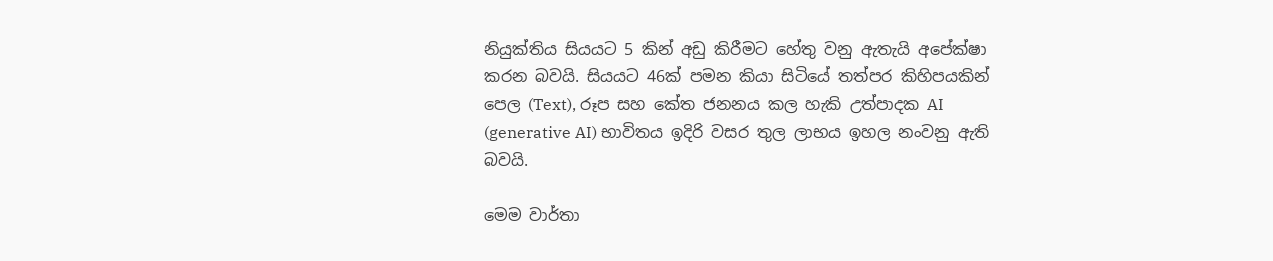නියුක්තිය සියයට 5 කින් අඩු කිරීමට හේතු වනු ඇතැයි අපේක්ෂා කරන බවයි. සියයට 46ක් පමන කියා සිටියේ තත්පර කිහිපයකින් පෙල (Text), රූප සහ කේත ජනනය කල හැකි උත්පාදක AI (generative AI) භාවිතය ඉදිරි වසර තුල ලාභය ඉහල නංවනු ඇති බවයි.

මෙම වාර්තා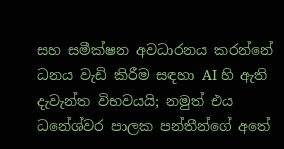සහ සමීක්ෂන අවධාරනය කරන්නේ ධනය වැඩි කිරීම සඳහා AI හි ඇති දැවැන්ත විභවයයි; නමුත් එය ධනේශ්වර පාලක පන්තීන්ගේ අතේ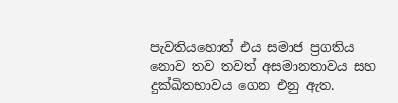පැවතියහොත් එය සමාජ ප්‍රගතිය නොව තව තවත් අසමානතාවය සහ දුක්ඛිතභාවය ගෙන එනු ඇත.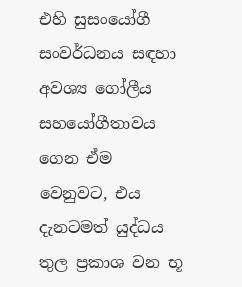එහි සුසංයෝගී සංවර්ධනය සඳහා අවශ්‍ය ගෝලීය සහයෝගීතාවය ගෙන ඒම වෙනුවට, එය දැනටමත් යුද්ධය තුල ප්‍රකාශ වන භූ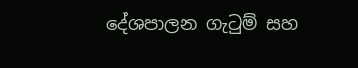දේශපාලන ගැටුම් සහ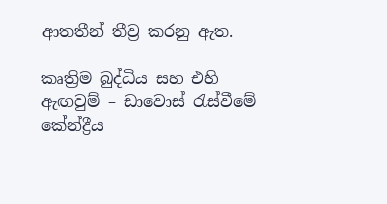ආතතීන් තීව්‍ර කරනු ඇත.

කෘත්‍රිම බුද්ධිය සහ එහි ඇඟවුම් – ඩාවොස් රැස්වීමේ කේන්ද්‍රීය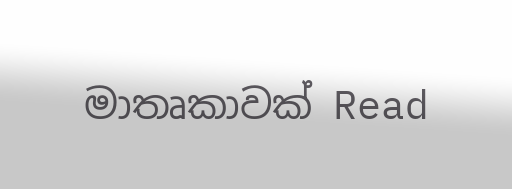මාතෘකාවක් Read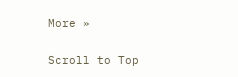More »

Scroll to Top